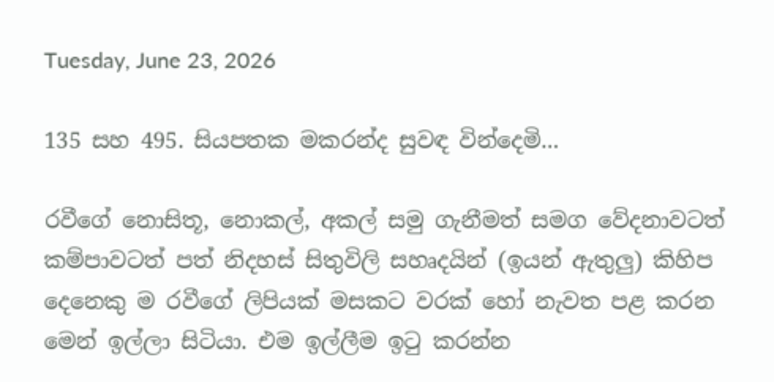Tuesday, June 23, 2026

135 සහ 495. සියපතක මකරන්ද සුවඳ වින්දෙමි...

රවීගේ නොසිතූ, නොකල්, අකල් සමු ගැනීමත් සමග වේදනාවටත් කම්පාවටත් පත් නිදහස් සිතුවිලි සහෘදයින් (ඉයන් ඇතුලු) කිහිප දෙනෙකු ම රවීගේ ලිපියක් මසකට වරක් හෝ නැවත පළ කරන මෙන් ඉල්ලා සිටියා. එම ඉල්ලීම ඉටු කරන්න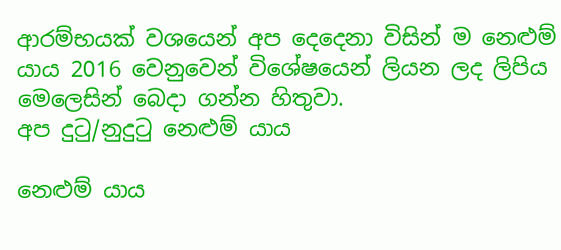ආරම්භයක් වශයෙන් අප දෙදෙනා විසින් ම නෙළුම් යාය 2016 වෙනුවෙන් විශේෂයෙන් ලියන ලද ලිපිය මෙලෙසින් බෙදා ගන්න හිතුවා.
අප දුටු/නුදුටු නෙළුම් යාය

නෙළුම් යාය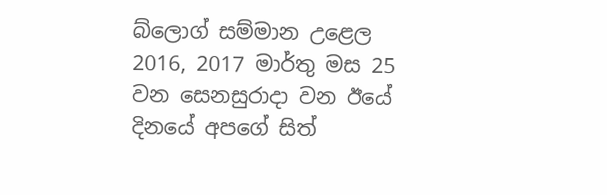බ්ලොග් සම්මාන උළෙල 2016, 2017 මාර්තු මස 25 වන සෙනසුරාදා වන ඊයේ දිනයේ අපගේ සිත්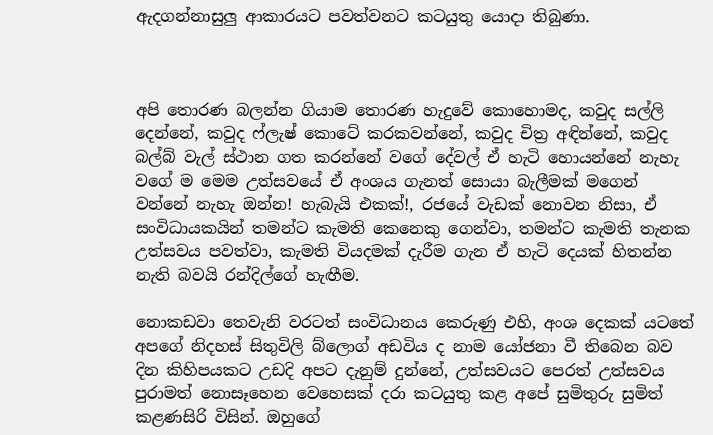ඇදගන්නාසුලු ආකාරයට පවත්වනට කටයුතු යොදා තිබුණා.



අපි තොරණ බලන්න ගියාම තොරණ හැදුවේ කොහොමද, කවුද සල්ලි දෙන්නේ, කවුද ෆ්ලැෂ් කොටේ කරකවන්නේ, කවුද චිත්‍ර අඳින්නේ, කවුද බල්බ් වැල් ස්ථාන ගත කරන්නේ වගේ දේවල් ඒ හැටි හොයන්නේ නැහැ වගේ ම මෙම උත්සවයේ ඒ අංශය ගැනත් සොයා බැලීමක් මගෙන් වන්නේ නැහැ ඔන්න! හැබැයි එකක්!, රජයේ වැඩක් නොවන නිසා, ඒ සංවිධායකයින් තමන්ට කැමති කෙනෙකු ගෙන්වා, තමන්ට කැමති තැනක උත්සවය පවත්වා, කැමති වියදමක් දැරීම ගැන ඒ හැටි දෙයක් හිතන්න නැති බවයි රන්දිල්ගේ හැඟීම.

නොකඩවා තෙවැනි වරටත් සංවිධානය කෙරුණු එහි, අංශ දෙකක් යටතේ අපගේ නිදහස් සිතුවිලි බ්ලොග් අඩවිය ද නාම යෝජනා වී තිබෙන බව දින කිහිපයකට උඩදි අපට දැනුම් දුන්නේ, උත්සවයට පෙරත් උත්සවය පුරාමත් නොසෑහෙන වෙහෙසක් දරා කටයුතු කළ අපේ සුමිතුරු සුමිත් කළණසිරි විසින්. ඔහුගේ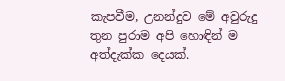කැපවීම, උනන්දුව මේ අවුරුදු තුන පුරාම අපි හොඳින් ම අත්දැක්ක දෙයක්.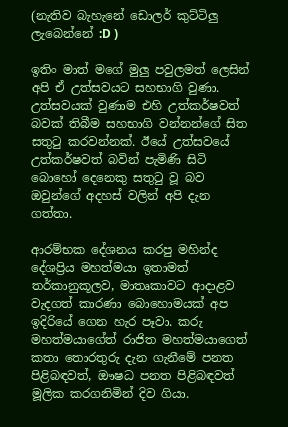(නැතිව බැහැනේ ඩොලර් කුට්ටිලු ලැබෙන්නේ :D )

ඉතිං මාත් මගේ මුලු පවුලමත් ලෙසින් අපි ඒ උත්සවයට සහභාගි වුණා. උත්සවයක් වුණාම එහි උත්කර්ෂවත් බවක් තිබීම සහභාගි වන්නන්ගේ සිත සතුටු කරවන්නක්. ඊයේ උත්සවයේ උත්කර්ෂවත් බවින් පැමිණි සිටි බොහෝ දෙනෙකු සතුටු වූ බව ඔවුන්ගේ අදහස් වලින් අපි දැන ගත්තා.

ආරම්භක දේශනය කරපු මහින්ද දේශප්‍රිය මහත්මයා ඉතාමත් තර්කානුකූලව, මාතෘකාවට ආදාළව වැදගත් කාරණා බොහොමයක් අප ඉදිරියේ ගෙන හැර පෑවා. කරු මහත්මයාගේත් රාජිත මහත්මයාගෙත් කතා තොරතුරු දැන ගැනීමේ පනත පිළිබඳවත්, ඖෂධ පනත පිළිබඳවත් මූලික කරගනිමින් දිව ගියා.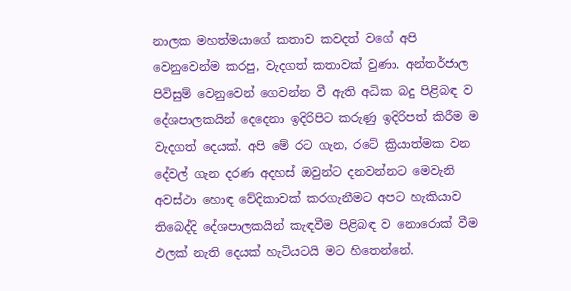නාලක මහත්මයාගේ කතාව කවදත් වගේ අපි වෙනුවෙන්ම කරපු, වැදගත් කතාවක් වුණා. අන්තර්ජාල පිවිසුම් වෙනුවෙන් ගෙවන්න වී ඇති අධික බදු පිළිබඳ ව දේශපාලකයින් දෙදෙනා ඉදිරිපිට කරුණු ඉදිරිපත් කිරීම ම වැදගත් දෙයක්. අපි මේ රට ගැන, රටේ ක්‍රියාත්මක වන දේවල් ගැන දරණ අදහස් ඔවුන්ට දනවන්නට මෙවැනි අවස්ථා හොඳ වේදිකාවක් කරගැනීමට අපට හැකියාව තිබෙද්දි දේශපාලකයින් කැඳවීම පිළිබඳ ව නොරොක් වීම ඵලක් නැති දෙයක් හැටියටයි මට හිතෙන්නේ.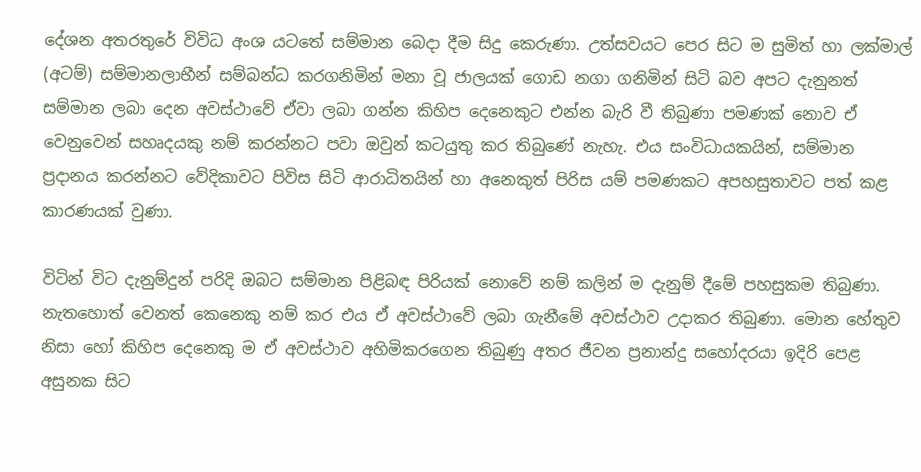දේශන අතරතුරේ විවිධ අංශ යටතේ සම්මාන බෙදා දීම සිදු කෙරුණා. උත්සවයට පෙර සිට ම සුමිත් හා ලක්මාල් (අටම්) සම්මානලාභීන් සම්බන්ධ කරගනිමින් මනා වූ ජාලයක් ගොඩ නගා ගනිමින් සිටි බව අපට දැනුනත් සම්මාන ලබා දෙන අවස්ථාවේ ඒවා ලබා ගන්න කිහිප දෙනෙකුට එන්න බැරි වී තිබුණා පමණක් නොව ඒ වෙනුවෙන් සහෘදයකු නම් කරන්නට පවා ඔවුන් කටයුතු කර තිබුණේ නැහැ. එය සංවිධායකයින්, සම්මාන ප්‍රදානය කරන්නට වේදිකාවට පිවිස සිටි ආරාධිතයින් හා අනෙකුත් පිරිස යම් පමණකට අපහසුතාවට පත් කළ කාරණයක් වුණා.

විටින් විට දැනුම්දුන් පරිදි ඔබට සම්මාන පිළිබඳ පිරියක් නොවේ නම් කලින් ම දැනුම් දීමේ පහසුකම තිබුණා. නැතහොත් වෙනත් කෙනෙකු නම් කර එය ඒ අවස්ථාවේ ලබා ගැනීමේ අවස්ථාව උදාකර තිබුණා. මොන හේතුව නිසා හෝ කිහිප දෙනෙකු ම ඒ අවස්ථාව අහිමිකරගෙන තිබුණු අතර ජීවන ප්‍රනාන්දු සහෝදරයා ඉදිරි පෙළ අසුනක සිට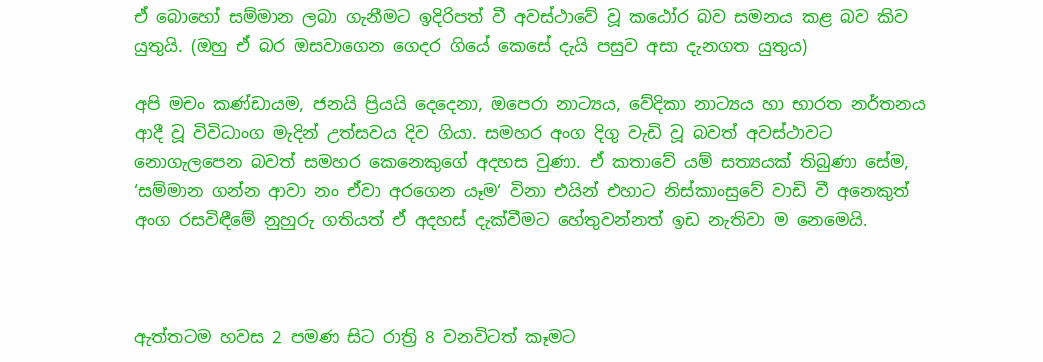ඒ බොහෝ සම්මාන ලබා ගැනීමට ඉදිරිපත් වී අවස්ථාවේ වූ කඨෝර බව සමනය කළ බව කිව යුතුයි. (ඔහු ඒ බර ඔසවාගෙන ගෙදර ගියේ කෙසේ දැයි පසුව අසා දැනගත යුතුය)

අපි මචං කණ්ඩායම, ජනයි ප්‍රියයි දෙදෙනා, ඔපෙරා නාට්‍යය, වේදිකා නාට්‍යය හා භාරත නර්තනය ආදී වූ විවිධාංග මැදින් උත්සවය දිව ගියා. සමහර අංග දිගු වැඩි වූ බවත් අවස්ථාවට නොගැලපෙන බවත් සමහර කෙනෙකුගේ අදහස වුණා. ඒ කතාවේ යම් සත්‍යයක් තිබුණා සේම, ‘සම්මාන ගන්න ආවා නං ඒවා අරගෙන යෑම‘ විනා එයින් එහාට නිස්කාංසුවේ වාඩි වී අනෙකුත් අංග රසවිඳීමේ නුහුරු ගතියත් ඒ අදහස් දැක්වීමට හේතුවන්නත් ඉඩ නැතිවා ම නෙමෙයි.



ඇත්තටම හවස 2 පමණ සිට රාත්‍රි 8 වනවිටත් කෑමට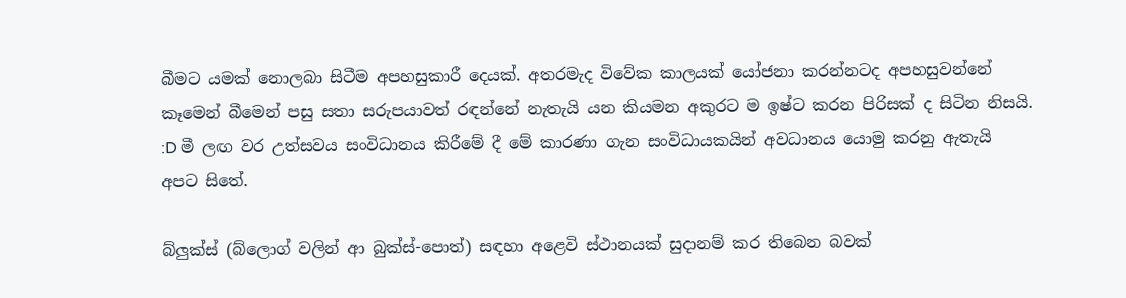බීමට යමක් නොලබා සිටීම අපහසුකාරී දෙයක්. අතරමැද විවේක කාලයක් යෝජනා කරන්නටද අපහසුවන්නේ කෑමෙන් බීමෙන් පසු සතා සරුපයාවත් රඳන්නේ නැතැයි යන කියමන අකුරට ම ඉෂ්ට කරන පිරිසක් ද සිටින නිසයි. :D මී ලඟ වර උත්සවය සංවිධානය කිරීමේ දී මේ කාරණා ගැන සංවිධායකයින් අවධානය යොමු කරනු ඇතැයි අපට සිතේ.

බ්ලුක්ස් (බ්ලොග් වලින් ආ බුක්ස්-පොත්) සඳහා අළෙවි ස්ථානයක් සුදානම් කර තිබෙන බවක්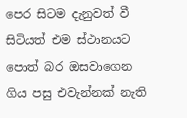පෙර සිටම දැනුවත් වී සිටියත් එම ස්ථානයට පොත් බර ඔසවාගෙන ගිය පසු එවැන්නක් නැති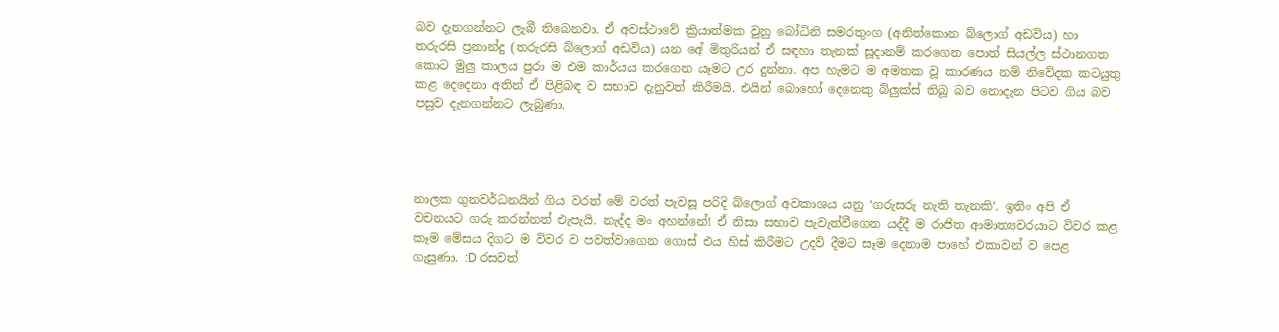බව දැනගන්නට ලැබී තිබෙනවා. ඒ අවස්ථාවේ ක්‍රියාත්මක වුනු බෝධිනි සමරතුංග (අනිත්කොන බ්ලොග් අඩවිය) හා තරුරසි ප්‍රනාන්දු (තරුරසි බ්ලොග් අඩවිය) යන අේ මිතුරියන් ඒ සඳහා තැනක් සූදානම් කරගෙන පොත් සියල්ල ස්ථානගත කොට මුලු කාලය පුරා ම එම කාර්යය කරගෙන යෑමට උර දුන්නා. අප හැමට ම අමතක වූ කාරණය නම් නිවේදක කටයුතු කළ දෙදෙනා අතින් ඒ පිළිබඳ ව සභාව දැනුවත් කිරීමයි. එයින් බොහෝ දෙනෙකු බ්ලුක්ස් තිබූ බව නොදැන පිටව ගිය බව පසුව දැනගන්නට ලැබුණා.




නාලක ගුනවර්ධනයින් ගිය වරත් මේ වරත් පැවසූ පරිදි බ්ලොග් අවකාශය යනු ‘ගරුසරු නැති තැනකි‘. ඉතිං අපි ඒ වචනයට ගරු කරන්නත් එැපැයි. නැද්ද මං අහන්නේ! ඒ නිසා සභාව පැවැත්වීගෙන යද්දී ම රාජිත ආමාත්‍යවරයාට විවර කළ කෑම මේසය දිගට ම විවර ව පවත්වාගෙන ගොස් එය හිස් කිරීමට උදව් දීමට සෑම දෙනාම පාහේ එකාවන් ව පෙළ ගැසුණා. :D රසවත්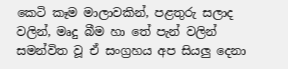කෙටි කෑම මාලාවකින්, පළතුරු සලාද වලින්, මෘදු බීම හා තේ පැන් වලින් සමන්විත වූ ඒ සංග්‍රහය අප සියලු දෙනා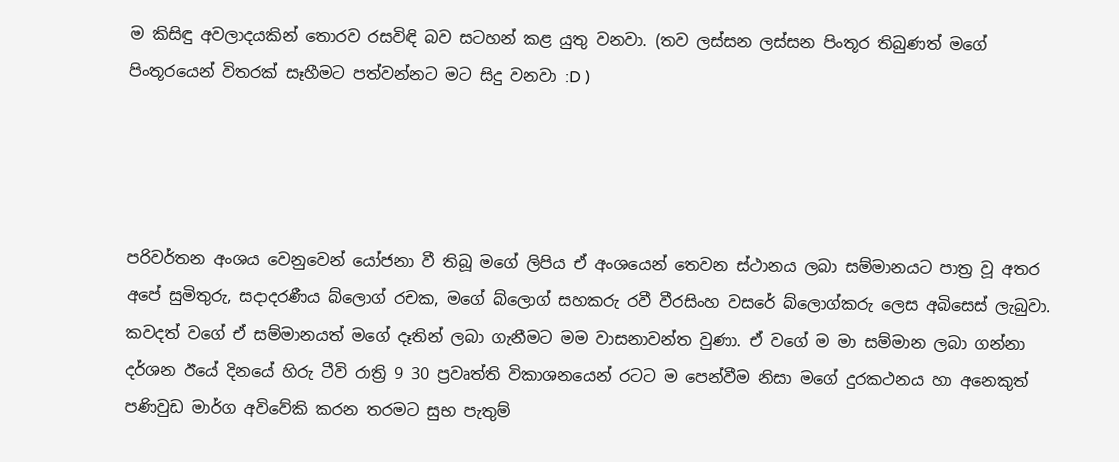ම කිසිඳු අවලාදයකින් තොරව රසවිඳි බව සටහන් කළ යුතු වනවා. (තව ලස්සන ලස්සන පිංතූර තිබුණත් මගේ පිංතූරයෙන් විතරක් සෑහීමට පත්වන්නට මට සිදු වනවා :D )




පරිවර්තන අංශය වෙනුවෙන් යෝජනා වී තිබූ මගේ ලිපිය ඒ අං‍ශයෙන් තෙවන ස්ථානය ලබා සම්මානයට පාත්‍ර වූ අතර අපේ සුමිතුරු, සදාදරණීය බ්ලොග් රචක, මගේ බ්ලොග් සහකරු රවී වීරසිංහ වසරේ බ්ලොග්කරු ලෙස අබිසෙස් ලැබුවා. කවදත් වගේ ඒ සම්මානයත් මගේ දෑතින් ලබා ගැනීමට මම වාසනාවන්ත වුණා. ඒ වගේ ම මා සම්මාන ලබා ගන්නා දර්ශන ඊයේ දිනයේ හිරු ටීවි රාත්‍රි 9 30 ප්‍රවෘත්ති විකාශනයෙන් රටට ම පෙන්වීම නිසා මගේ දුරකථනය හා අනෙකුත් පණිවුඩ මාර්ග අවිවේකි කරන තරමට සුභ පැතුම්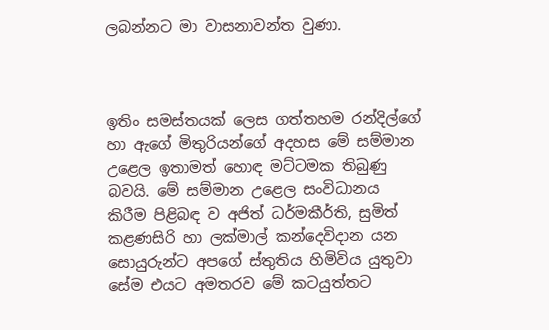ලබන්නට මා වාසනාවන්ත වුණා.



ඉතිං සමස්තයක් ලෙස ගත්තහම රන්දිල්ගේ හා ඇගේ මිතුරියන්ගේ අදහස මේ සම්මාන උළෙල ඉතාමත් හොඳ මට්ටමක තිබුණු බවයි. මේ සම්මාන උළෙල සංවිධානය කිරීම පිළිබඳ ව අජිත් ධර්මකීර්ති, සුමිත් කළණසිරි හා ලක්මාල් කන්දෙවිදාන යන සොයුරුන්ට අපගේ ස්තුතිය හිමිවිය යුතුවා සේම එයට අමතරව මේ කටයුත්තට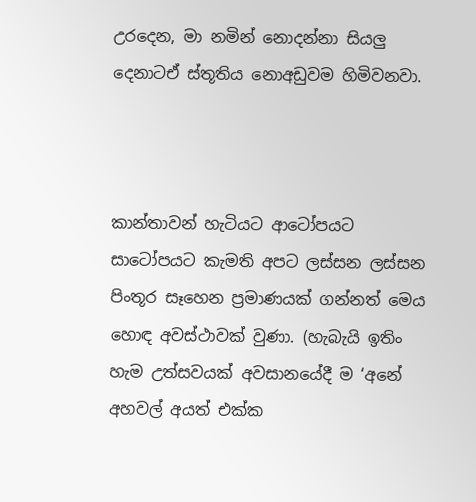උරදෙන, මා නමින් නොදන්නා සියලු දෙනාටඒ ස්තූතිය නොඅඩුවම හිමිවනවා.



කාන්තාවන් හැටියට ආටෝපයට සාටෝපයට කැමති අපට ලස්සන ලස්සන පිංතූර සෑහෙන ප්‍රමාණයක් ගන්නත් මෙය හොඳ අවස්ථාවක් වුණා. (හැබැයි ඉතිං හැම උත්සවයක් අවසානයේදී ම ‘අනේ අහවල් අයත් එක්ක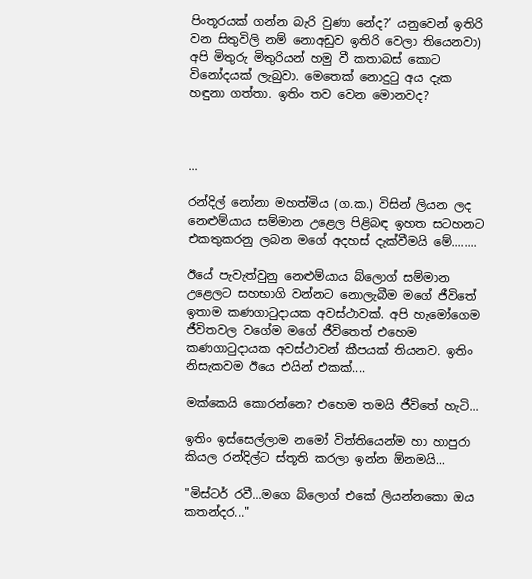පිංතූරයක් ගන්න බැරි වුණා නේද?‘ යනුවෙන් ඉතිරි වන සිතුවිලි නම් නොඅඩුව ඉතිරි වෙලා තියෙනවා) අපි මිතුරු මිතුරියන් හමු වී කතාබස් කොට විනෝදයක් ලැබුවා. මෙතෙක් නොදුටු අය දැක හඳුනා ගත්තා. ඉතිං තව වෙන මොනවද?



...

රන්දිල් නෝනා මහත්මිය (ග.ක.) විසින් ලියන ලද නෙළුම්යාය සම්මාන උළෙල පිළිබඳ ඉහත සටහනට එකතුකරනු ලබන මගේ අදහස් දැක්වීමයි මේ........

ඊයේ පැවැත්වුනු නෙළුම්යාය බ්ලොග් සම්මාන උළෙලට සහභාගි වන්නට නොලැබීම මගේ ජීවිතේ ඉතාම කණගාටුදායක අවස්ථාවක්. අපි හැමෝගෙම ජීවිතවල වගේම මගේ ජීවිතෙත් එහෙම කණගාටුදායක අවස්ථාවන් කීපයක් තියනව. ඉතිං නිසැකවම ඊයෙ එයින් එකක්....

මක්කෙයි කොරන්නෙ? එහෙම තමයි ජීවිතේ හැටි...

ඉතිං ඉස්සෙල්ලාම නමෝ විත්තියෙන්ම හා හාපුරා කියල රන්දිල්ට ස්තූති කරලා ඉන්න ඕනමයි...

"මිස්ටර් රවී...මගෙ බ්ලොග් එකේ ලියන්නකො ඔය කතන්දර..."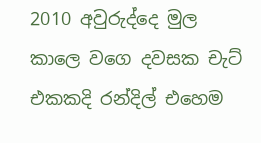2010 අවුරුද්දෙ මුල කාලෙ වගෙ දවසක චැට් එකකදි රන්දිල් එහෙම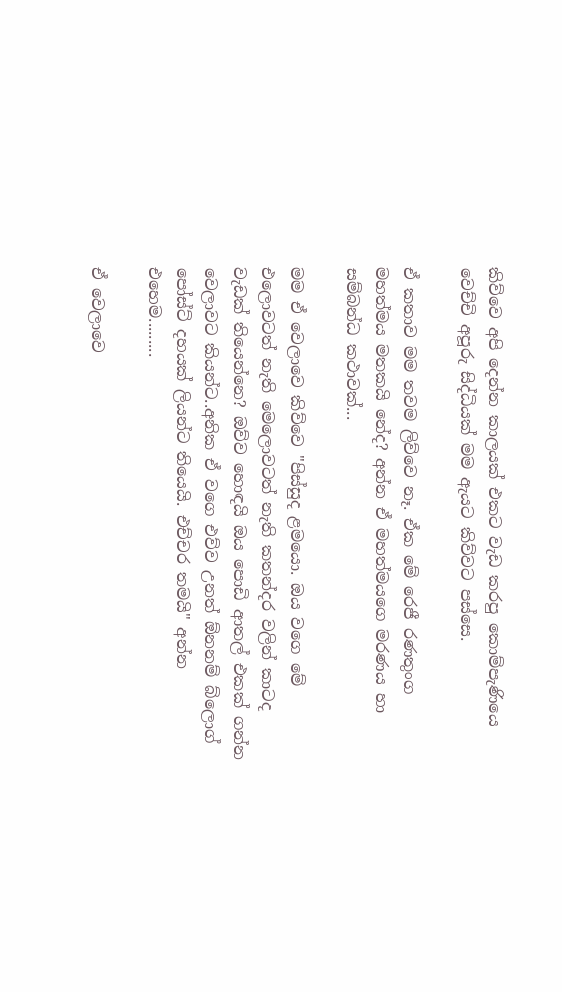කිව්වෙ අපි දෙන්න කාලයක් එකට වැඩ කරපු කොම්පැණියෙ වෙච්චි අපූරු සිද්ධියක් මම ඇයට කිව්වට පස්සෙ.

ඒ කතාව මම තවම ලිව්වෙ නෑ. ඒක මේ රෙජී රණතුංග මහත්මය මතකයි නේද? අන්න ඒ මහත්මයගෙ මරණය හා සම්බන්ධ කථාවක්...

මම ඒ වෙලාවෙ කිව්වෙ "පිස්සුද ළමයො. ඔය වගෙ මේ එලොවටත් නැති මෙලොවටත් නැති කතන්දර වලින් කාටද වැඩක් තියෙන්නෙ? ඔව්ව හොඳයි ඔය පොඩි ආතල් එකක් ගන්න වෙලාවට කියන්ට..අනික ඒ වගෙ එව්ව උනත් ඕනනම් බ්ලොග් පෝස්ට් දහයක් ලියන්ට තියෙයි. එච්චර තමයි" අන්න එහෙම.........

ඒ වෙලාවෙ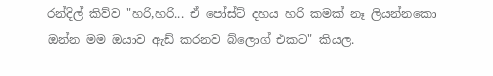රන්දිල් කිව්ව "හරි,හරි... ඒ පෝස්ට් දහය හරි කමක් නෑ ලියන්නකො ඔන්න මම ඔයාව ඇඩ් කරනව බ්ලොග් එකට" කියල.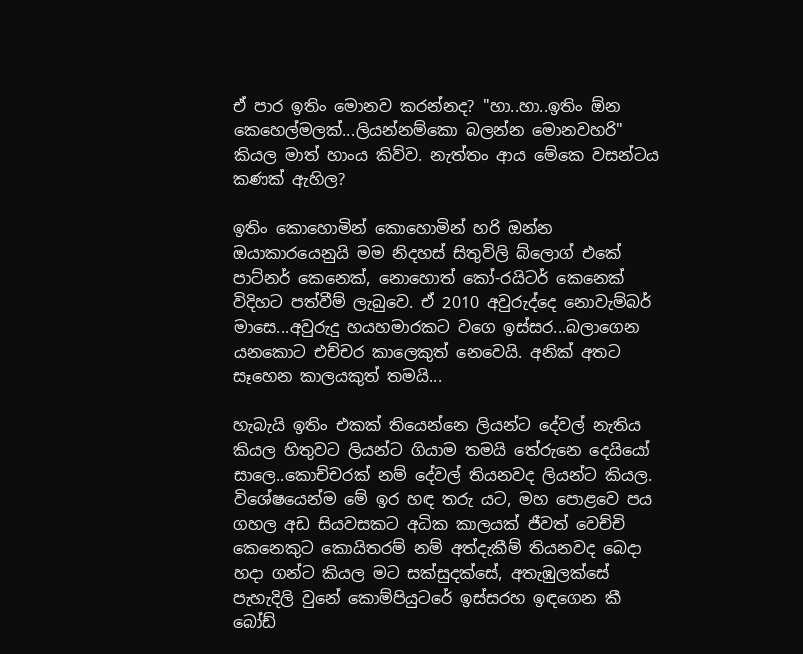ඒ පාර ඉතිං මොනව කරන්නද? "හා..හා..ඉතිං ඕන කෙහෙල්මලක්...ලියන්නම්කො බලන්න මොනවහරි" කියල මාත් හාංය කිව්ව. නැත්තං ආය මේකෙ වසන්ටය කණක් ඇහිල?

ඉතිං කොහොමින් කොහොමින් හරි ඔන්න ඔයාකාරයෙනුයි මම නිදහස් සිතුවිලි බ්ලොග් එකේ පාට්නර් කෙනෙක්, නොහොත් කෝ-රයිටර් කෙනෙක් විදිහට පත්වීම් ලැබුවෙ. ඒ 2010 අවුරුද්දෙ නොවැම්බර් මාසෙ...අවුරුදු හයහමාරකට වගෙ ඉස්සර...බලාගෙන යනකොට එච්චර කාලෙකුත් නෙවෙයි. අනික් අතට සෑහෙන කාලයකුත් තමයි...

හැබැයි ඉතිං එකක් තියෙන්නෙ ලියන්ට දේවල් නැතිය කියල හිතුවට ලියන්ට ගියාම තමයි තේරුනෙ දෙයියෝ සාලෙ..කොච්චරක් නම් දේවල් තියනවද ලියන්ට කියල. විශේෂයෙන්ම මේ ඉර හඳ තරු යට, මහ පොළවෙ පය ගහල අඩ සියවසකට අධික කාලයක් ජීවත් වෙච්චි කෙනෙකුට කොයිතරම් නම් අත්දැකීම් තියනවද බෙදා හදා ගන්ට කියල මට සක්සුදක්සේ, අතැඹුලක්සේ පැහැදිලි වුනේ කොම්පියුටරේ ඉස්සරහ ඉඳගෙන කී බෝඩ්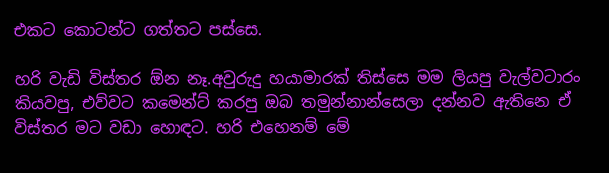එකට කොටන්ට ගත්තට පස්සෙ.

හරි වැඩි විස්තර ඕන නෑ.අවුරුදු හයාමාරක් තිස්සෙ මම ලියපු වැල්වටාරං කියවපු, එව්වට කමෙන්ට් කරපු ඔබ තමුන්නාන්සෙලා දන්නව ඇතිනෙ ඒ විස්තර මට වඩා හොඳට. හරි එහෙනම් මේ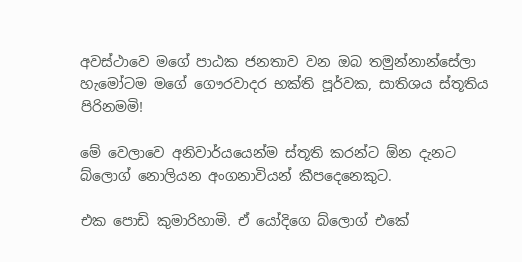අවස්ථාවෙ මගේ පාඨක ජනතාව වන ඔබ තමුන්නාන්සේලා හැමෝටම මගේ ගෞරවාදර භක්ති පූර්වක, සාතිශය ස්තූතිය පිරිනමමි!

මේ වෙලාවෙ අනිවාර්යයෙන්ම ස්තූති කරන්ට ඕන දැනට බ්ලොග් නොලියන අංගනාවියන් කීපදෙනෙකුට.

එක පොඩි කුමාරිහාමි. ඒ යෝදිගෙ බ්ලොග් එකේ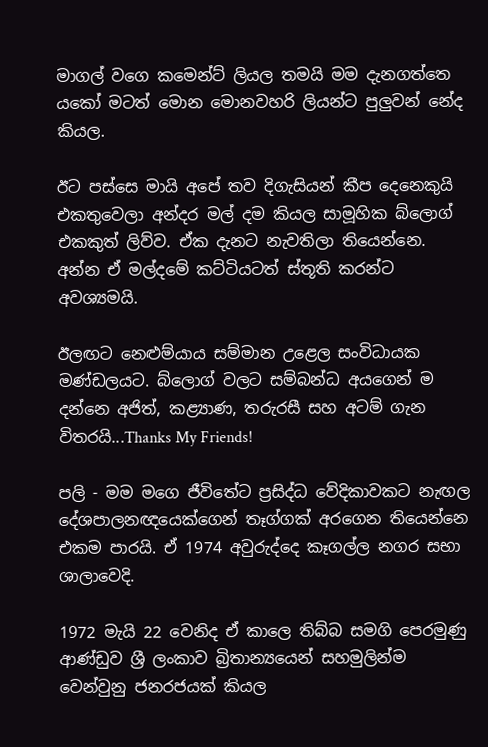මාගල් වගෙ කමෙන්ට් ලියල තමයි මම දැනගත්තෙ යකෝ මටත් මොන මොනවහරි ලියන්ට පුලුවන් නේද කියල.

ඊට පස්සෙ මායි අපේ තව දිගැසියන් කීප දෙනෙකුයි එකතුවෙලා අන්දර මල් දම කියල සාමූහික බ්ලොග් එකකුත් ලිව්ව. ඒක දැනට නැවතිලා තියෙන්නෙ. අන්න ඒ මල්දමේ කට්ටියටත් ස්තූති කරන්ට අවශ්‍යමයි.

ඊලඟට නෙළුම්යාය සම්මාන උළෙල සංවිධායක මණ්ඩලයට. බ්ලොග් වලට සම්බන්ධ අයගෙන් ම දන්නෙ අජිත්, කළ්‍යාණ, තරුරසී සහ අටම් ගැන විතරයි...Thanks My Friends!

පලි - මම මගෙ ජීවිතේට ප්‍රසිද්ධ වේදිකාවකට නැඟල දේශපාලනඥයෙක්ගෙන් තෑග්ගක් අරගෙන තියෙන්නෙ එකම පාරයි. ඒ 1974 අවුරුද්දෙ කෑගල්ල නගර සභා ශාලාවෙදි.

1972 මැයි 22 වෙනිද ඒ කාලෙ තිබ්බ සමගි පෙරමුණු ආණ්ඩුව ශ්‍රී ලංකාව බ්‍රිතාන්‍යයෙන් සහමුලින්ම වෙන්වුනු ජනරජයක් කියල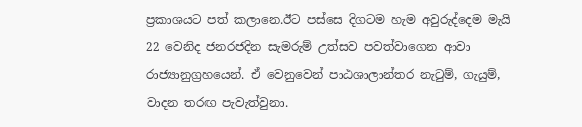ප්‍රකාශයට පත් කලානෙ.ඊට පස්සෙ දිගටම හැම අවුරුද්දෙම මැයි 22 වෙනිද ජනරජදින සැමරුම් උත්සව පවත්වාගෙන ආවා රාජ්‍යානුග්‍රහයෙන්. ඒ වෙනුවෙන් පාඨශාලාන්තර නැටුම්, ගැයුම්, වාදන තරඟ පැවැත්වුනා.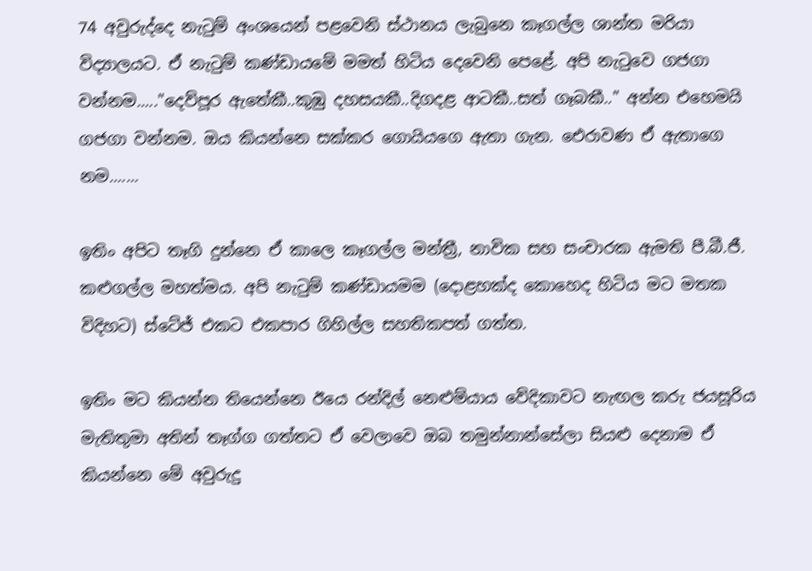74 අවුරුද්දෙ නැටුම් අංශයෙන් පළවෙනි ස්ථානය ලැබුනෙ කෑගල්ල ශාන්ත මරියා විද්‍යාලයට. ඒ නැටුම් කණ්ඩායමේ මමත් හිටිය දෙවෙනි පෙළේ. අපි නැටුවෙ ගජගා වන්නම....."දෙව්පූර ඇතේකී..කුඹු දහසයකී..දිගදළ ආටකී..සත් ගෑබකී.." අන්න එහෙමයි ගජගා වන්නම. ඔය කියන්නෙ සක්කර ගොයියගෙ ඇතා ගැන. ඓරාවණ ඒ ඇතාගෙ නම.......

ඉතිං අපිට තෑගි දුන්නෙ ඒ කාලෙ කෑගල්ල මන්ත්‍රී, නාවික සහ සංචාරක ඇමති පී.බී.ජී. කළුගල්ල මහත්මය. අපි නැටුම් කණ්ඩායමම (දොළහක්ද කොහෙද හිටිය මට මතක විදිහට) ස්ටේජ් එකට එකපාර ගිහිල්ල සහතිකපත් ගත්ත.

ඉතිං මට කියන්න තියෙන්නෙ ඊයෙ රන්දිල් නෙළුම්යාය වේදිකාවට නැඟල කරු ජයසූරිය මැතිතුමා අතින් තෑග්ග ගත්තට ඒ වෙලාවෙ ඔබ තමුන්නාන්සේලා සියළු දෙනාම ඒ කියන්නෙ මේ අවුරුදු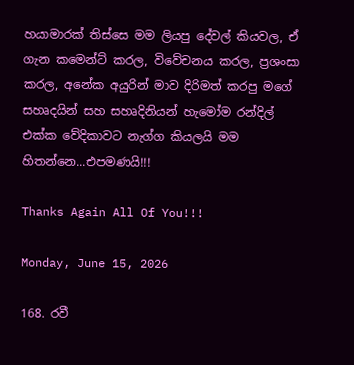හයාමාරක් තිස්සෙ මම ලියපු දේවල් කියවල, ඒ ගැන කමෙන්ට් කරල, විවේචනය කරල, ප්‍රශංසා කරල, අනේක අයුරින් මාව දිරිමත් කරපු මගේ සහෘදයින් සහ සහෘදිනියන් හැමෝම රන්දිල් එක්ක වේදිකාවට නැග්ග කියලයි මම හිතන්නෙ...එපමණයි!!!

Thanks Again All Of You!!!

Monday, June 15, 2026

168. රවී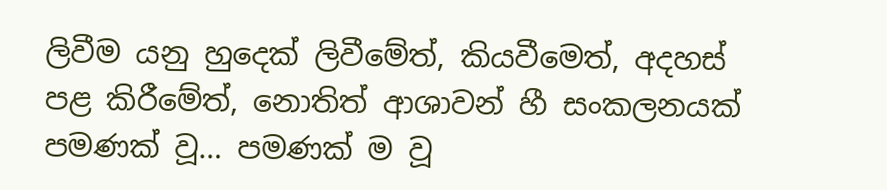ලිවීම යනු හුදෙක් ලිවීමේත්, කියවීමෙත්, අදහස් පළ කිරීමේත්, නොතිත් ආශාවන් හී සංකලනයක් පමණක් වූ… පමණක් ම වූ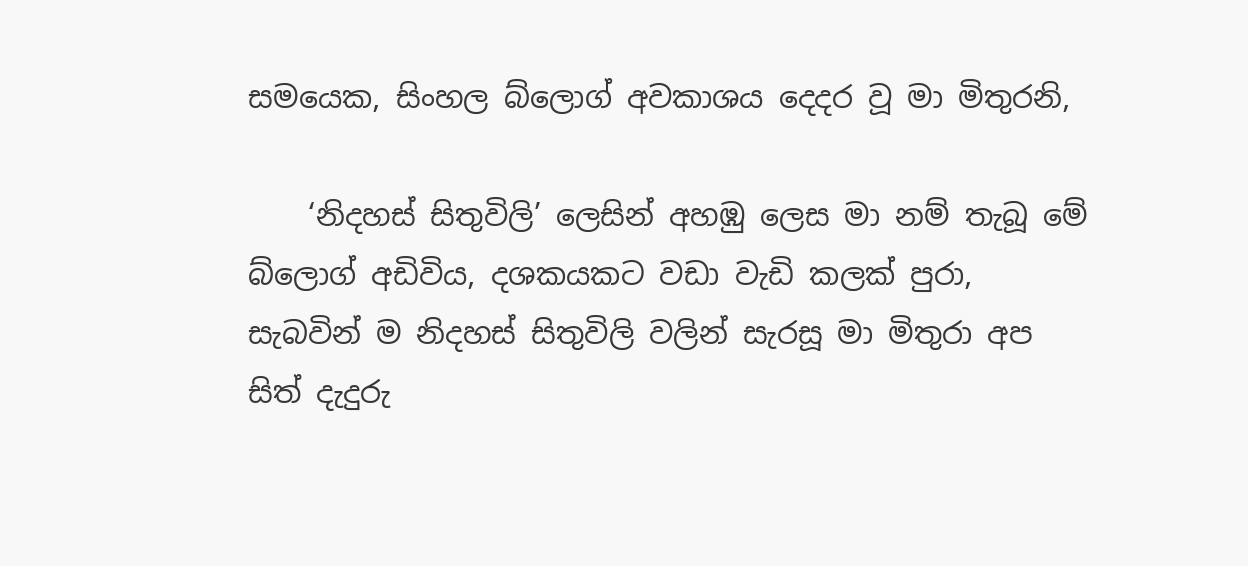සමයෙක, සිංහල බ්ලොග් අවකාශය දෙදර වූ මා මිතුරනි,

    ‘නිදහස් සිතුවිලි’ ලෙසින් අහඹු ලෙස මා නම් තැබූ මේ බ්ලොග් අඩිවිය, දශකයකට වඩා වැඩි කලක් පුරා, සැබවින් ම නිදහස් සිතුවිලි වලින් සැරසූ මා මිතුරා අප සිත් දැදුරු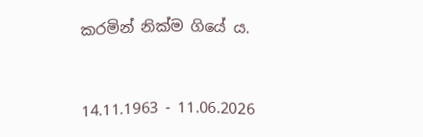කරමින් නික්ම ගියේ ය.


14.11.1963 - 11.06.2026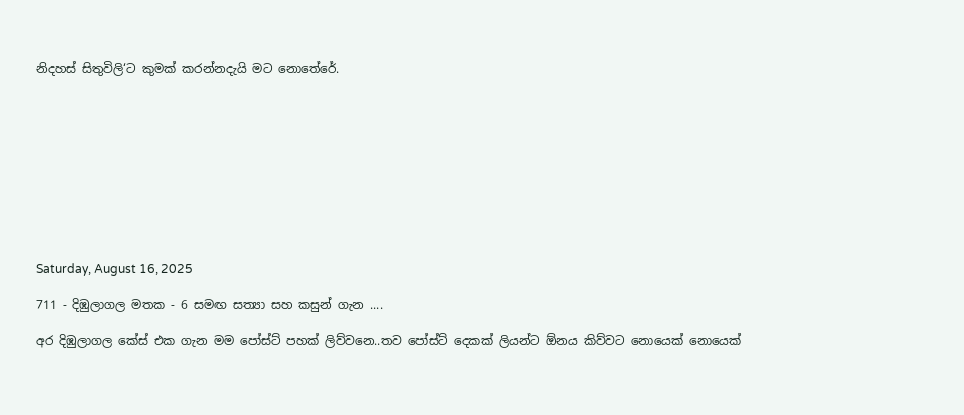නිදහස් සිතුවිලි‘ට කුමක් කරන්නදැයි මට නොතේරේ.










Saturday, August 16, 2025

711 - දිඹුලාගල මතක - 6 සමඟ සත්‍යා සහ කසුන් ගැන ....

අර දිඹුලාගල කේස් එක ගැන මම පෝස්ට් පහක් ලිව්වනෙ..තව පෝස්ට් දෙකක් ලියන්ට ඕනය කිව්වට නොයෙක් නොයෙක්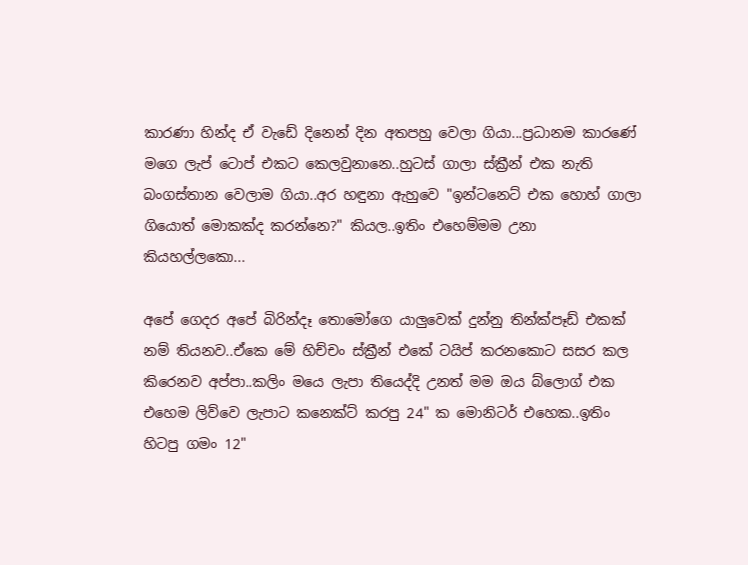කාරණා හින්ද ඒ වැඩේ දිනෙන් දින අතපහු වෙලා ගියා...ප්‍රධානම කාරණේ මගෙ ලැප් ටොප් එකට කෙලවුනානෙ..හුටස් ගාලා ස්ක්‍රීන් එක නැති බංගස්තාන වෙලාම ගියා..අර හඳුනා ඇහුවෙ "ඉන්ටනෙට් එක හොහ් ගාලා ගියොත් මොකක්ද කරන්නෙ?" කියල..ඉතිං එහෙම්මම උනා කියහල්ලකො...

අපේ ගෙදර අපේ බිරින්දෑ තොමෝගෙ යාලුවෙක් දුන්නු තින්ක්පෑඩ් එකක් නම් තියනව..ඒකෙ මේ හිච්චං ස්ක්‍රීන් එකේ ටයිප් කරනකොට සසර කල කිරෙනව අප්පා..කලිං මයෙ ලැපා තියෙද්දි උනත් මම ඔය බ්ලොග් එක එහෙම ලිව්වෙ ලැපාට කනෙක්ට් කරපු 24" ක මොනිටර් එහෙක..ඉතිං හිටපු ගමං 12"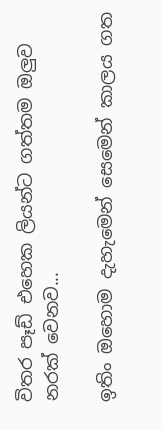විතර පෑඩ් එහෙක ලියන්ට ගත්තම ඔලුව නරක් වෙනව...

ඉතිං ඔහොම දැහැමෙන් සෙමෙන් කාලය ගත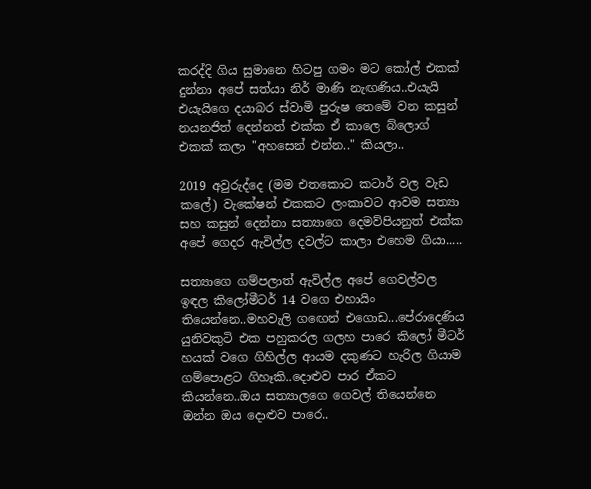කරද්දි ගිය සුමානෙ හිටපු ගමං මට කෝල් එකක් දුන්නා අපේ සත්යා නිර් මාණි නැඟණිය..එයැයි එයැයිගෙ දයාබර ස්වාමි පුරුෂ තෙමේ වන කසුන් නයනජිත් දෙන්නත් එක්ක ඒ කාලෙ බ්ලොග් එකක් කලා "අහසෙන් එන්න.." කියලා..

2019 අවුරුද්දෙ (මම එතකොට කටාර් වල වැඩ කලේ) වැකේෂන් එකකට ලංකාවට ආවම සත්‍යා සහ කසුන් දෙන්නා සත්‍යාගෙ දෙමව්පියනුත් එක්ක අපේ ගෙදර ඇවිල්ල දවල්ට කාලා එහෙම ගියා.....

සත්‍යාගෙ ගම්පලාත් ඇවිල්ල අපේ ගෙවල්වල ඉඳල කිලෝමීටර් 14 වගෙ එහායිං තියෙන්නෙ..මහවැලි ගඟෙන් එගොඩ...පේරාදෙණිය යුනිවකුටි එක පහුකරල ගලහ පාරෙ කිලෝ මීටර් හයක් වගෙ ගිහිල්ල ආයම දකුණට හැරිල ගියාම ගම්පොළට ගිහෑකි..දොළුව පාර ඒකට කියන්නෙ..ඔය සත්‍යාලගෙ ගෙවල් තියෙන්නෙ ඔන්න ඔය දොළුව පාරෙ..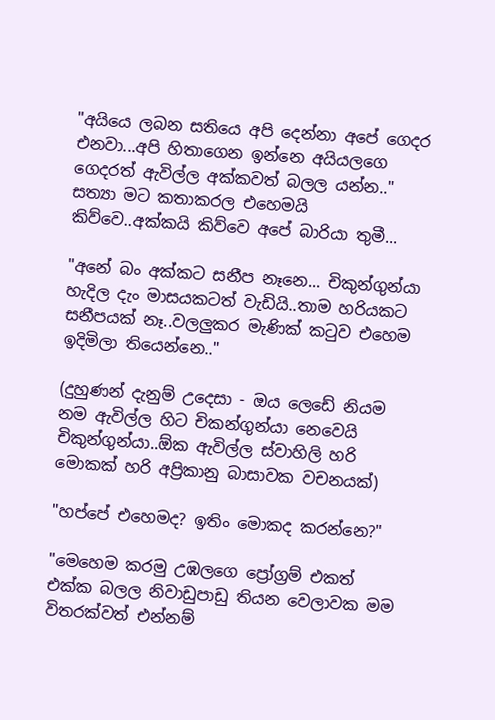"අයියෙ ලබන සතියෙ අපි දෙන්නා අපේ ගෙදර එනවා...අපි හිතාගෙන ඉන්නෙ අයියලගෙ ගෙදරත් ඇවිල්ල අක්කවත් බලල යන්න.." සත්‍යා මට කතාකරල එහෙමයි කිව්වෙ..අක්කයි කිව්වෙ අපේ බාරියා තුමී...

"අනේ බං අක්කට සනීප නෑනෙ... චිකුන්ගුන්යා හැදිල දැං මාසයකටත් වැඩියි..තාම හරියකට සනීපයක් නෑ..වලලුකර මැණික් කටුව එහෙම ඉදිමිලා තියෙන්නෙ.."

(දුහුණන් දැනුම් උදෙසා - ඔය ලෙඩේ නියම නම ඇවිල්ල හිට චිකන්ගුන්යා නෙවෙයි චිකුන්ගුන්යා..ඕක ඇවිල්ල ස්වාහිලි හරි මොකක් හරි අප්‍රිකානු බාසාවක වචනයක්)

"හප්පේ එහෙමද? ඉතිං මොකද කරන්නෙ?"

"මෙහෙම කරමු උඹලගෙ ප්‍රෝග්‍රම් එකත් එක්ක බලල නිවාඩුපාඩු තියන වෙලාවක මම විතරක්වත් එන්නම්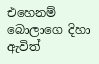එහෙනම් බොලාගෙ දිහා ඇවිත්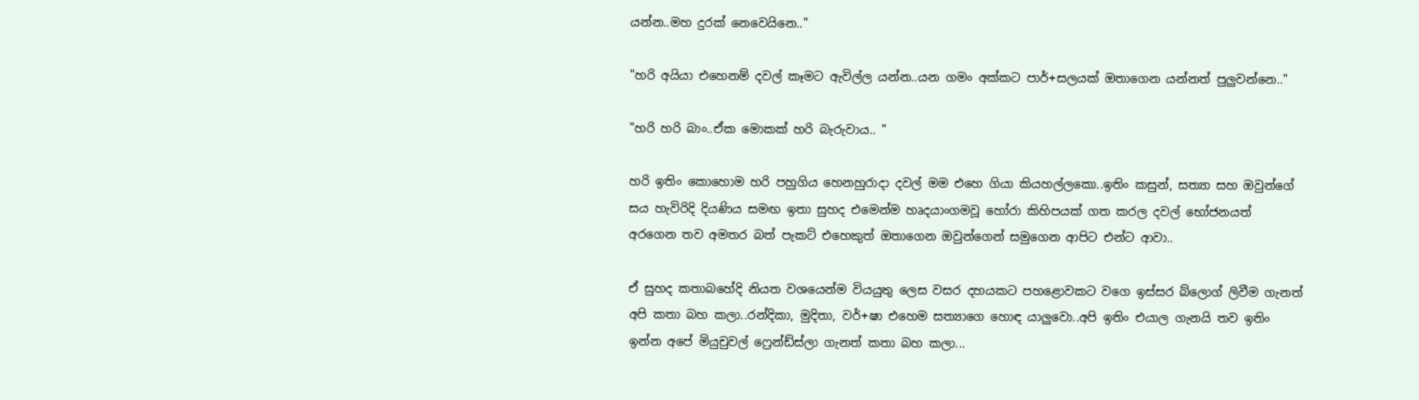යන්න..මහ දුරක් නෙවෙයිනෙ.."

"හරි අයියා එහෙනම් දවල් කෑමට ඇවිල්ල යන්න..යන ගමං අක්කට පාර්+සලයක් ඔතාගෙන යන්නත් පුලුවන්නෙ.."

"හරි හරි බාං..ඒක මොකක් හරි බැරුවාය.. "

හරි ඉතිං කොහොම හරි පහුගිය හෙනහුරාදා දවල් මම එහෙ ගියා කියහල්ලකො..ඉතිං කසුන්, සත්‍යා සහ ඔවුන්ගේ සය හැවිරිදි දියණිය සමඟ ඉතා සුහද එමෙන්ම හෘදයාංගමවූ හෝරා කිහිපයක් ගත කරල දවල් භෝජනයත් අරගෙන තව අමතර බත් පැකට් එහෙකුත් ඔතාගෙන ඔවුන්ගෙන් සමුගෙන ආපිට එන්ට ආවා..

ඒ සුහද කතාබහේදි නියත වශයෙන්ම වියයුතු ලෙස වසර දහයකට පහළොවකට වගෙ ඉස්සර බ්ලොග් ලිවීම ගැනත් අපි කතා බහ කලා..රන්දිකා, මුදිතා, වර්+ෂා එහෙම සත්‍යාගෙ හොඳ යාලුවො..අපි ඉතිං එයාල ගැනයි තව ඉතිං ඉන්න අපේ මියුචුවල් ෆ්‍රෙන්ඩ්ස්ලා ගැනත් කතා බහ කලා...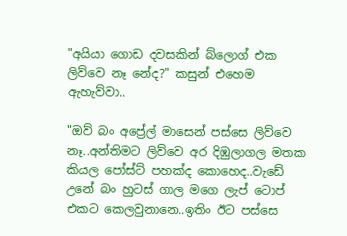"අයියා ගොඩ දවසකින් බ්ලොග් එක ලිව්වෙ නෑ නේද?" කසුන් එහෙම ඇහැව්වා..

"ඔව් බං අප්‍රේල් මාසෙන් පස්සෙ ලිව්වෙ නෑ..අන්තිමට ලිව්වෙ අර දිඹුලාගල මතක කියල පෝස්ට් පහක්ද කොහෙද..වැඩේ උනේ බං හුටස් ගාල මගෙ ලැප් ටොප් එකට කෙලවුනානෙ..ඉතිං ඊට පස්සෙ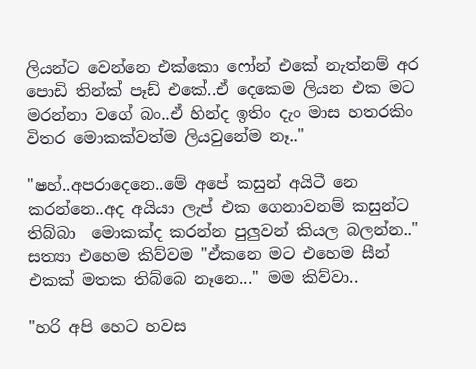ලියන්ට වෙන්නෙ එක්කො ෆෝන් එකේ නැත්නම් අර පොඩි තින්ක් පෑඩ් එකේ..ඒ දෙකෙම ලියන එක මට මරන්නා වගේ බං..ඒ හින්ද ඉතිං දැං මාස හතරකිං විතර මොකක්වත්ම ලියවුනේම නෑ.."

"ෂහ්..අපරාදෙනෙ..මේ අපේ කසුන් අයිටී නෙ කරන්නෙ..අද අයියා ලැප් එක ගෙනාවනම් කසුන්ට තිබ්බා  මොකක්ද කරන්න පුලුවන් කියල බලන්න.." සත්‍යා එහෙම කිව්වම "ඒකනෙ මට එහෙම සීන් එකක් මතක තිබ්බෙ නෑනෙ..." මම කිව්වා..

"හරි අපි හෙට හවස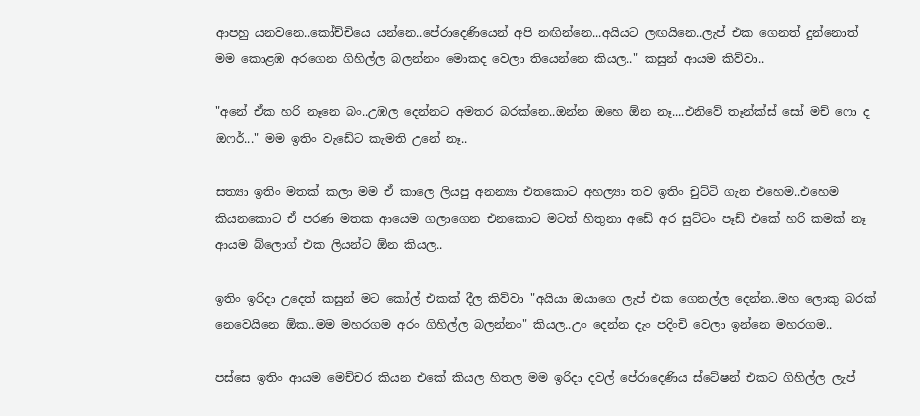ආපහු යනවනෙ..කෝච්චියෙ යන්නෙ..පේරාදෙණියෙන් අපි නඟින්නෙ...අයියට ලඟයිනෙ..ලැප් එක ගෙනත් දුන්නොත් මම කොළඹ අරගෙන ගිහිල්ල බලන්නං මොකද වෙලා තියෙන්නෙ කියල.." කසුන් ආයම කිව්වා..

"අනේ ඒක හරි නෑනෙ බං..උඹල දෙන්නට අමතර බරක්නෙ..ඔන්න ඔහෙ ඕන නෑ....එනිවේ තෑන්ක්ස් සෝ මච් ෆො ද ඔෆර්..." මම ඉතිං වැඩේට කැමති උනේ නෑ..

සත්‍යා ඉතිං මතක් කලා මම ඒ කාලෙ ලියපු අනන්‍යා එතකොට අහල්‍යා තව ඉතිං චුට්ටි ගැන එහෙම..එහෙම කියනකොට ඒ පරණ මතක ආයෙම ගලාගෙන එනකොට මටත් හිතුනා අඩේ අර සුට්ටං පෑඩ් එකේ හරි කමක් නෑ ආයම බ්ලොග් එක ලියන්ට ඕන කියල..

ඉතිං ඉරිදා උදෙත් කසුන් මට කෝල් එකක් දීල කිව්වා "අයියා ඔයාගෙ ලැප් එක ගෙනල්ල දෙන්න..මහ ලොකු බරක් නෙවෙයිනෙ ඕක..මම මහරගම අරං ගිහිල්ල බලන්නං" කියල..උං දෙන්න දැං පදිංචි වෙලා ඉන්නෙ මහරගම..

පස්සෙ ඉතිං ආයම මෙච්චර කියන එකේ කියල හිතල මම ඉරිදා දවල් පේරාදෙණිය ස්ටේෂන් එකට ගිහිල්ල ලැප්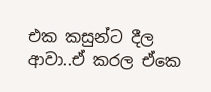එක කසුන්ට දීල ආවා..ඒ කරල ඒකෙ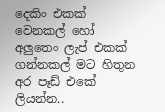දෙකිං එකක් වෙනකල් හෝ අලුතෙං ලැප් එකක් ගන්නකල් මට හිතුන අර පෑඩ් එකේ ලියන්න..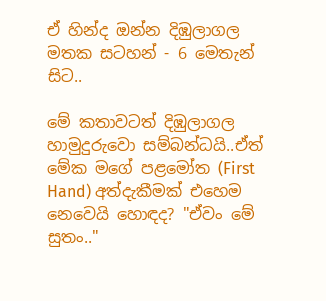ඒ හින්ද ඔන්න දිඹුලාගල මතක සටහන් - 6 මෙතැන් සිට..

මේ කතාවටත් දිඹුලාගල හාමුදුරුවො සම්බන්ධයි..ඒත් මේක මගේ පළමෝත (First Hand) අත්දැකීමක් එහෙම නෙවෙයි හොඳද? "ඒවං මේ සුතං.."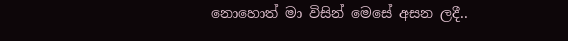නොහොත් මා විසින් මෙසේ අසන ලදී..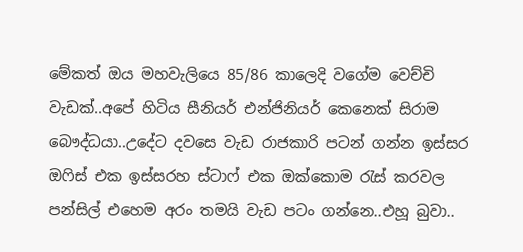මේකත් ඔය මහවැලියෙ 85/86 කාලෙදි වගේම වෙච්චි වැඩක්..අපේ හිටිය සීනියර් එන්ජිනියර් කෙනෙක් සිරාම බෞද්ධයා..උදේට දවසෙ වැඩ රාජකාරි පටන් ගන්න ඉස්සර ඔෆිස් එක ඉස්සරහ ස්ටාෆ් එක ඔක්කොම රැස් කරවල පන්සිල් එහෙම අරං තමයි වැඩ පටං ගන්නෙ..එහූ බුවා..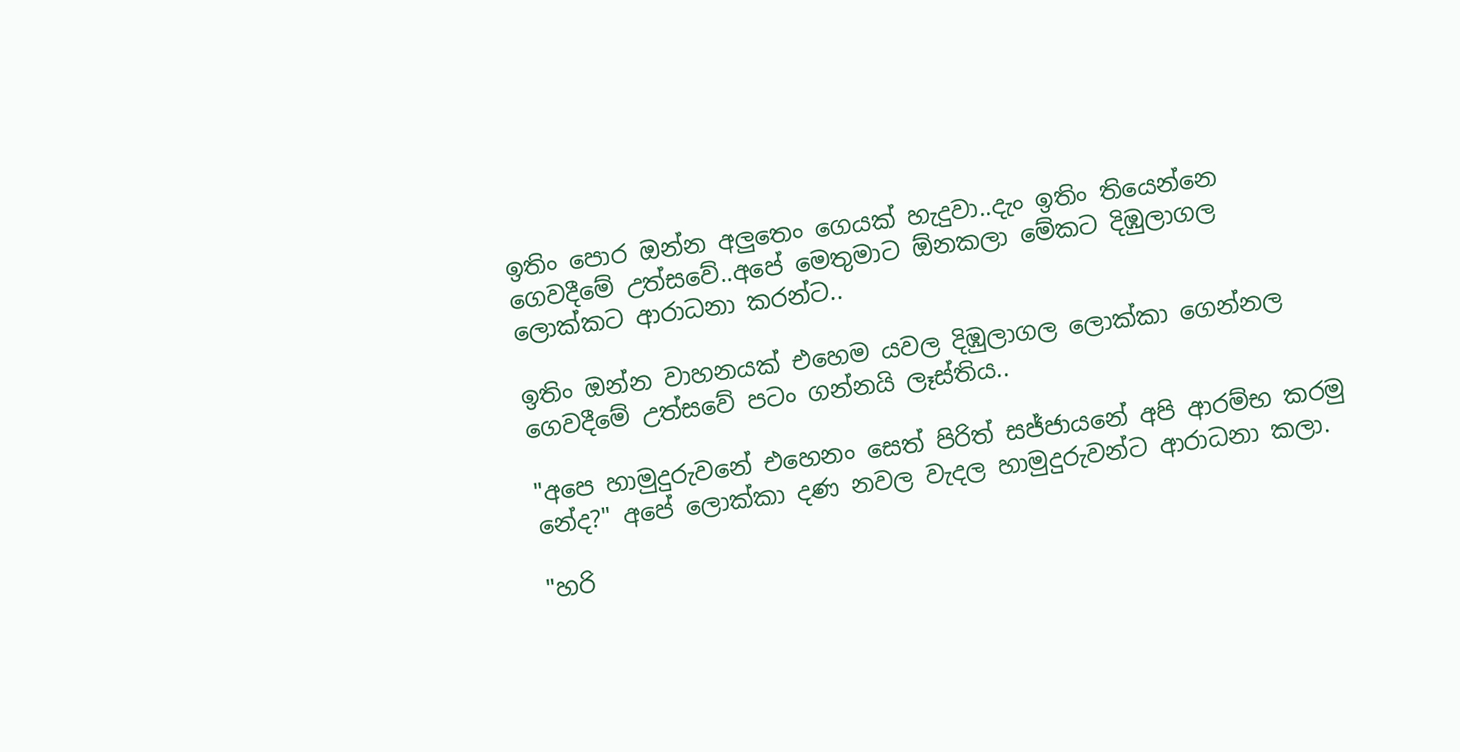ඉතිං පොර ඔන්න අලුතෙං ගෙයක් හැදුවා..දැං ඉතිං තියෙන්නෙ ගෙවදීමේ උත්සවේ..අපේ මෙතුමාට ඕනකලා මේකට දිඹුලාගල ලොක්කට ආරාධනා කරන්ට..

ඉතිං ඔන්න වාහනයක් එහෙම යවල දිඹුලාගල ලොක්කා ගෙන්නල ගෙවදීමේ උත්සවේ පටං ගන්නයි ලෑස්තිය..

"අපෙ හාමුදුරුවනේ එහෙනං සෙත් පිරිත් සජ්ජායනේ අපි ආරම්භ කරමු නේද?" අපේ ලොක්කා දණ නවල වැදල හාමුදුරුවන්ට ආරාධනා කලා.

"හරි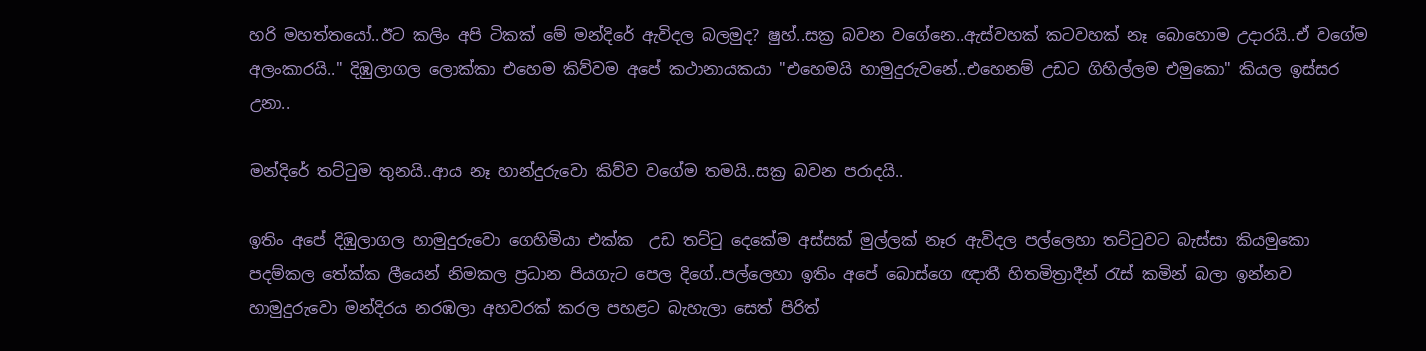හරි මහත්තයෝ..ඊට කලිං අපි ටිකක් මේ මන්දිරේ ඇවිදල බලමුද? ෂුහ්..සක්‍ර බවන වගේනෙ..ඇස්වහක් කටවහක් නෑ බොහොම උදාරයි..ඒ වගේම අලංකාරයි.." දිඹුලාගල ලොක්කා එහෙම කිව්වම අපේ කථානායකයා "එහෙමයි හාමුදුරුවනේ..එහෙනම් උඩට ගිහිල්ලම එමුකො" කියල ඉස්සර උනා..

මන්දිරේ තට්ටුම තුනයි..ආය නෑ හාන්දුරුවො කිව්ව වගේම තමයි..සක්‍ර බවන පරාදයි..

ඉතිං අපේ දිඹුලාගල හාමුදුරුවො ගෙහිමියා එක්ක  උඩ තට්ටු දෙකේම අස්සක් මුල්ලක් නෑර ඇවිදල පල්ලෙහා තට්ටුවට බැස්සා කියමුකො පදම්කල තේක්ක ලීයෙන් නිමකල ප්‍රධාන පියගැට පෙල දිගේ..පල්ලෙහා ඉතිං අපේ බොස්ගෙ ඥාතී හිතමිත්‍රාදීන් රැස් කමින් බලා ඉන්නව හාමුදුරුවො මන්දිරය නරඹලා අහවරක් කරල පහළට බැහැලා සෙත් පිරිත්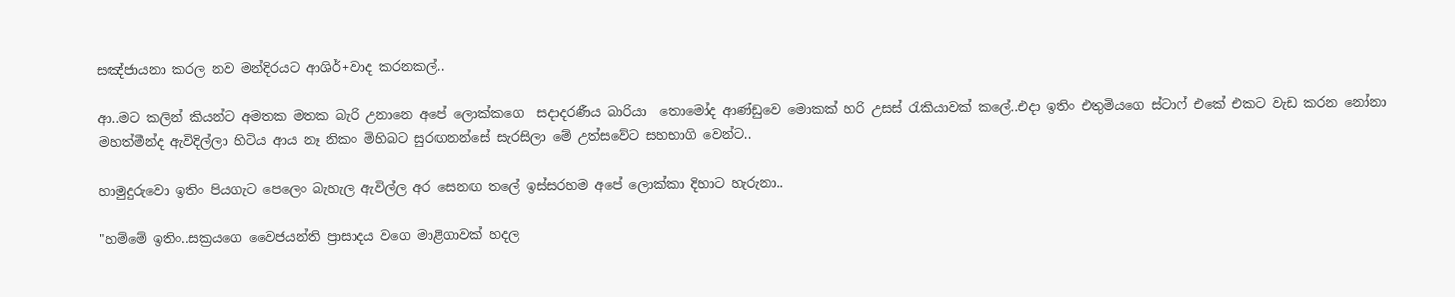සඤ්ජායනා කරල නව මන්දිරයට ආශිර්+වාද කරනකල්..

ආ..මට කලින් කියන්ට අමතක මතක බැරි උනානෙ අපේ ලොක්කගෙ  සදාදරණීය බාරියා  තොමෝද ආණ්ඩුවෙ මොකක් හරි උසස් රැකියාවක් කලේ..එදා ඉතිං එතුමියගෙ ස්ටාෆ් එකේ එකට වැඩ කරන නෝනා මහත්මීන්ද ඇවිදිල්ලා හිටිය ආය නෑ නිකං මිහිබට සුරඟනන්සේ සැරසිලා මේ උත්සවේට සහභාගි වෙන්ට..

හාමුදුරුවො ඉතිං පියගැට පෙලෙං බැහැල ඇවිල්ල අර සෙනඟ තලේ ඉස්සරහම අපේ ලොක්කා දිහාට හැරුනා..

"හම්මේ ඉතිං..සක්‍රයගෙ වෛජයන්ති ප්‍රාසාදය වගෙ මාළිගාවක් හදල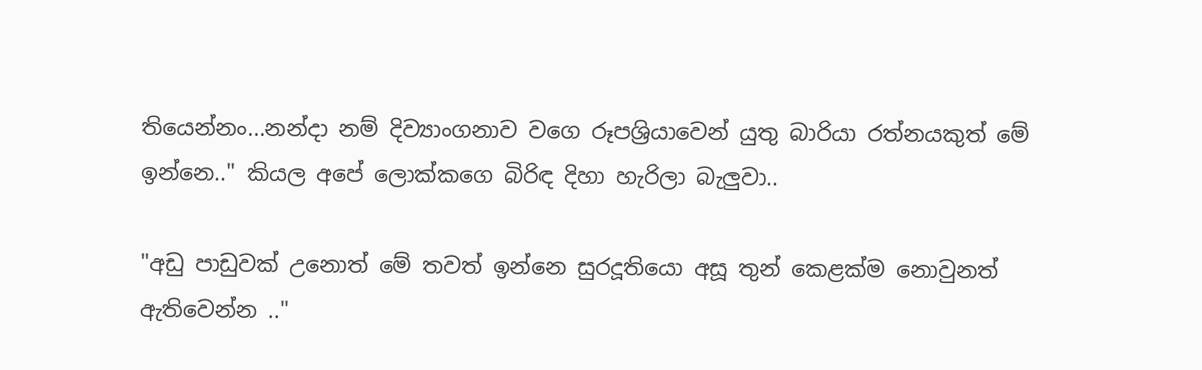තියෙන්නං...නන්දා නම් දිව්‍යාංගනාව වගෙ රූපශ්‍රියාවෙන් යුතු බාරියා රත්නයකුත් මේ ඉන්නෙ.." කියල අපේ ලොක්කගෙ බිරිඳ දිහා හැරිලා බැලුවා..

"අඩු පාඩුවක් උනොත් මේ තවත් ඉන්නෙ සුරදූතියො අසූ තුන් කෙළක්ම නොවුනත් ඇතිවෙන්න .."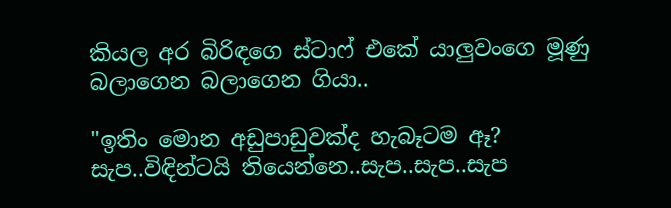කියල අර බිරිඳගෙ ස්ටාෆ් එකේ යාලුවංගෙ මූණු බලාගෙන බලාගෙන ගියා..

"ඉතිං මොන අඩුපාඩුවක්ද හැබෑටම ඈ? සැප..විඳින්ටයි තියෙන්නෙ..සැප..සැප..සැප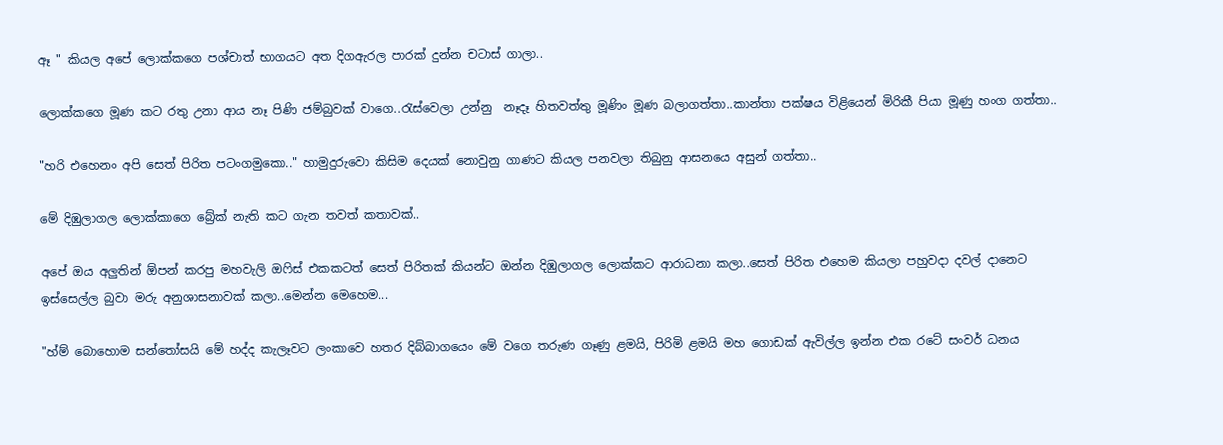ඈ " කියල අපේ ලොක්කගෙ පශ්චාත් භාගයට අත දිගඇරල පාරක් දුන්න චටාස් ගාලා..

ලොක්කගෙ මූණ කට රතු උනා ආය නෑ පිණි ජම්බුවක් වාගෙ..රැස්වෙලා උන්නු  නෑදෑ හිතවත්තු මූණිං මූණ බලාගත්තා..කාන්තා පක්ෂය විළියෙන් මිරිකී පියා මූණු හංග ගත්තා..

"හරි එහෙනං අපි සෙත් පිරිත පටංගමුකො.." හාමුදුරුවො කිසිම දෙයක් නොවුනු ගාණට කියල පනවලා තිබුනු ආසනයෙ අසුන් ගත්තා..

මේ දිඹුලාගල ලොක්කාගෙ බ්‍රේක් නැති කට ගැන තවත් කතාවක්..

අපේ ඔය අලුතින් ඕපන් කරපු මහවැලි ඔෆිස් එකකටත් සෙත් පිරිතක් කියන්ට ඔන්න දිඹුලාගල ලොක්කට ආරාධනා කලා..සෙත් පිරිත එහෙම කියලා පහුවදා දවල් දානෙට ඉස්සෙල්ල බුවා මරු අනුශාසනාවක් කලා..මෙන්න මෙහෙම...

"හ්ම් බොහොම සන්තෝසයි මේ හද්ද කැලෑවට ලංකාවෙ හතර දිබ්බාගයෙං මේ වගෙ තරුණ ගෑණු ළමයි, පිරිමි ළමයි මහ ගොඩක් ඇවිල්ල ඉන්න එක රටේ සංවර් ධනය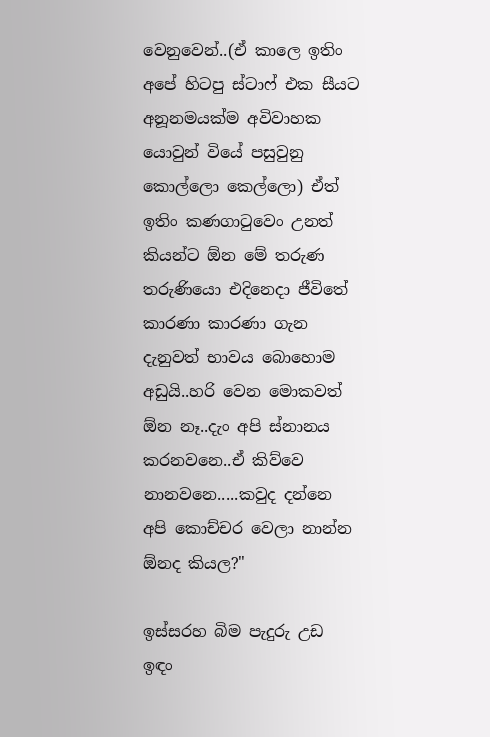වෙනුවෙන්..(ඒ කාලෙ ඉතිං අපේ හිටපු ස්ටාෆ් එක සීයට අනූනමයක්ම අවිවාහක යොවුන් වියේ පසුවුනු කොල්ලො කෙල්ලො) ඒත් ඉතිං කණගාටුවෙං උනත් කියන්ට ඕන මේ තරුණ තරුණියො එදිනෙදා ජීවිතේ කාරණා කාරණා ගැන දැනුවත් භාවය බොහොම අඩුයි..හරි වෙන මොකවත් ඕන නෑ..දැං අපි ස්නානය කරනවනෙ..ඒ කිව්වෙ නානවනෙ.....කවුද දන්නෙ අපි කොච්චර වෙලා නාන්න ඕනද කියල?"

ඉස්සරහ බිම පැදුරු උඩ ඉඳං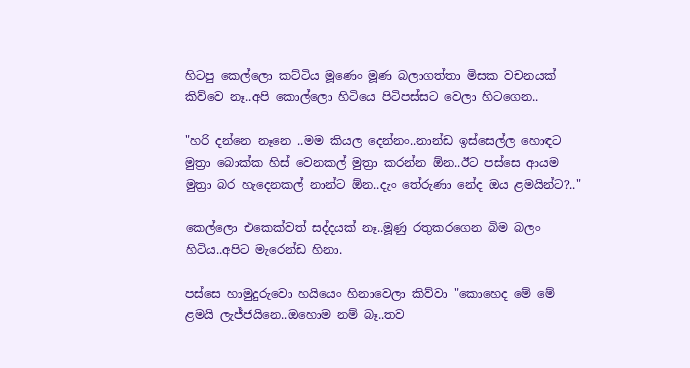හිටපු කෙල්ලො කට්ටිය මූණෙං මූණ බලාගත්තා මිසක වචනයක් කිව්වෙ නෑ..අපි කොල්ලො හිටියෙ පිටිපස්සට වෙලා හිටගෙන..

"හරි දන්නෙ නෑනෙ ..මම කියල දෙන්නං..නාන්ඩ ඉස්සෙල්ල හොඳට මුත්‍රා බොක්ක හිස් වෙනකල් මුත්‍රා කරන්න ඕන..ඊට පස්සෙ ආයම මුත්‍රා බර හැදෙනකල් නාන්ට ඕන..දැං තේරුණා නේද ඔය ළමයින්ට?.."

කෙල්ලො එකෙක්වත් සද්දයක් නෑ..මූණු රතුකරගෙන බිම බලං හිටිය..අපිට මැරෙන්ඩ හිනා.

පස්සෙ හාමුදුරුවො හයියෙං හිනාවෙලා කිව්වා "කොහෙද මේ මේ ළමයි ලැජ්ජයිනෙ..ඔහොම නම් බෑ..තව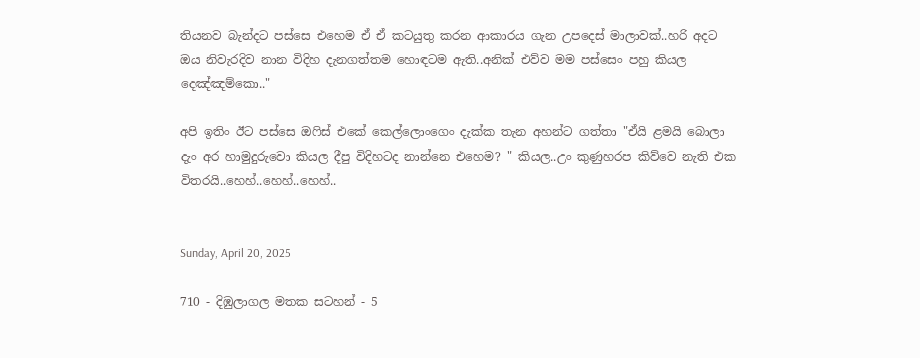තියනව බැන්දට පස්සෙ එහෙම ඒ ඒ කටයුතු කරන ආකාරය ගැන උපදෙස් මාලාවක්..හරි අදට ඔය නිවැරදිව නාන විදිහ දැනගත්තම හොඳටම ඇති..අනික් එව්ව මම පස්සෙං පහු කියල දෙඤ්ඤම්කො.."

අපි ඉතිං ඊට පස්සෙ ඔෆිස් එකේ කෙල්ලොංගෙං දැක්ක තැන අහන්ට ගත්තා "ඒයි ළමයි බොලා දැං අර හාමුදුරුවො කියල දීපු විදිහටද නාන්නෙ එහෙම? " කියල..උං කුණුහරප කිව්වෙ නැති එක විතරයි..හෙහ්..හෙහ්..හෙහ්..


Sunday, April 20, 2025

710 - දිඹුලාගල මතක සටහන් - 5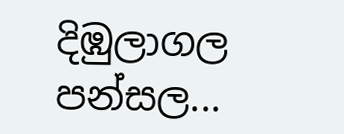දිඹුලාගල පන්සල...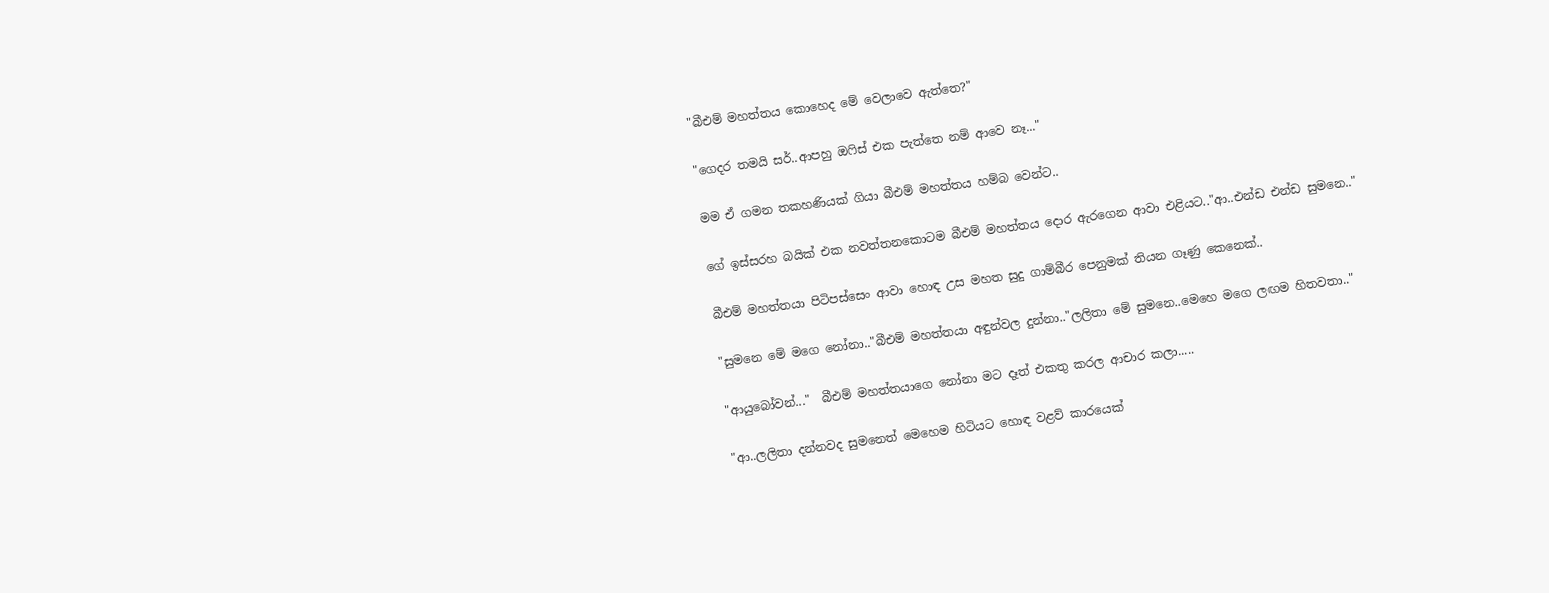"බීඑම් මහත්තය කොහෙද මේ වෙලාවෙ ඇත්තෙ?"

"ගෙදර තමයි සර්..ආපහු ඔෆිස් එක පැත්තෙ නම් ආවෙ නෑ..."

මම ඒ ගමන තකහණියක් ගියා බීඑම් මහත්තය හම්බ වෙන්ට..

ගේ ඉස්සරහ බයික් එක නවත්තනකොටම බීඑම් මහත්තය දොර ඇරගෙන ආවා එළියට.."ආ..එන්ඩ එන්ඩ සුමනෙ.."

බීඑම් මහත්තයා පිටිපස්සෙං ආවා හොඳ උස මහත සුදු ගාම්බීර පෙනුමක් තියන ගෑණු කෙනෙක්..

"සුමනෙ මේ මගෙ නෝනා.."බීඑම් මහත්තයා අඳුන්වල දුන්නා.."ලලිතා මේ සුමනෙ..මෙහෙ මගෙ ලඟම හිතවතා.."

"ආයුබෝවන්..."  බීඑම් මහත්තයාගෙ නෝනා මට දෑත් එකතු කරල ආචාර කලා.....

"ආ..ලලිතා දන්නවද සුමනෙත් මෙහෙම හිටියට හොඳ වළව් කාරයෙක්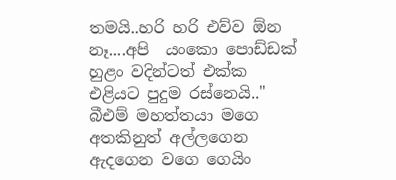තමයි..හරි හරි එව්ව ඕන නෑ....අපි  යංකො පොඩ්ඩක් හුළං වදින්ටත් එක්ක  එළියට පුදුම රස්නෙයි.." බීඑම් මහත්තයා මගෙ අතකිනුත් අල්ලගෙන ඇදගෙන වගෙ ගෙයිං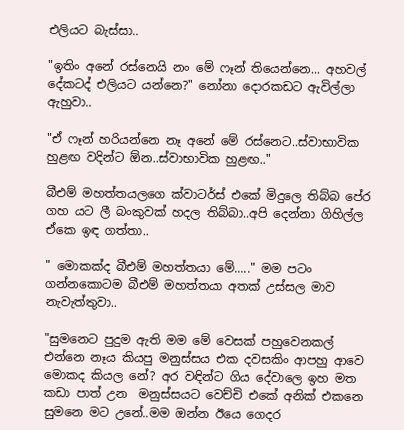එලියට බැස්සා..

"ඉතිං අනේ රස්නෙයි නං මේ ෆෑන් තියෙන්නෙ... අහවල් දේකටද් එලියට යන්නෙ?" නෝනා දොරකඩට ඇවිල්ලා ඇහුවා..

"ඒ ෆෑන් හරියන්නෙ නෑ අනේ මේ රස්නෙට..ස්වාභාවික හුළඟ වදින්ට ඕන..ස්වාභාවික හුළඟ.."

බීඑම් මහත්තයලගෙ ක්වාටර්ස් එකේ මිදුලෙ තිබ්බ පේර ගහ යට ලී බංකුවක් හදල තිබ්බා..අපි දෙන්නා ගිහිල්ල ඒකෙ ඉඳ ගත්තා..

" මොකක්ද බීඑම් මහත්තයා මේ....." මම පටං ගන්නකොටම බීඑම් මහත්තයා අතක් උස්සල මාව නැවැත්තුවා..

"සුමනෙට පුදුම ඇති මම මේ වෙසක් පහුවෙනකල් එන්නෙ නෑය කියපු මනුස්සය එක දවසකිං ආපහු ආවෙ මොකද කියල නේ? අර වඳින්ට ගිය දේවාලෙ ඉහ මත කඩා පාත් උන  මනුස්සයට වෙච්චි එකේ අනික් එකනෙ සුමනෙ මට උනේ..මම ඔන්න ඊයෙ ගෙදර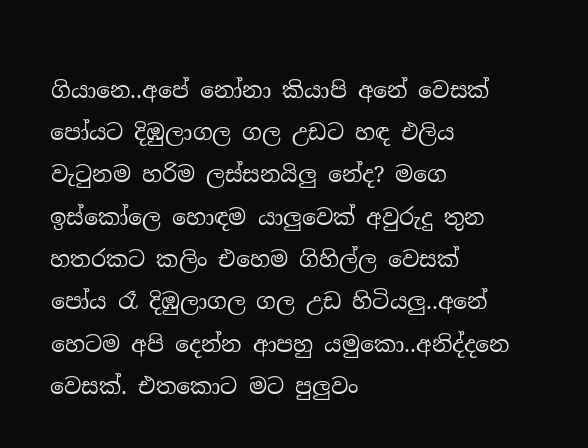ගියානෙ..අපේ නෝනා කියාපි අනේ වෙසක් පෝයට දිඹුලාගල ගල උඩට හඳ එලිය වැටුනම හරිම ලස්සනයිලු නේද? මගෙ ඉස්කෝලෙ හොඳම යාලුවෙක් අවුරුදු තුන හතරකට කලිං එහෙම ගිහිල්ල වෙසක් පෝය රෑ දිඹුලාගල ගල උඩ හිටියලු..අනේ හෙටම අපි දෙන්න ආපහු යමුකො..අනිද්දනෙ වෙසක්. එතකොට මට පුලුවං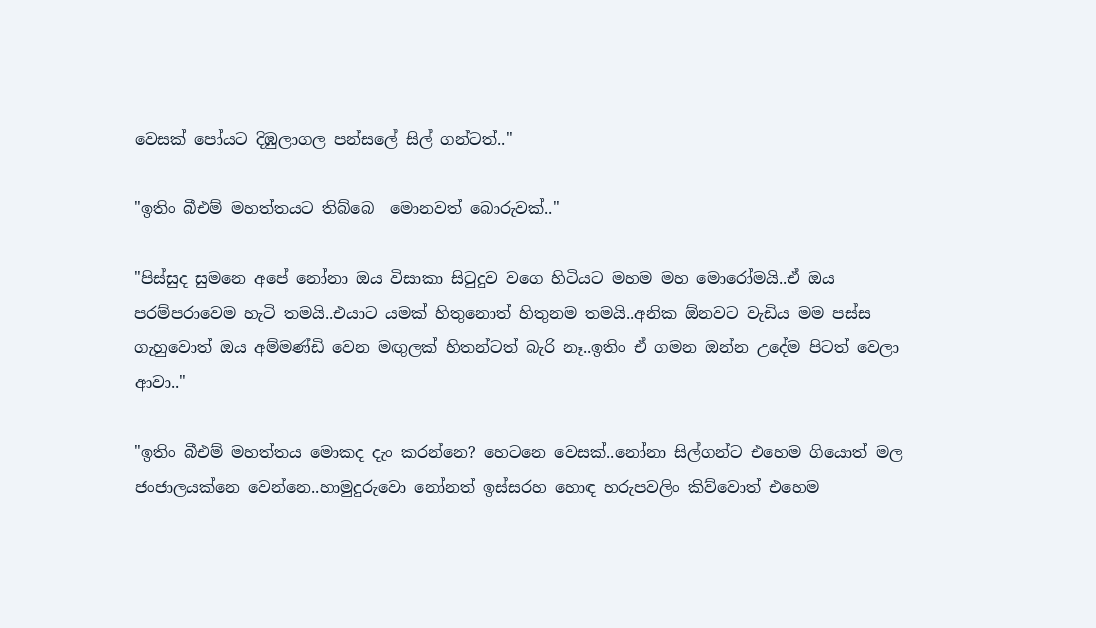වෙසක් පෝයට දිඹුලාගල පන්සලේ සිල් ගන්ටත්.."

"ඉතිං බීඑම් මහත්තයට තිබ්බෙ  මොනවත් බොරුවක්.."

"පිස්සුද සුමනෙ අපේ නෝනා ඔය විසාකා සිටුදුව වගෙ හිටියට මහම මහ මොරෝමයි..ඒ ඔය පරම්පරාවෙම හැටි තමයි..එයාට යමක් හිතුනොත් හිතුනම තමයි..අනික ඕනවට වැඩිය මම පස්ස ගැහුවොත් ඔය අම්මණ්ඩි වෙන මඟුලක් හිතන්ටත් බැරි නෑ..ඉතිං ඒ ගමන ඔන්න උදේම පිටත් වෙලා ආවා.."

"ඉතිං බීඑම් මහත්තය මොකද දැං කරන්නෙ? හෙටනෙ වෙසක්..නෝනා සිල්ගන්ට එහෙම ගියොත් මල ජංජාලයක්නෙ වෙන්නෙ..හාමුදුරුවො නෝනත් ඉස්සරහ හොඳ හරුපවලිං කිව්වොත් එහෙම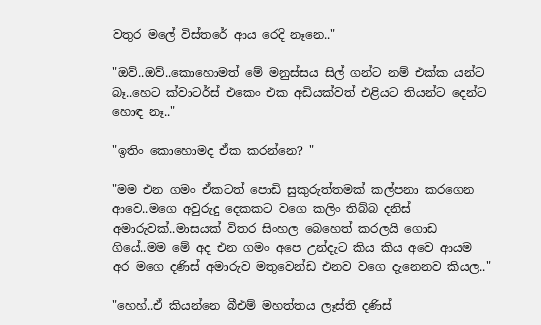වතුර මලේ විස්තරේ ආය රෙදි නෑනෙ.."

"ඔව්..ඔව්..කොහොමත් මේ මනුස්සය සිල් ගන්ට නම් එක්ක යන්ට බෑ..හෙට ක්වාටර්ස් එකෙං එක අඩියක්වත් එළියට තියන්ට දෙන්ට හොඳ නෑ.."

"ඉතිං කොහොමද ඒක කරන්නෙ? "

"මම එන ගමං ඒකටත් පොඩි සුකුරුත්තමක් කල්පනා කරගෙන ආවෙ..මගෙ අවුරුදු දෙකකට වගෙ කලිං තිබ්බ දනිස් අමාරුවක්..මාසයක් විතර සිංහල බෙහෙත් කරලයි ගොඩ ගියේ..මම මේ අද එන ගමං අපෙ උන්දැට කිය කිය අවෙ ආයම අර මගෙ දණිස් අමාරුව මතුවෙන්ඩ එනව වගෙ දැනෙනව කියල.."

"හෙහ්..ඒ කියන්නෙ බීඑම් මහත්තය ලෑස්ති දණිස්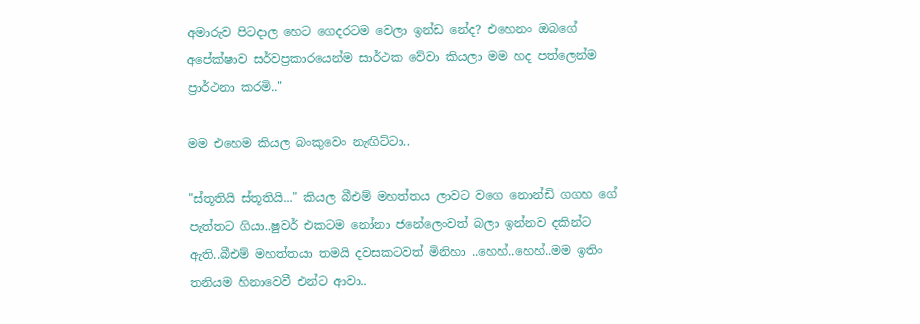අමාරුව පිටදාල හෙට ගෙදරටම වෙලා ඉන්ඩ නේද? එහෙනං ඔබගේ අපේක්ෂාව සර්වප්‍රකාරයෙන්ම සාර්ථක වේවා කියලා මම හද පත්ලෙන්ම ප්‍රාර්ථනා කරමි.."

මම එහෙම කියල බංකුවෙං නැඟිට්ටා..

"ස්තූතියි ස්තූතියි..." කියල බීඑම් මහත්තය ලාවට වගෙ නොන්ඩි ගගහ ගේ පැත්තට ගියා..ෂුවර් එකටම නෝනා ජනේලෙංවත් බලා ඉන්නව දකින්ට ඇති..බීඑම් මහත්තයා තමයි දවසකටවත් මිනිහා ..හෙහ්..හෙහ්..මම ඉතිං තනියම හිනාවෙවී එන්ට ආවා..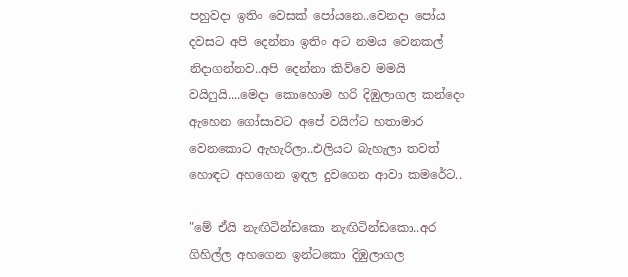පහුවදා ඉතිං වෙසක් පෝයනෙ..වෙනදා පෝය දවසට අපි දෙන්නා ඉතිං අට නමය වෙනකල් නිදාගන්නව..අපි දෙන්නා කිව්වෙ මමයි වයිෆුයි....මෙදා කොහොම හරි දිඹුලාගල කන්දෙං ඇහෙන ගෝසාවට අපේ වයිෆ්ට හතාමාර වෙනකොට ඇහැරිලා..එලියට බැහැලා තවත් හොඳට අහගෙන ඉඳල දුවගෙන ආවා කමරේට..

"මේ ඒයි නැඟිටින්ඩකො නැඟිටින්ඩකො..අර ගිහිල්ල අහගෙන ඉන්ටකො දිඹුලාගල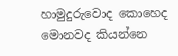හාමුදුරුවොද කොහෙද මොනවද කියන්නෙ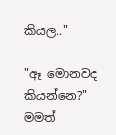කියල.."

"ඈ මොනවද කියන්නෙ?" මමත්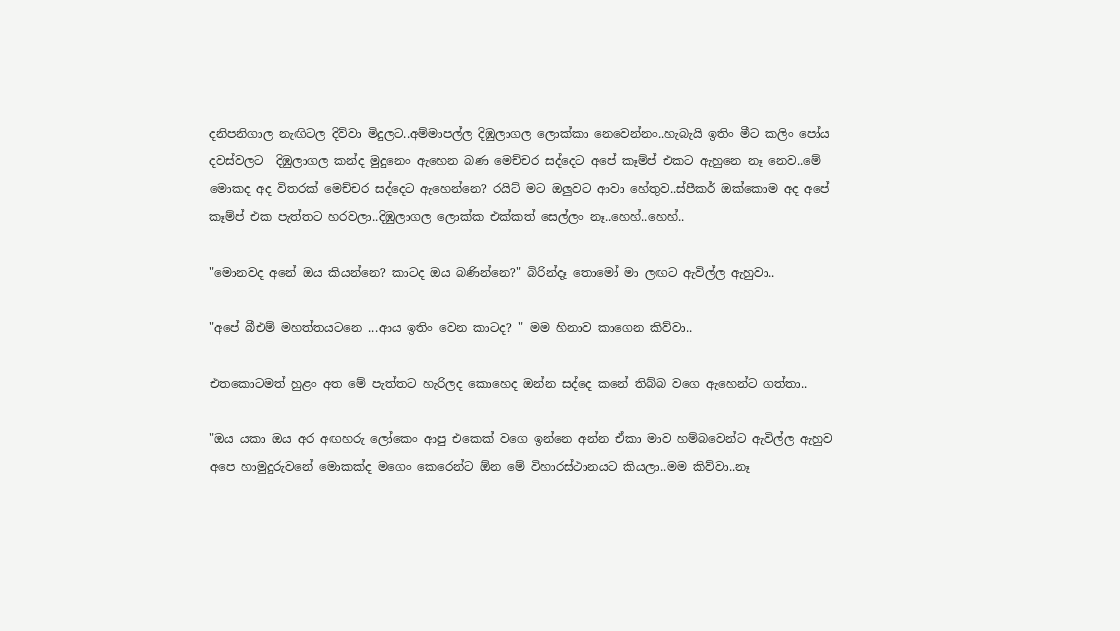දනිපනිගාල නැඟිටල දිව්වා මිදුලට..අම්මාපල්ල දිඹුලාගල ලොක්කා නෙවෙන්නං..හැබැයි ඉතිං මීට කලිං පෝය දවස්වලට  දිඹුලාගල කන්ද මුදුනෙං ඇහෙන බණ මෙච්චර සද්දෙට අපේ කෑම්ප් එකට ඇහුනෙ නෑ නෙව..මේ මොකද අද විතරක් මෙච්චර සද්දෙට ඇහෙන්නෙ? රයිට් මට ඔලුවට ආවා හේතුව..ස්පීකර් ඔක්කොම අද අපේ කෑම්ප් එක පැත්තට හරවලා..දිඹුලාගල ලොක්ක එක්කත් සෙල්ලං නෑ..හෙහ්..හෙහ්..

"මොනවද අනේ ඔය කියන්නෙ? කාටද ඔය බණින්නෙ?" බිරින්දෑ තොමෝ මා ලඟට ඇවිල්ල ඇහුවා..

"අපේ බීඑම් මහත්තයටනෙ ...ආය ඉතිං වෙන කාටද? " මම හිනාව කාගෙන කිව්වා..

එතකොටමත් හුළං අත මේ පැත්තට හැරිලද කොහෙද ඔන්න සද්දෙ කනේ තිබ්බ වගෙ ඇහෙන්ට ගත්තා..

"ඔය යකා ඔය අර අඟහරු ලෝකෙං ආපු එකෙක් වගෙ ඉන්නෙ අන්න ඒකා මාව හම්බවෙන්ට ඇවිල්ල ඇහුව අපෙ හාමුදුරුවනේ මොකක්ද මගෙං කෙරෙන්ට ඕන මේ විහාරස්ථානයට කියලා..මම කිව්වා..නෑ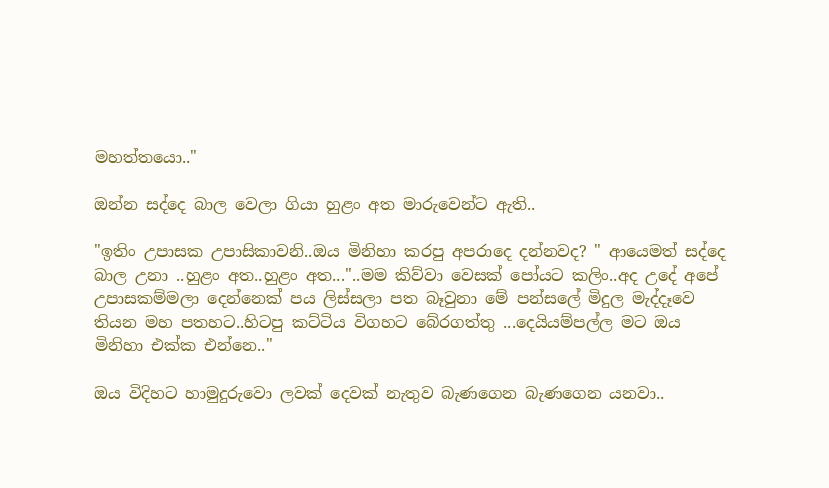මහත්තයො.."

ඔන්න සද්දෙ බාල වෙලා ගියා හුළං අත මාරුවෙන්ට ඇති..

"ඉතිං උපාසක උපාසිකාවනි..ඔය මිනිහා කරපු අපරාදෙ දන්නවද? " ආයෙමත් සද්දෙ බාල උනා ..හුළං අත..හුළං අත..."..මම කිව්වා වෙසක් පෝයට කලිං..අද උදේ අපේ උපාසකම්මලා දෙන්නෙක් පය ලිස්සලා පත බෑවුනා මේ පන්සලේ මිදුල මැද්දෑවෙ තියන මහ පතහට..හිටපු කට්ටිය විගහට බේරගත්තු ...දෙයියම්පල්ල මට ඔය මිනිහා එක්ක එන්නෙ.."

ඔය විදිහට හාමුදුරුවො ලවක් දෙවක් නැතුව බැණගෙන බැණගෙන යනවා..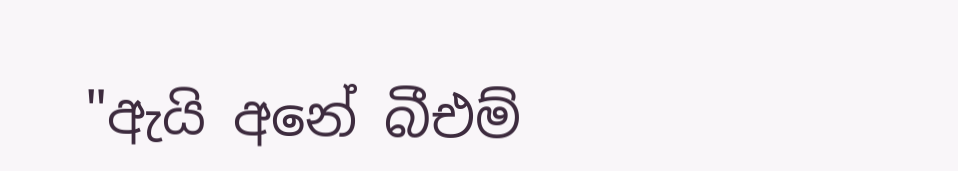"ඇයි අනේ බීඑම්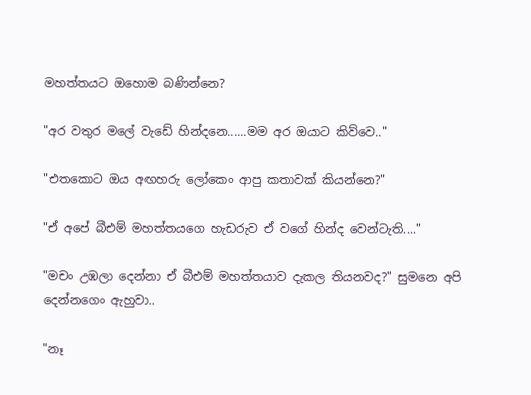මහත්තයට ඔහොම බණින්නෙ?

"අර වතුර මලේ වැඩේ හින්දනෙ......මම අර ඔයාට කිව්වෙ.."

"එතකොට ඔය අඟහරු ලෝකෙං ආපු කතාවක් කියන්නෙ?"

"ඒ අපේ බීඑම් මහත්තයගෙ හැඩරුව ඒ වගේ හින්ද වෙන්ටැති...."

"මචං උඹලා දෙන්නා ඒ බීඑම් මහත්තයාව දැකල තියනවද?" සුමනෙ අපි දෙන්නගෙං ඇහුවා..

"නෑ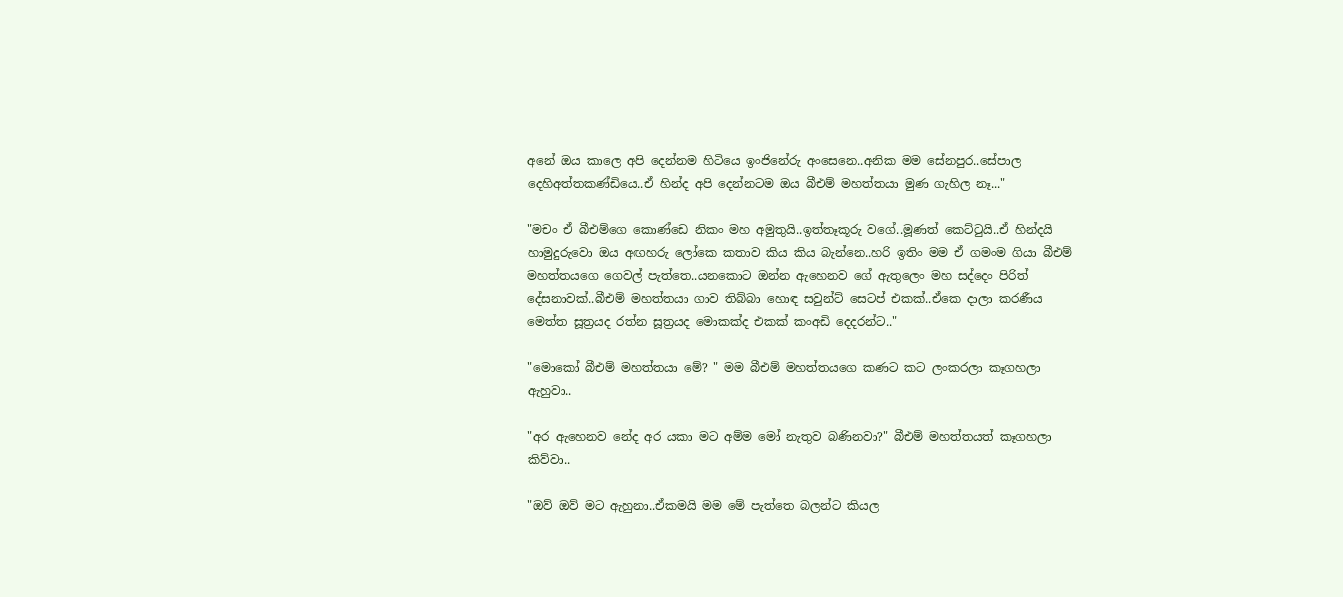අනේ ඔය කාලෙ අපි දෙන්නම හිටියෙ ඉංජිනේරු අංසෙනෙ..අනික මම සේනපුර..සේපාල දෙහිඅත්තකණ්ඩියෙ..ඒ හින්ද අපි දෙන්නටම ඔය බීඑම් මහත්තයා මුණ ගැහිල නෑ..."

"මචං ඒ බීඑම්ගෙ කොණ්ඩෙ නිකං මහ අමුතුයි..ඉත්තෑකූරු වගේ..මූණත් කෙට්ටුයි..ඒ හින්දයි හාමුදුරුවො ඔය අඟහරු ලෝකෙ කතාව කිය කිය බැන්නෙ..හරි ඉතිං මම ඒ ගමංම ගියා බීඑම් මහත්තයගෙ ගෙවල් පැත්තෙ..යනකොට ඔන්න ඇහෙනව ගේ ඇතුලෙං මහ සද්දෙං පිරිත් දේසනාවක්..බීඑම් මහත්තයා ගාව තිබ්බා හොඳ සවුන්ට් සෙටප් එකක්..ඒකෙ දාලා කරණීය මෙත්ත සූත්‍රයද රත්න සූත්‍රයද මොකක්ද එකක් කංඅඩි දෙදරන්ට.."

"මොකෝ බීඑම් මහත්තයා මේ? " මම බීඑම් මහත්තයගෙ කණට කට ලංකරලා කෑගහලා ඇහුවා..

"අර ඇහෙනව නේද අර යකා මට අම්ම මෝ නැතුව බණිනවා?" බීඑම් මහත්තයත් කෑගහලා කිව්වා..

"ඔව් ඔව් මට ඇහුනා..ඒකමයි මම මේ පැත්තෙ බලන්ට කියල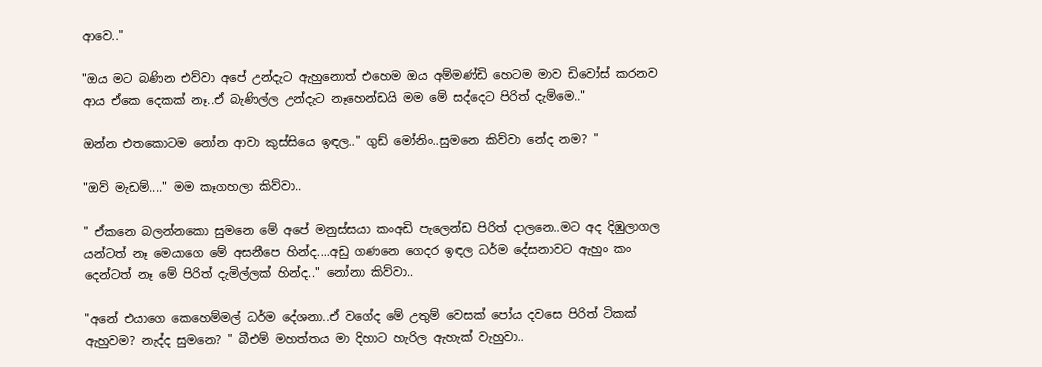ආවෙ.."

"ඔය මට බණින එව්වා අපේ උන්දැට ඇහුනොත් එහෙම ඔය අම්මණ්ඩි හෙටම මාව ඩිවෝස් කරනව ආය ඒකෙ දෙකක් නෑ..ඒ බැණිල්ල උන්දැට නෑහෙන්ඩයි මම මේ සද්දෙට පිරිත් දැම්මෙ.."

ඔන්න එතකොටම නෝන ආවා කුස්සියෙ ඉඳල.." ගුඩ් මෝනිං..සුමනෙ කිව්වා නේද නම? "

"ඔව් මැඩම්...." මම කෑගහලා කිව්වා..

" ඒකනෙ බලන්නකො සුමනෙ මේ අපේ මනුස්සයා කංඅඩි පැලෙන්ඩ පිරිත් දාලනෙ..මට අද දිඹුලාගල යන්ටත් නෑ මෙයාගෙ මේ අසනීපෙ හින්ද....අඩු ගණනෙ ගෙදර ඉඳල ධර්ම දේසනාවට ඇහුං කං දෙන්ටත් නෑ මේ පිරිත් දැමිල්ලක් හින්ද.." නෝනා කිව්වා..

"අනේ එයාගෙ කෙහෙම්මල් ධර්ම දේශනා..ඒ වගේද මේ උතුම් වෙසක් පෝය දවසෙ පිරිත් ටිකක් ඇහුවම? නැද්ද සුමනෙ? " බීඑම් මහත්තය මා දිහාට හැරිල ඇහැක් වැහුවා..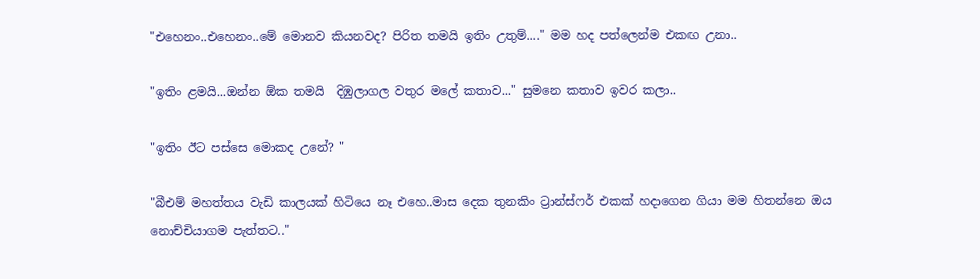"එහෙනං..එහෙනං..මේ මොනව කියනවද? පිරිත තමයි ඉතිං උතුම්...." මම හද පත්ලෙන්ම එකඟ උනා..

"ඉතිං ළමයි...ඔන්න ඕක තමයි  දිඹුලාගල වතුර මලේ කතාව..." සුමනෙ කතාව ඉවර කලා..

"ඉතිං ඊට පස්සෙ මොකද උනේ? "

"බීඑම් මහත්තය වැඩි කාලයක් හිටියෙ නෑ එහෙ..මාස දෙක තුනකිං ට්‍රාන්ස්ෆර් එකක් හදාගෙන ගියා මම හිතන්නෙ ඔය නොච්චියාගම පැත්තට.."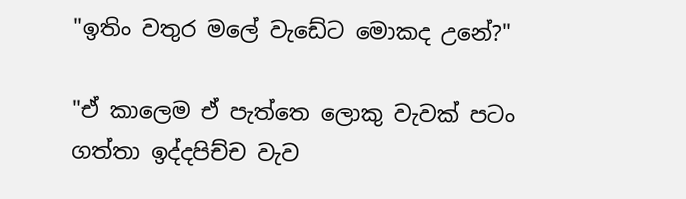"ඉතිං වතුර මලේ වැඩේට මොකද උනේ?"

"ඒ කාලෙම ඒ පැත්තෙ ලොකු වැවක් පටං ගත්තා ඉද්දපිච්ච වැව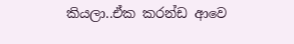කියලා..ඒක කරන්ඩ ආවෙ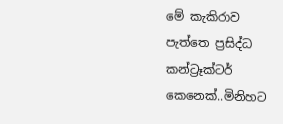මේ කැකිරාව පැත්තෙ ප්‍රසිද්ධ කන්ට්‍රෑක්ටර් කෙනෙක්..මිනිහට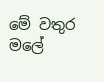මේ වතුර මලේ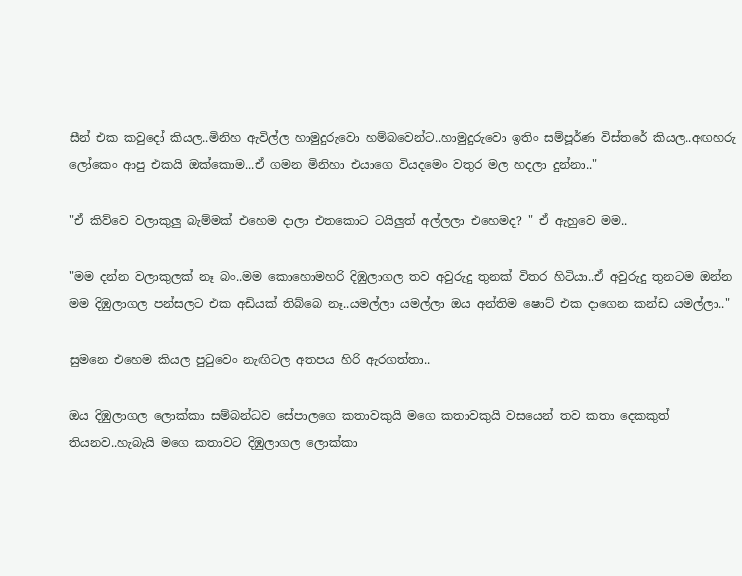සීන් එක කවුදෝ කියල..මිනිහ ඇවිල්ල හාමුදුරුවො හම්බවෙන්ට..හාමුදුරුවො ඉතිං සම්පූර්ණ විස්තරේ කියල..අඟහරු ලෝකෙං ආපු එකයි ඔක්කොම...ඒ ගමන මිනිහා එයාගෙ වියදමෙං වතුර මල හදලා දුන්නා.."

"ඒ කිව්වෙ වලාකුලු බැම්මක් එහෙම දාලා එතකොට ටයිලුත් අල්ලලා එහෙමද? " ඒ ඇහුවෙ මම..

"මම දන්න වලාකුලක් නෑ බං..මම කොහොමහරි දිඹුලාගල තව අවුරුදු තුනක් විතර හිටියා..ඒ අවුරුදු තුනටම ඔන්න මම දිඹුලාගල පන්සලට එක අඩියක් තිබ්බෙ නෑ..යමල්ලා යමල්ලා ඔය අන්තිම ෂොට් එක දාගෙන කන්ඩ යමල්ලා.."

සුමනෙ එහෙම කියල පුටුවෙං නැඟිටල අතපය හිරි ඇරගත්තා..

ඔය දිඹුලාගල ලොක්කා සම්බන්ධව සේපාලගෙ කතාවකුයි මගෙ කතාවකුයි වසයෙන් තව කතා දෙකකුත්  තියනව..හැබැයි මගෙ කතාවට දිඹුලාගල ලොක්කා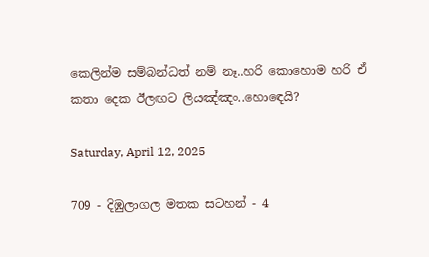කෙලින්ම සම්බන්ධත් නම් නෑ..හරි කොහොම හරි ඒ කතා දෙක ඊලඟට ලියඤ්ඤං..හොඳෙයි?

Saturday, April 12, 2025

709 - දිඹුලාගල මතක සටහන් - 4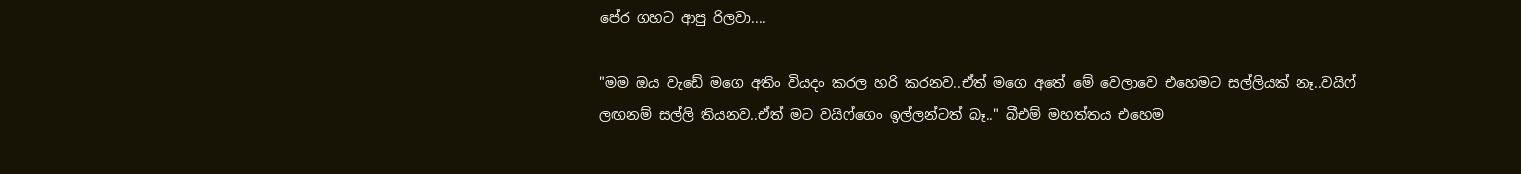පේර ගහට ආපු රිලවා....

"මම ඔය වැඩේ මගෙ අතිං වියදං කරල හරි කරනව..ඒත් මගෙ අතේ මේ වෙලාවෙ එහෙමට සල්ලියක් නෑ..වයිෆ් ලඟනම් සල්ලි තියනව..ඒත් මට වයිෆ්ගෙං ඉල්ලන්ටත් බෑ.." බීඑම් මහත්තය එහෙම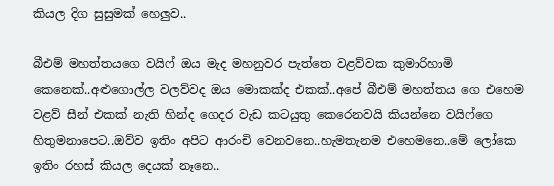කියල දිග සුසුමක් හෙලුව..

බීඑම් මහත්තයගෙ වයිෆ් ඔය මැද මහනුවර පැත්තෙ වළව්වක කුමාරිහාමි කෙනෙක්..අළුගොල්ල වලව්වද ඔය මොකක්ද එකක්..අපේ බීඑම් මහත්තය ගෙ එහෙම වළව් සීන් එකක් නැති හින්ද ගෙදර වැඩ කටයුතු කෙරෙනවයි කියන්නෙ වයිෆ්ගෙ හිතුමනාපෙට..ඔව්ව ඉතිං අපිට ආරංචි වෙනවනෙ..හැමතැනම එහෙමනෙ..මේ ලෝකෙ ඉතිං රහස් කියල දෙයක් නෑනෙ..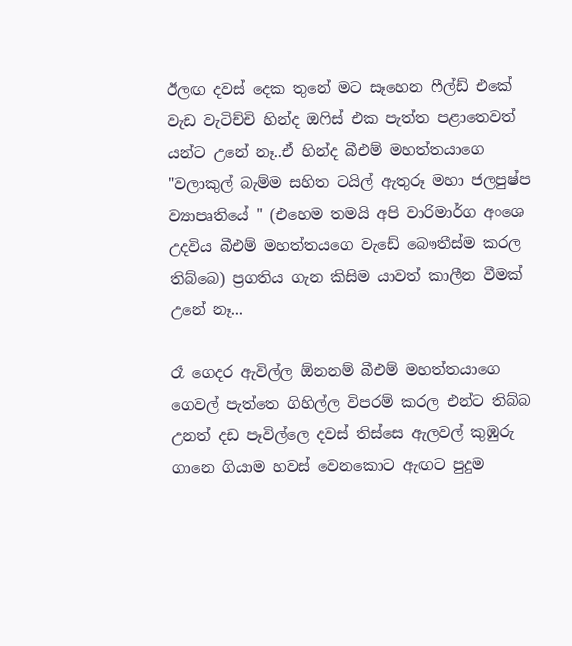ඊලඟ දවස් දෙක තුනේ මට සෑහෙන ෆීල්ඩ් එකේ වැඩ වැටිච්චි හින්ද ඔෆිස් එක පැත්ත පළාතෙවත් යන්ට උනේ නෑ..ඒ හින්ද බීඑම් මහත්තයාගෙ "වලාකුල් බැම්ම සහිත ටයිල් ඇතුරූ මහා ජලපුෂ්ප ව්‍යාපෘතියේ " (එහෙම තමයි අපි වාරිමාර්ග අංශෙ උදවිය බීඑම් මහත්තයගෙ වැඩේ බෞතීස්ම කරල තිබ්බෙ) ප්‍රගතිය ගැන කිසිම යාවත් කාලීන වීමක් උනේ නෑ...

රෑ ගෙදර ඇවිල්ල ඕනනම් බීඑම් මහත්තයාගෙ ගෙවල් පැත්තෙ ගිහිල්ල විපරම් කරල එන්ට තිබ්බ උනත් දඩ පෑවිල්ලෙ දවස් තිස්සෙ ඇලවල් කුඹුරු ගානෙ ගියාම හවස් වෙනකොට ඇඟට පුදුම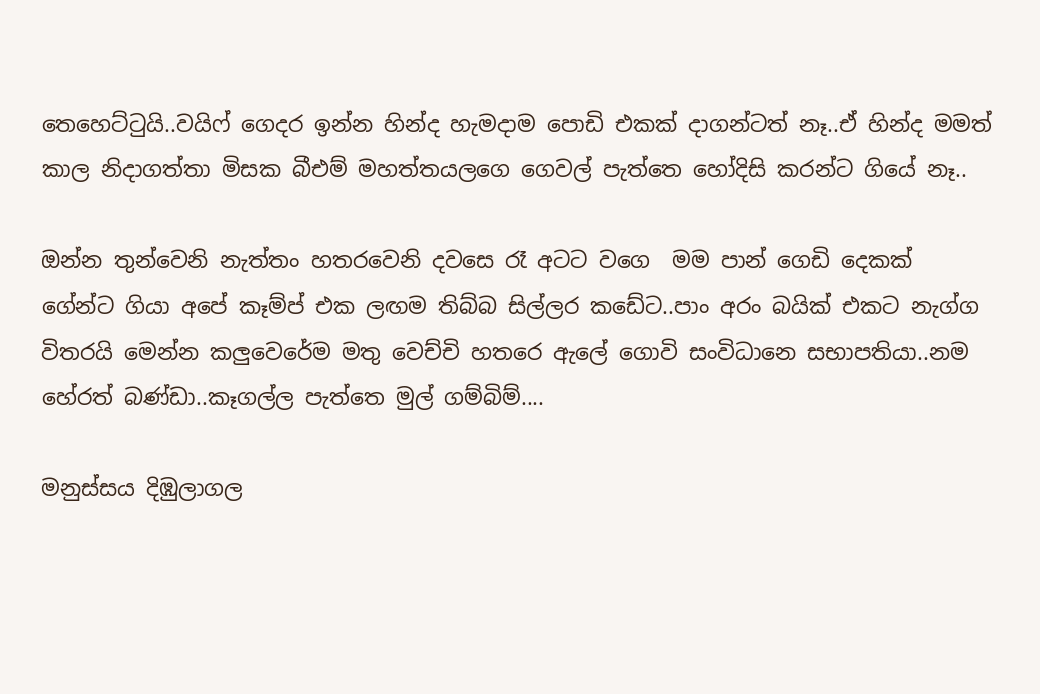තෙහෙට්ටුයි..වයිෆ් ගෙදර ඉන්න හින්ද හැමදාම පොඩි එකක් දාගන්ටත් නෑ..ඒ හින්ද මමත් කාල නිදාගත්තා මිසක බීඑම් මහත්තයලගෙ ගෙවල් පැත්තෙ හෝදිසි කරන්ට ගියේ නෑ..

ඔන්න තුන්වෙනි නැත්තං හතරවෙනි දවසෙ රෑ අටට වගෙ  මම පාන් ගෙඩි දෙකක් ගේන්ට ගියා අපේ කෑම්ප් එක ලඟම තිබ්බ සිල්ලර කඩේට..පාං අරං බයික් එකට නැග්ග විතරයි මෙන්න කලුවෙරේම මතු වෙච්චි හතරෙ ඇලේ ගොවි සංවිධානෙ සභාපතියා..නම හේරත් බණ්ඩා..කෑගල්ල පැත්තෙ මුල් ගම්බිම්....

මනුස්සය දිඹුලාගල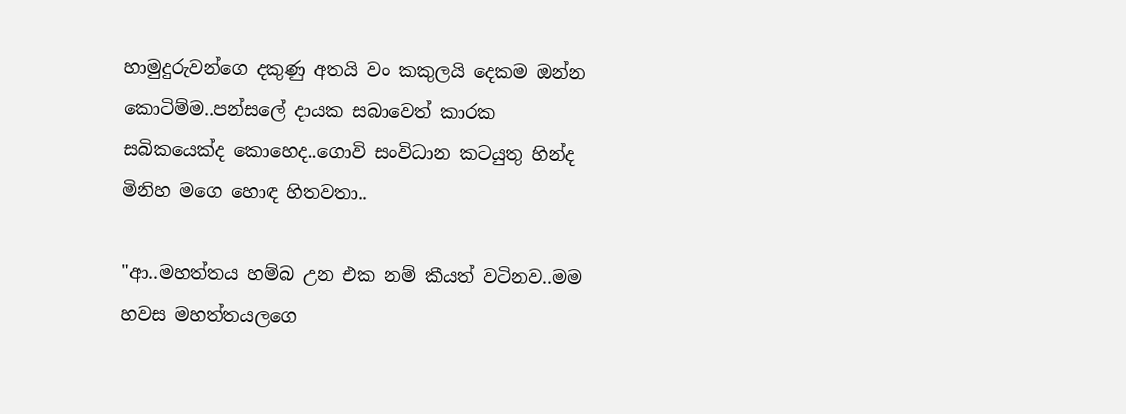හාමුදුරුවන්ගෙ දකුණු අතයි වං කකුලයි දෙකම ඔන්න කොටිම්ම..පන්සලේ දායක සබාවෙත් කාරක සබිකයෙක්ද කොහෙද..ගොවි සංවිධාන කටයුතු හින්ද මිනිහ මගෙ හොඳ හිතවතා..

"ආ..මහත්තය හම්බ උන එක නම් කීයත් වටිනව..මම හවස මහත්තයලගෙ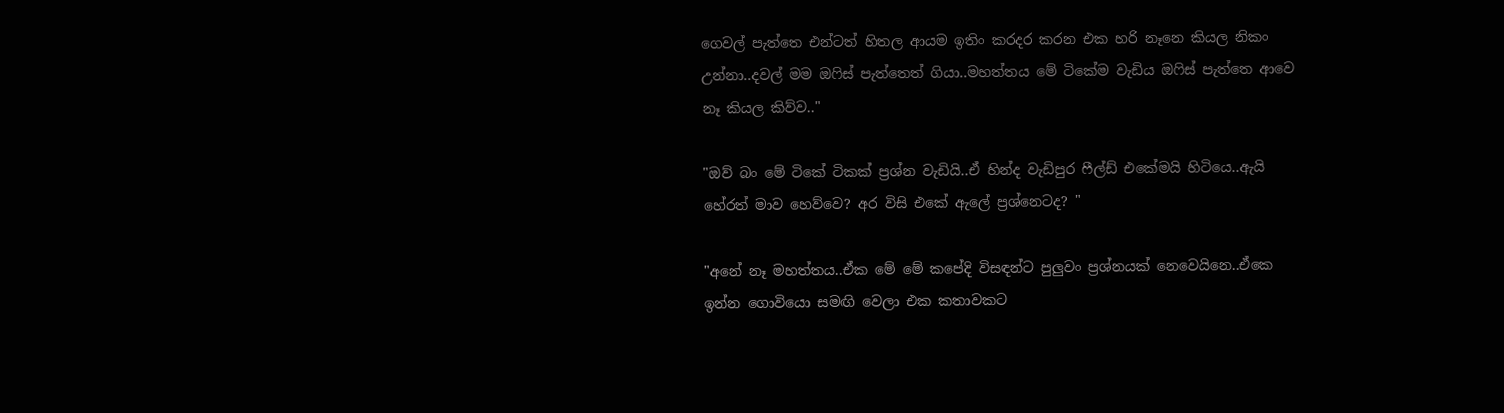ගෙවල් පැත්තෙ එන්ටත් හිතල ආයම ඉතිං කරදර කරන එක හරි නෑනෙ කියල නිකං උන්නා..දවල් මම ඔෆිස් පැත්තෙත් ගියා..මහත්තය මේ ටිකේම වැඩිය ඔෆිස් පැත්තෙ ආවෙ නෑ කියල කිව්ව.."

"ඔව් බං මේ ටිකේ ටිකක් ප්‍රශ්න වැඩියි..ඒ හින්ද වැඩිපුර ෆීල්ඩ් එකේමයි හිටියෙ..ඇයි හේරත් මාව හෙව්වෙ? අර විසි එකේ ඇලේ ප්‍රශ්නෙටද? "

"අනේ නෑ මහත්තය..ඒක මේ මේ කපේදි විසඳන්ට පුලුවං ප්‍රශ්නයක් නෙවෙයිනෙ..ඒකෙ ඉන්න ගොවියො සමඟි වෙලා එක කතාවකට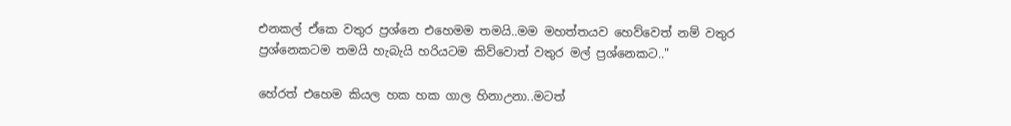එනකල් ඒකෙ වතුර ප්‍රශ්නෙ එහෙමම තමයි..මම මහත්තයව හෙව්වෙත් නම් වතුර ප්‍රශ්නෙකටම තමයි හැබැයි හරියටම කිව්වොත් වතුර මල් ප්‍රශ්නෙකට.."

හේරත් එහෙම කියල හක හක ගාල හිනාඋනා..මටත්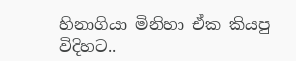හිනාගියා මිනිහා ඒක කියපු විදිහට..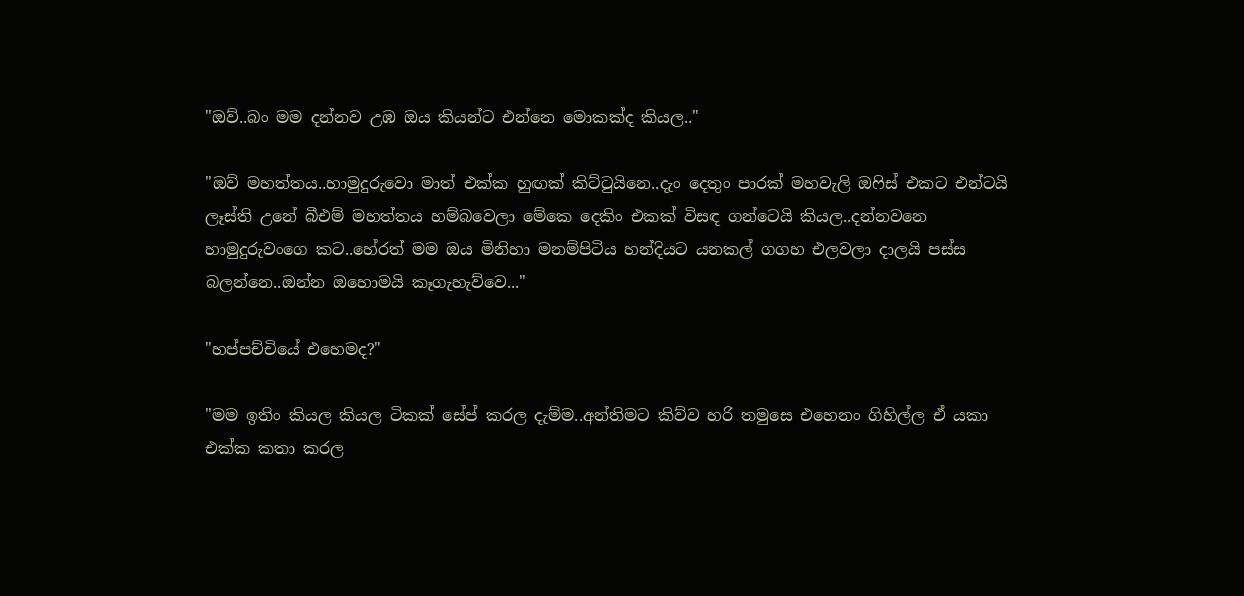"ඔව්..බං මම දන්නව උඹ ඔය කියන්ට එන්නෙ මොකක්ද කියල.."

"ඔව් මහත්තය..හාමුදුරුවො මාත් එක්ක හුඟක් කිට්ටුයිනෙ..දැං දෙතුං පාරක් මහවැලි ඔෆිස් එකට එන්ටයි ලෑස්ති උනේ බීඑම් මහත්තය හම්බවෙලා මේකෙ දෙකිං එකක් විසඳ ගන්ටෙයි කියල..දන්නවනෙ හාමුදුරුවංගෙ කට..හේරත් මම ඔය මිනිහා මනම්පිටිය හන්දියට යනකල් ගගහ එලවලා දාලයි පස්ස බලන්නෙ..ඔන්න ඔහොමයි කෑගැහැව්වෙ..."

"හප්පච්චියේ එහෙමද?"

"මම ඉතිං කියල කියල ටිකක් සේප් කරල දැම්ම..අන්තිමට කිව්ව හරි තමුසෙ එහෙනං ගිහිල්ල ඒ යකා එක්ක කතා කරල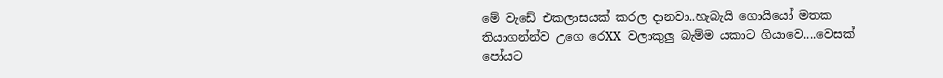මේ වැඩේ එකලාසයක් කරල දානවා..හැබැයි ගොයියෝ මතක තියාගන්න්ව උගෙ රෙXX වලාකුලු බැම්ම යකාට ගියාවෙ....වෙසක් පෝයට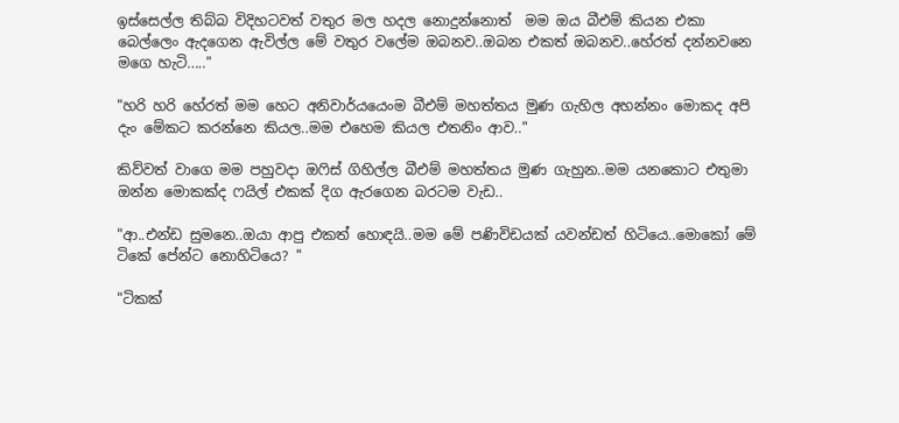ඉස්සෙල්ල තිබ්බ විදිහටවත් වතුර මල හදල නොදුන්නොත්  මම ඔය බීඑම් කියන එකා බෙල්ලෙං ඇදගෙන ඇවිල්ල මේ වතුර වලේම ඔබනව..ඔබන එකත් ඔබනව..හේරත් දන්නවනෙ මගෙ හැටි....."

"හරි හරි හේරත් මම හෙට අනිවාර්යයෙංම බීඑම් මහත්තය මුණ ගැහිල අහන්නං මොකද අපි දැං මේකට කරන්නෙ කියල..මම එහෙම කියල එතනිං ආව.."

කිව්වත් වාගෙ මම පහුවදා ඔෆිස් ගිහිල්ල බීඑම් මහත්තය මුණ ගැහුන..මම යනකොට එතුමා ඔන්න මොකක්ද ෆයිල් එකක් දිග ඇරගෙන බරටම වැඩ..

"ආ..එන්ඩ සුමනෙ..ඔයා ආපු එකත් හොඳයි..මම මේ පණිවිඩයක් යවන්ඩත් හිටියෙ..මොකෝ මේ ටිකේ පේන්ට නොහිටියෙ? "

"ටිකක්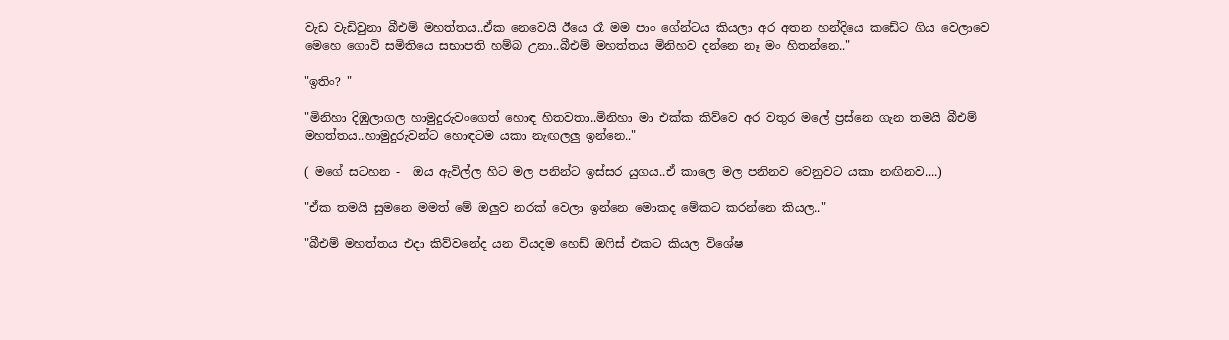වැඩ වැඩිවුනා බීඑම් මහත්තය..ඒක නෙවෙයි ඊයෙ රෑ මම පාං ගේන්ටය කියලා අර අතන හන්දියෙ කඩේට ගිය වෙලාවෙ මෙහෙ ගොවි සමිතියෙ සභාපති හම්බ උනා..බීඑම් මහත්තය මිනිහව දන්නෙ නෑ මං හිතන්නෙ.."

"ඉතිං? "

"මිනිහා දිඹුලාගල හාමුදුරුවංගෙත් හොඳ හිතවතා..මිනිහා මා එක්ක කිව්වෙ අර වතුර මලේ ප්‍රස්නෙ ගැන තමයි බීඑම් මහත්තය..හාමුදුරුවන්ට හොඳටම යකා නැඟලලු ඉන්නෙ.."

( මගේ සටහන -  ඔය ඇවිල්ල හිට මල පනින්ට ඉස්සර යුගය..ඒ කාලෙ මල පනිනව වෙනුවට යකා නඟිනව....)

"ඒක තමයි සුමනෙ මමත් මේ ඔලුව නරක් වෙලා ඉන්නෙ මොකද මේකට කරන්නෙ කියල.."

"බීඑම් මහත්තය එදා කිව්වනේද යන වියදම හෙඩ් ඔෆිස් එකට කියල විශේෂ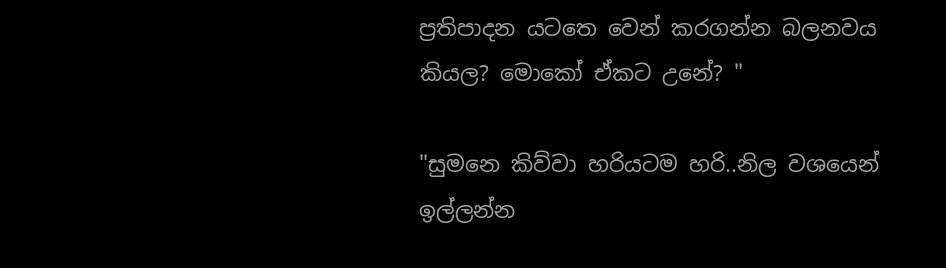ප්‍රතිපාදන යටතෙ වෙන් කරගන්න බලනවය කියල? මොකෝ ඒකට උනේ? "

"සුමනෙ කිව්වා හරියටම හරි..නිල වශයෙන් ඉල්ලන්න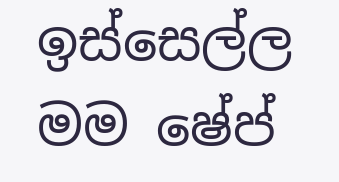ඉස්සෙල්ල මම ෂේප්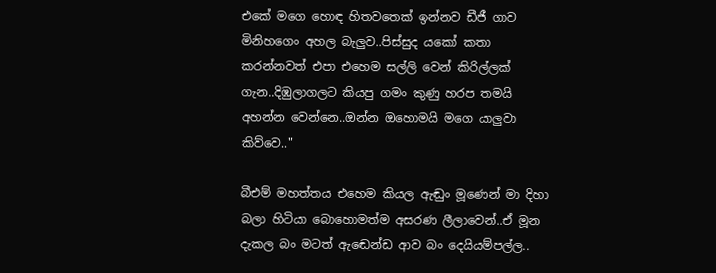එකේ මගෙ හොඳ හිතවතෙක් ඉන්නව ඩීජී ගාව මිනිහගෙං අහල බැලුව..පිස්සුද යකෝ කතා කරන්නවත් එපා එහෙම සල්ලි වෙන් කිරිල්ලක් ගැන..දිඹුලාගලට කියපු ගමං කුණු හරප තමයි අහන්න වෙන්නෙ..ඔන්න ඔහොමයි මගෙ යාලුවා කිව්වෙ.."

බීඑම් මහත්තය එහෙම කියල ඇඬුං මූණෙන් මා දිහා බලා හිටියා බොහොමත්ම අසරණ ලීලාවෙන්..ඒ මූන දැකල බං මටත් ඇඬෙන්ඩ ආව බං දෙයියම්පල්ල..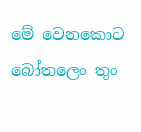මේ වෙනකොට බෝතලෙං තුං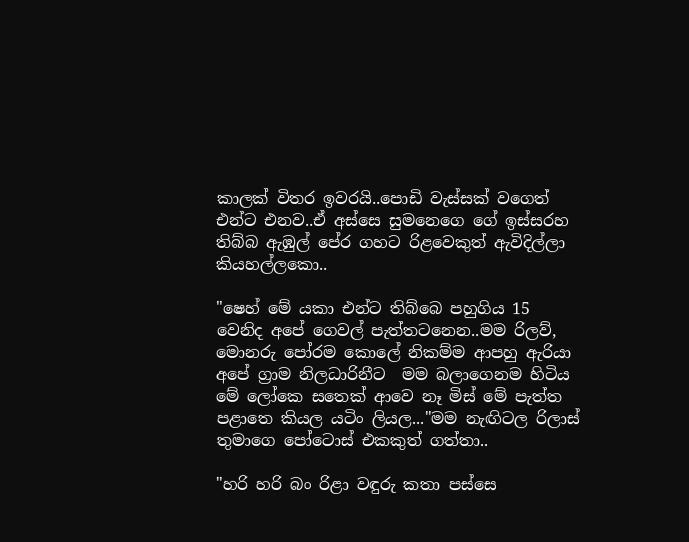කාලක් විතර ඉවරයි..පොඩි වැස්සක් වගෙත් එන්ට එනව..ඒ අස්සෙ සුමනෙගෙ ගේ ඉස්සරහ තිබ්බ ඇඹුල් පේර ගහට රිළවෙකුත් ඇවිදිල්ලා කියහල්ලකො..

"ෂෙහ් මේ යකා එන්ට තිබ්බෙ පහුගිය 15 වෙනිද අපේ ගෙවල් පැත්තටනෙන..මම රිලව්, මොනරු පෝරම කොලේ නිකම්ම ආපහු ඇරියා අපේ ග්‍රාම නිලධාරිනීට  මම බලාගෙනම හිටිය මේ ලෝකෙ සතෙක් ආවෙ නෑ මිස් මේ පැත්ත පළාතෙ කියල යටිං ලියල..."මම නැඟිටල රිලාස් තුමාගෙ පෝටොස් එකකුත් ගත්තා..

"හරි හරි බං රිළා වඳුරු කතා පස්සෙ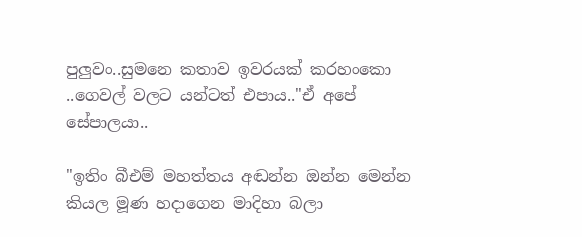පුලුවං..සුමනෙ කතාව ඉවරයක් කරහංකො ..ගෙවල් වලට යන්ටත් එපාය.."ඒ අපේ සේපාලයා..

"ඉතිං බීඑම් මහත්තය අඬන්න ඔන්න මෙන්න කියල මූණ හදාගෙන මාදිහා බලා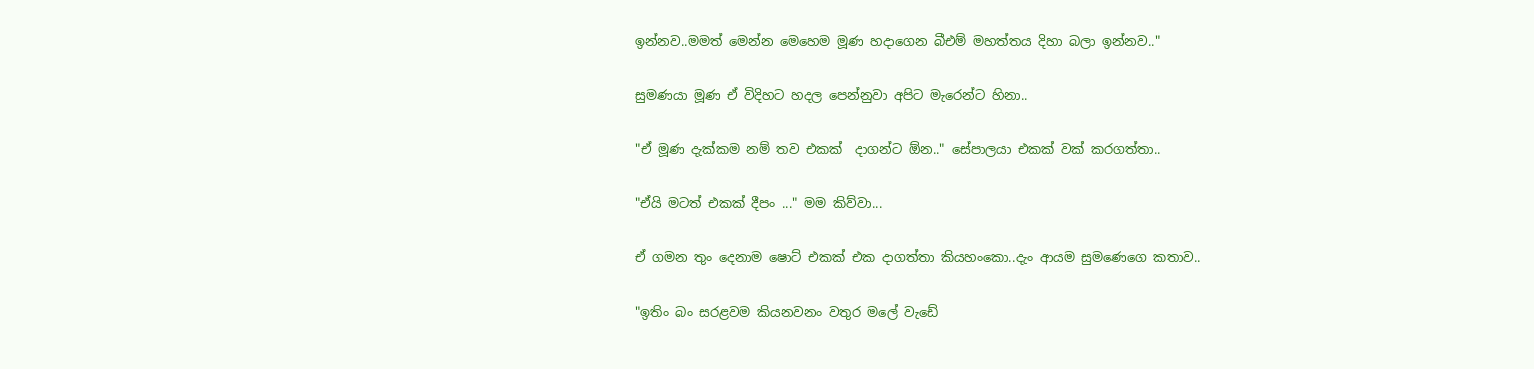ඉන්නව..මමත් මෙන්න මෙහෙම මූණ හදාගෙන බීඑම් මහත්තය දිහා බලා ඉන්නව.."

සුමණයා මූණ ඒ විදිහට හදල පෙන්නුවා අපිට මැරෙන්ට හිනා..

"ඒ මූණ දැක්කම නම් තව එකක්  දාගන්ට ඕන.." සේපාලයා එකක් වක් කරගත්තා..

"ඒයි මටත් එකක් දීපං ..." මම කිව්වා...

ඒ ගමන තුං දෙනාම ෂොට් එකක් එක දාගත්තා කියහංකො..දැං ආයම සුමණෙගෙ කතාව..

"ඉතිං බං සරළවම කියනවනං වතුර මලේ වැඩේ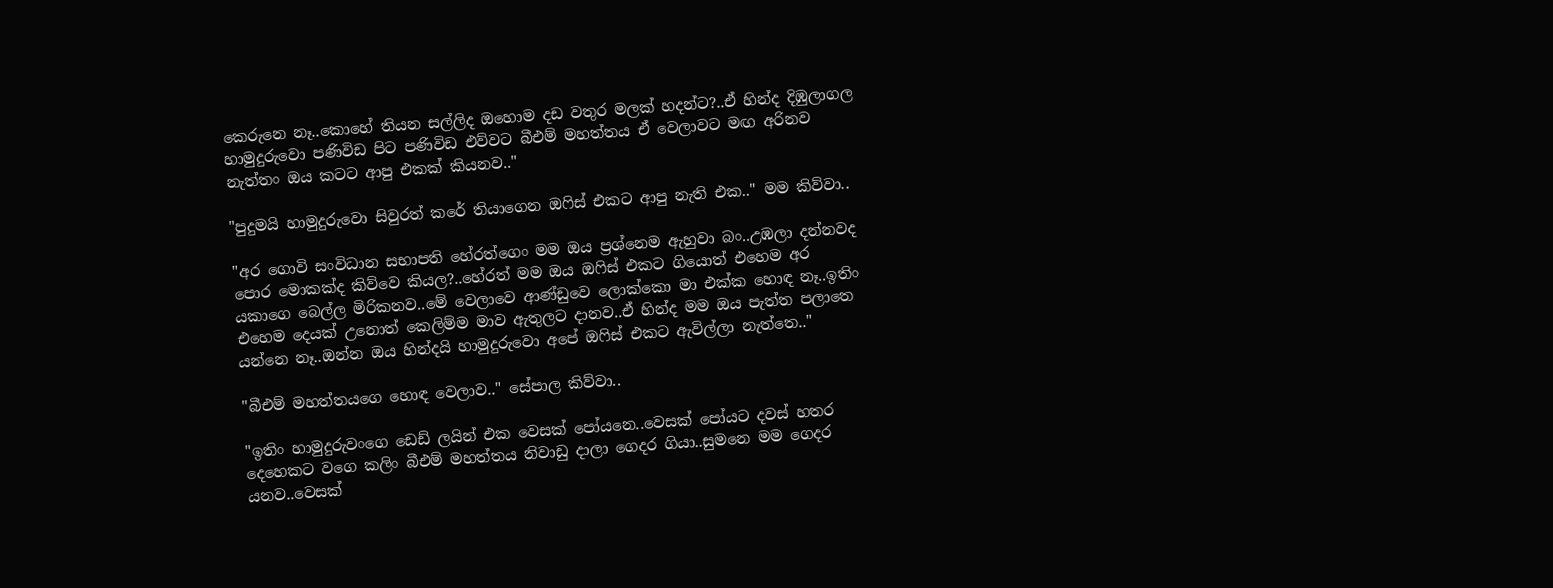කෙරුනෙ නෑ..කොහේ තියන සල්ලිද ඔහොම දඩ වතුර මලක් හදන්ට?..ඒ හින්ද දිඹුලාගල හාමුදුරුවො පණිවිඩ පිට පණිවිඩ එව්වට බීඑම් මහත්තය ඒ වෙලාවට මඟ අරිනව නැත්තං ඔය කටට ආපු එකක් කියනව.."

"පුදුමයි හාමුදුරුවො සිවුරත් කරේ තියාගෙන ඔෆිස් එකට ආපු නැති එක.." මම කිව්වා..

"අර ගොවි සංවිධාන සභාපති හේරත්ගෙං මම ඔය ප්‍රශ්නෙම ඇහුවා බං..උඹලා දන්නවද පොර මොකක්ද කිව්වෙ කියල?..හේරත් මම ඔය ඔෆිස් එකට ගියොත් එහෙම අර යකාගෙ බෙල්ල මිරිකනව..මේ වෙලාවෙ ආණ්ඩුවෙ ලොක්කො මා එක්ක හොඳ නෑ..ඉතිං එහෙම දෙයක් උනොත් කෙලිම්ම මාව ඇතුලට දානව..ඒ හින්ද මම ඔය පැත්ත පලාතෙ යන්නෙ නෑ..ඔන්න ඔය හින්දයි හාමුදුරුවො අපේ ඔෆිස් එකට ඇවිල්ලා නැත්තෙ.."

"බීඑම් මහත්තයගෙ හොඳ වෙලාව.." සේපාල කිව්වා..

"ඉතිං හාමුදුරුවංගෙ ඩෙඩ් ලයින් එක වෙසක් පෝයනෙ..වෙසක් පෝයට දවස් හතර දෙහෙකට වගෙ කලිං බීඑම් මහත්තය නිවාඩු දාලා ගෙදර ගියා..සුමනෙ මම ගෙදර යනව..වෙසක්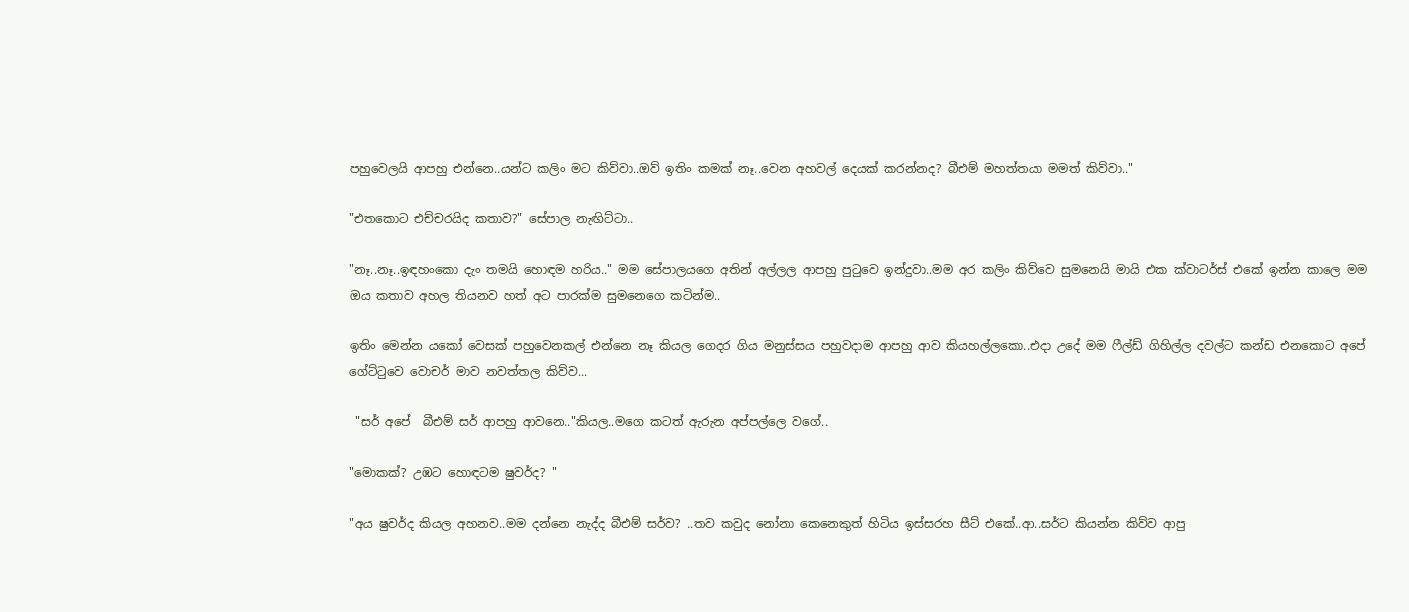පහුවෙලයි ආපහු එන්නෙ..යන්ට කලිං මට කිව්වා..ඔව් ඉතිං කමක් නෑ..වෙන අහවල් දෙයක් කරන්නද? බීඑම් මහත්තයා මමත් කිව්වා.."

"එතකොට එච්චරයිද කතාව?" සේපාල නැඟිට්ටා..

"නෑ..නෑ..ඉඳහංකො දැං තමයි හොඳම හරිය.." මම සේපාලයගෙ අතින් අල්ලල ආපහු පුටුවෙ ඉන්දුවා..මම අර කලිං කිව්වෙ සුමනෙයි මායි එක ක්වාටර්ස් එකේ ඉන්න කාලෙ මම ඔය කතාව අහල තියනව හත් අට පාරක්ම සුමනෙගෙ කටින්ම..

ඉතිං මෙන්න යකෝ වෙසක් පහුවෙනකල් එන්නෙ නෑ කියල ගෙදර ගිය මනුස්සය පහුවදාම ආපහු ආව කියහල්ලකො..එදා උදේ මම ෆීල්ඩ් ගිහිල්ල දවල්ට කන්ඩ එනකොට අපේ ගේට්ටුවෙ වොචර් මාව නවත්තල කිව්ව...

 "සර් අපේ  බීඑම් සර් ආපහු ආවනෙ.."කියල..මගෙ කටත් ඇරුන අප්පල්ලෙ වගේ..

"මොකක්? උඹට හොඳටම ෂුවර්ද? "

"අය ෂුවර්ද කියල අහනව..මම දන්නෙ නැද්ද බීඑම් සර්ව? ..තව කවුද නෝනා කෙනෙකුත් හිටිය ඉස්සරහ සීට් එකේ..ආ..සර්ට කියන්න කිව්ව ආපු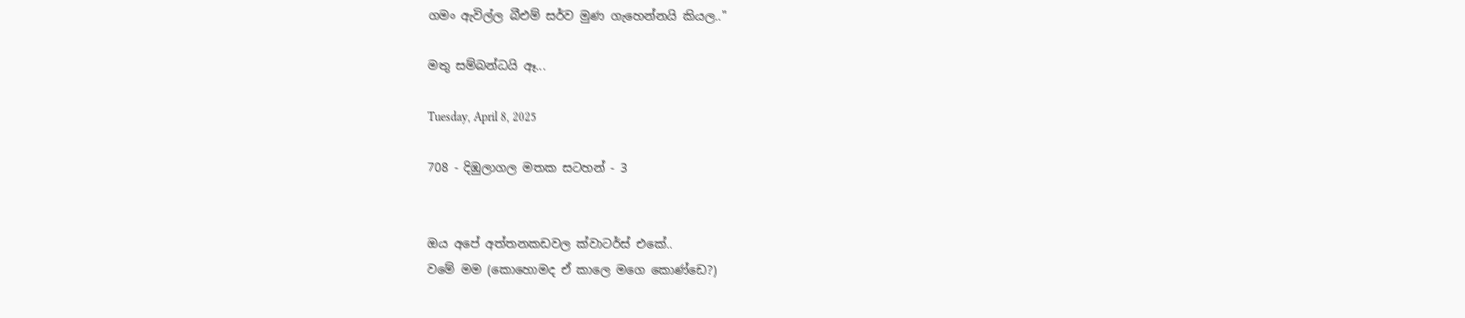ගමං ඇවිල්ල බීඑම් සර්ව මුණ ගැහෙන්නයි කියල.."

මතු සම්බන්ධයි ඈ...

Tuesday, April 8, 2025

708 - දිඹුලාගල මතක සටහන් - 3


ඔය අපේ අත්තනකඩවල ක්වාටර්ස් එකේ..
වමේ මම (කොහොමද ඒ කාලෙ මගෙ කොණ්ඩෙ?)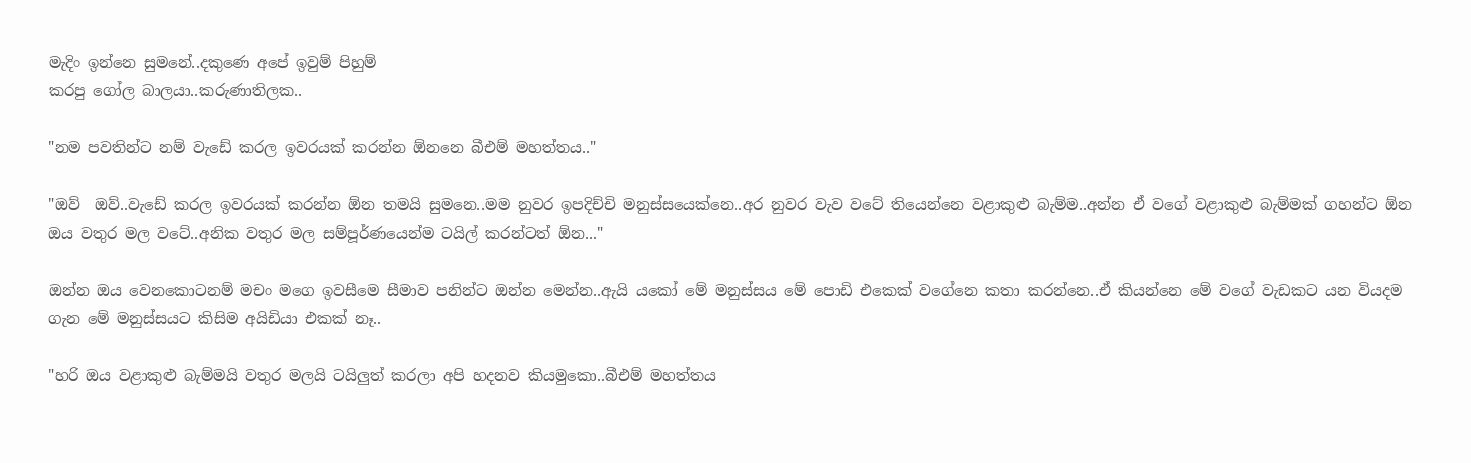මැදිං ඉන්නෙ සුමනේ..දකුණෙ අපේ ඉවුම් පිහුම්
කරපු ගෝල බාලයා..කරුණාතිලක..

"නම පවතින්ට නම් වැඩේ කරල ඉවරයක් කරන්න ඕනනෙ බීඑම් මහත්තය.."

"ඔව්  ඔව්..වැඩේ කරල ඉවරයක් කරන්න ඕන තමයි සුමනෙ..මම නුවර ඉපදිච්චි මනුස්සයෙක්නෙ..අර නුවර වැව වටේ තියෙන්නෙ වළාකුළු බැම්ම..අන්න ඒ වගේ වළාකුළු බැම්මක් ගහන්ට ඕන ඔය වතුර මල වටේ..අනික වතුර මල සම්පූර්ණයෙන්ම ටයිල් කරන්ටත් ඕන..."

ඔන්න ඔය වෙනකොටනම් මචං මගෙ ඉවසීමෙ සීමාව පනින්ට ඔන්න මෙන්න..ඇයි යකෝ මේ මනුස්සය මේ පොඩි එකෙක් වගේනෙ කතා කරන්නෙ..ඒ කියන්නෙ මේ වගේ වැඩකට යන වියදම ගැන මේ මනුස්සයට කිසිම අයිඩියා එකක් නෑ..

"හරි ඔය වළාකුළු බැම්මයි වතුර මලයි ටයිලුත් කරලා අපි හදනව කියමුකො..බීඑම් මහත්තය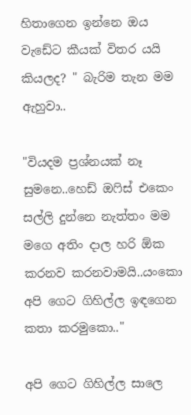හිතාගෙන ඉන්නෙ ඔය වැඩේට කීයක් විතර යයි කියලද? " බැරිම තැන මම ඇහුවා..

"වියදම ප්‍රශ්නයක් නෑ සුමනෙ..හෙඩ් ඔෆිස් එකෙං සල්ලි දුන්නෙ නැත්තං මම මගෙ අතිං දාල හරි ඕක කරනව කරනවාමයි..යංකො අපි ගෙට ගිහිල්ල ඉඳගෙන කතා කරමුකො.."

අපි ගෙට ගිහිල්ල සාලෙ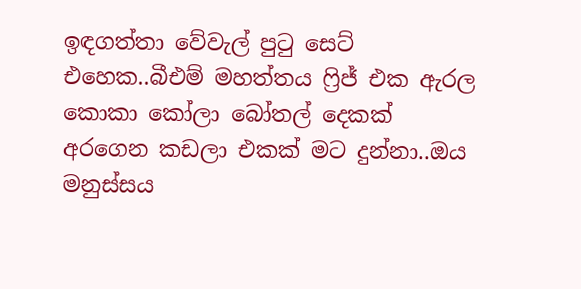ඉඳගත්තා වේවැල් පුටු සෙට් එහෙක..බීඑම් මහත්තය ෆ්‍රිජ් එක ඇරල කොකා කෝලා බෝතල් දෙකක් අරගෙන කඩලා එකක් මට දුන්නා..ඔය මනුස්සය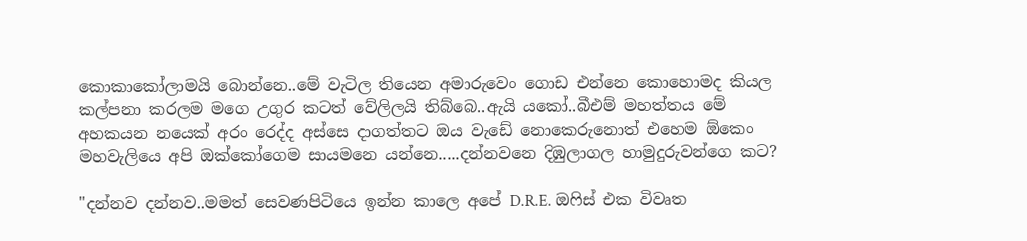කොකාකෝලාමයි බොන්නෙ..මේ වැටිල තියෙන අමාරුවෙං ගොඩ එන්නෙ කොහොමද කියල කල්පනා කරලම මගෙ උගුර කටත් වේලිලයි තිබ්බෙ..ඇයි යකෝ..බීඑම් මහත්තය මේ අහකයන නයෙක් අරං රෙද්ද අස්සෙ දාගත්තට ඔය වැඩේ නොකෙරුනොත් එහෙම ඕකෙං මහවැලියෙ අපි ඔක්කෝගෙම සායමනෙ යන්නෙ.....දන්නවනෙ දිඹුලාගල හාමුදුරුවන්ගෙ කට?

"දන්නව දන්නව..මමත් සෙවණපිටියෙ ඉන්න කාලෙ අපේ D.R.E. ඔෆිස් එක විවෘත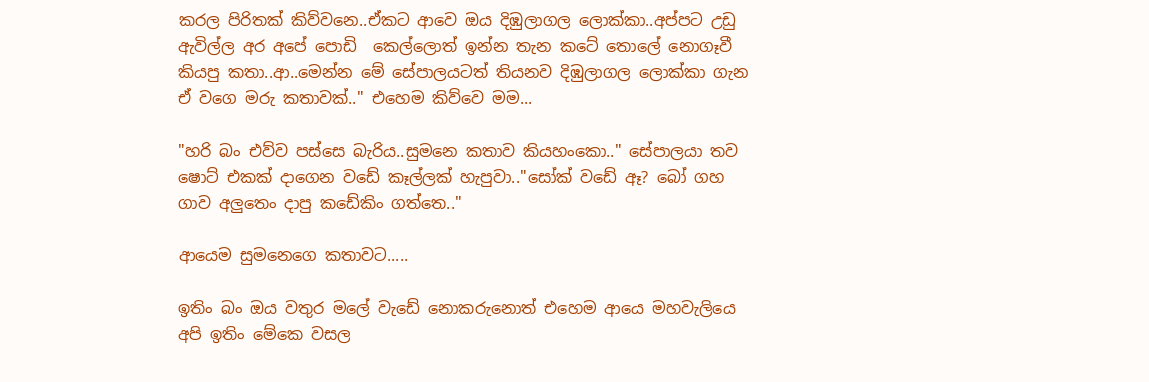කරල පිරිතක් කිව්වනෙ..ඒකට ආවෙ ඔය දිඹුලාගල ලොක්කා..අප්පට උඩු ඇවිල්ල අර අපේ පොඩි  කෙල්ලොත් ඉන්න තැන කටේ තොලේ නොගෑවී කියපු කතා..ආ..මෙන්න මේ සේපාලයටත් තියනව දිඹුලාගල ලොක්කා ගැන ඒ වගෙ මරු කතාවක්.." එහෙම කිව්වෙ මම...

"හරි බං එව්ව පස්සෙ බැරිය..සුමනෙ කතාව කියහංකො.." සේපාලයා තව ෂොට් එකක් දාගෙන වඩේ කෑල්ලක් හැපුවා.."සෝක් වඩේ ඈ? බෝ ගහ ගාව අලුතෙං දාපු කඩේකිං ගත්තෙ.."

ආයෙම සුමනෙගෙ කතාවට.....

ඉතිං බං ඔය වතුර මලේ වැඩේ නොකරුනොත් එහෙම ආයෙ මහවැලියෙ අපි ඉතිං මේකෙ වසල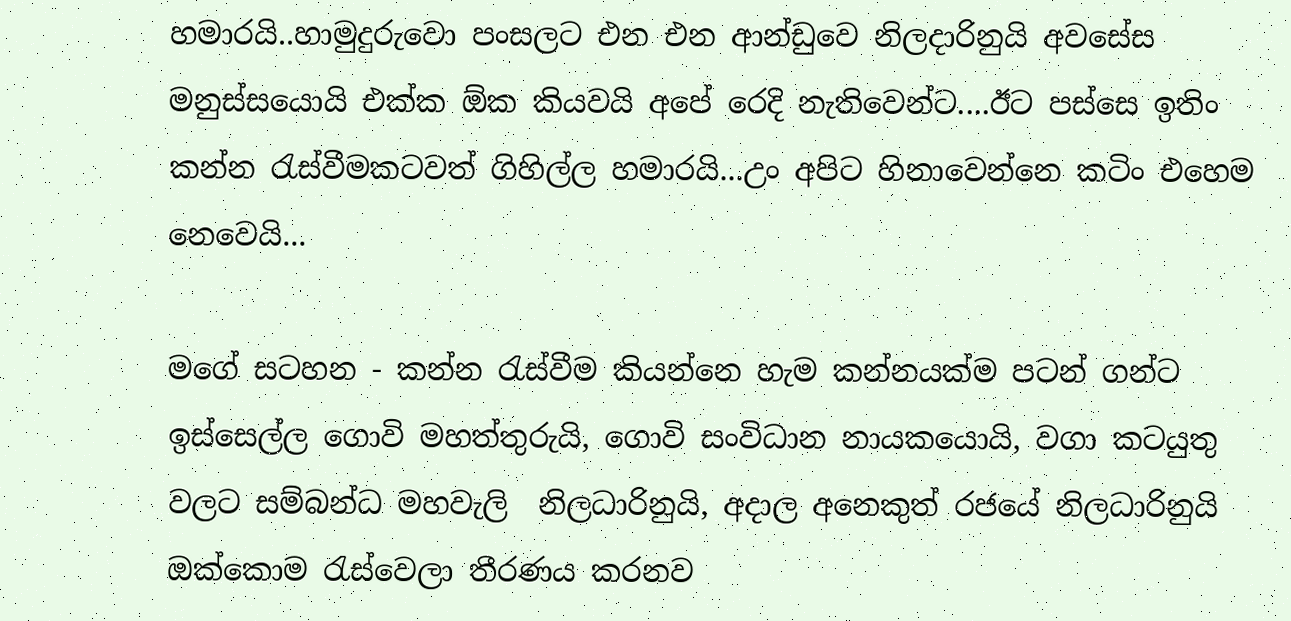හමාරයි..හාමුදුරුවො පංසලට එන එන ආන්ඩුවෙ නිලදාරිනුයි අවසේස මනුස්සයොයි එක්ක ඕක කියවයි අපේ රෙදි නැතිවෙන්ට....ඊට පස්සෙ ඉතිං කන්න රැස්වීමකටවත් ගිහිල්ල හමාරයි...උං අපිට හිනාවෙන්නෙ කටිං එහෙම නෙවෙයි...

මගේ සටහන - කන්න රැස්වීම කියන්නෙ හැම කන්නයක්ම පටන් ගන්ට  ඉස්සෙල්ල ගොවි මහත්තුරුයි, ගොවි සංවිධාන නායකයොයි, වගා කටයුතු වලට සම්බන්ධ මහවැලි  නිලධාරිනුයි, අදාල අනෙකුත් රජයේ නිලධාරිනුයි ඔක්කොම රැස්වෙලා තීරණය කරනව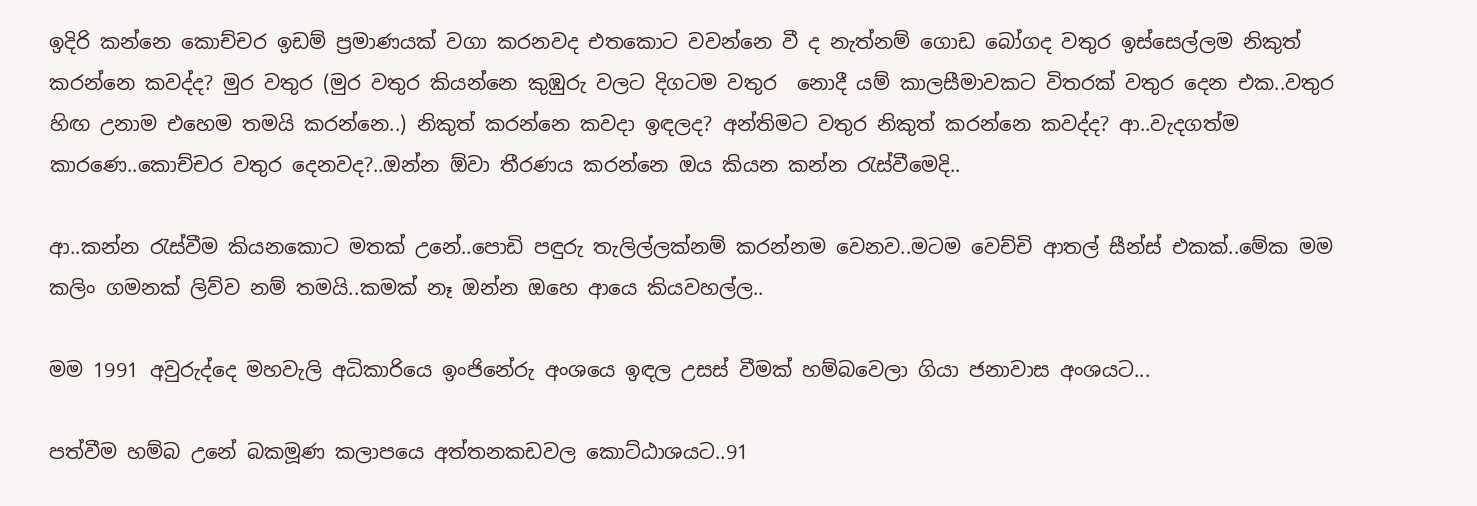ඉදිරි කන්නෙ කොච්චර ඉඩම් ප්‍රමාණයක් වගා කරනවද එතකොට වවන්නෙ වී ද නැත්නම් ගොඩ බෝගද වතුර ඉස්සෙල්ලම නිකුත් කරන්නෙ කවද්ද? මුර වතුර (මුර වතුර කියන්නෙ කුඹුරු වලට දිගටම වතුර  නොදී යම් කාලසීමාවකට විතරක් වතුර දෙන එක..වතුර හිඟ උනාම එහෙම තමයි කරන්නෙ..) නිකුත් කරන්නෙ කවදා ඉඳලද? අන්තිමට වතුර නිකුත් කරන්නෙ කවද්ද? ආ..වැදගත්ම කාරණෙ..කොච්චර වතුර දෙනවද?..ඔන්න ඕවා තීරණය කරන්නෙ ඔය කියන කන්න රැස්වීමෙදි..

ආ..කන්න රැස්වීම කියනකොට මතක් උනේ..පොඩි පඳුරු තැලිල්ලක්නම් කරන්නම වෙනව..මටම වෙච්චි ආතල් සීන්ස් එකක්..මේක මම කලිං ගමනක් ලිව්ව නම් තමයි..කමක් නෑ ඔන්න ඔහෙ ආයෙ කියවහල්ල..

මම 1991 අවුරුද්දෙ මහවැලි අධිකාරියෙ ඉංජිනේරු අංශයෙ ඉඳල උසස් වීමක් හම්බවෙලා ගියා ජනාවාස අංශයට...

පත්වීම හම්බ උනේ බකමූණ කලාපයෙ අත්තනකඩවල කොට්ඨාශයට..91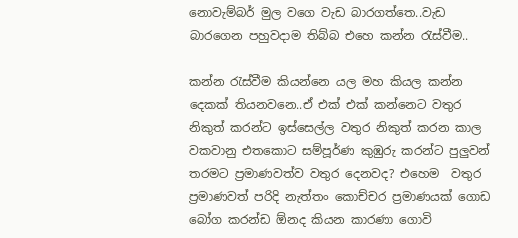නොවැම්බර් මුල වගෙ වැඩ බාරගත්තෙ..වැඩ බාරගෙන පහුවදාම තිබ්බ එහෙ කන්න රැස්වීම..

කන්න රැස්වීම කියන්නෙ යල මහ කියල කන්න දෙකක් තියනවනෙ..ඒ එක් එක් කන්නෙට වතුර නිකුත් කරන්ට ඉස්සෙල්ල වතුර නිකුත් කරන කාල වකවානු එතකොට සම්පූර්ණ කුඹුරු කරන්ට පුලුවන් තරමට ප්‍රමාණවත්ව වතුර දෙනවද? එහෙම  වතුර ප්‍රමාණවත් පරිදි නැත්තං කොච්චර ප්‍රමාණයක් ගොඩ බෝග කරන්ඩ ඕනද කියන කාරණා ගොවි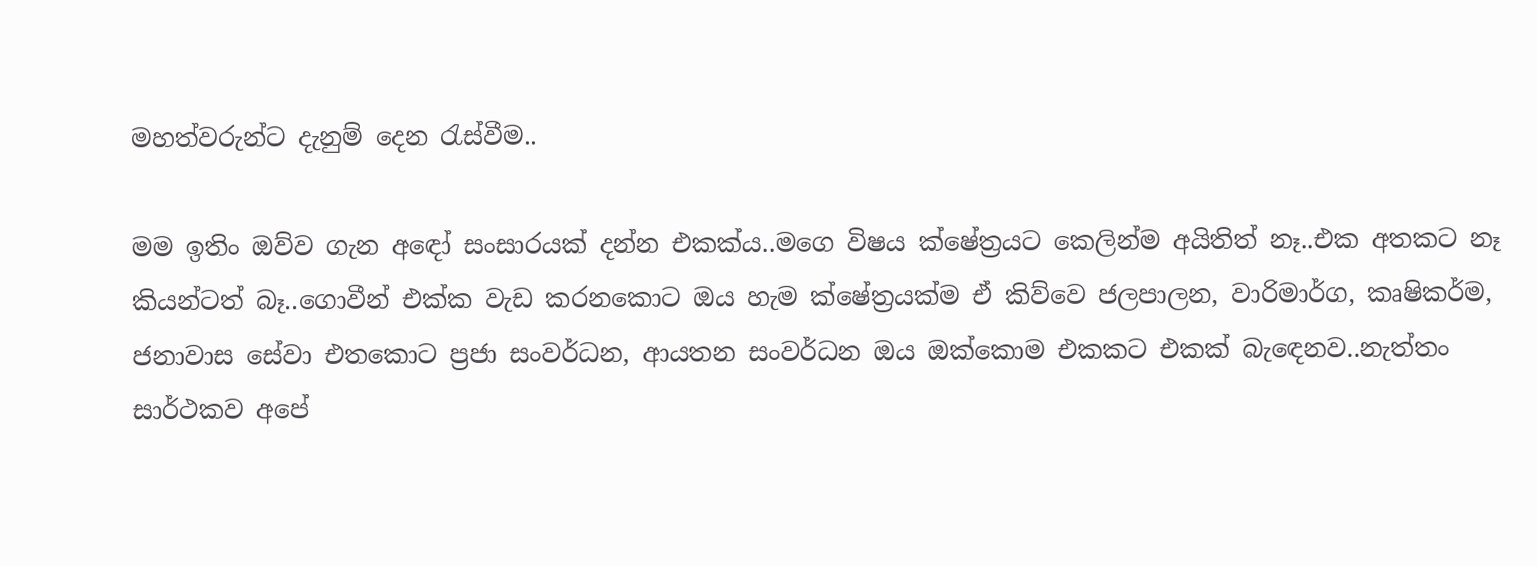මහත්වරුන්ට දැනුම් දෙන රැස්වීම..

මම ඉතිං ඔව්ව ගැන අඳෝ සංසාරයක් දන්න එකක්ය..මගෙ විෂය ක්ෂේත්‍රයට කෙලින්ම අයිතිත් නෑ..එක අතකට නෑ කියන්ටත් බෑ..ගොවීන් එක්ක වැඩ කරනකොට ඔය හැම ක්ෂේත්‍රයක්ම ඒ කිව්වෙ ජලපාලන, වාරිමාර්ග, කෘෂිකර්ම, ජනාවාස සේවා එතකොට ප්‍රජා සංවර්ධන, ආයතන සංවර්ධන ඔය ඔක්කොම එකකට එකක් බැඳෙනව..නැත්තං සාර්ථකව අපේ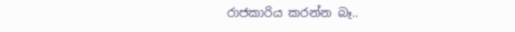රාජකාරිය කරන්න බෑ..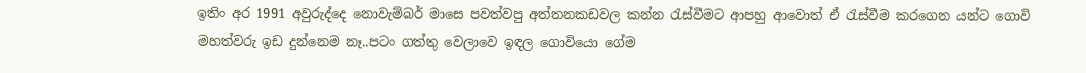ඉතිං අර 1991 අවුරුද්දෙ නොවැම්බර් මාසෙ පවත්වපු අත්තනකඩවල කන්න රැස්වීමට ආපහු ආවොත් ඒ රැස්වීම කරගෙන යන්ට ගොවි මහත්වරු ඉඩ දුන්නෙම නෑ..පටං ගත්තු වෙලාවෙ ඉඳල ගොවියො ගේම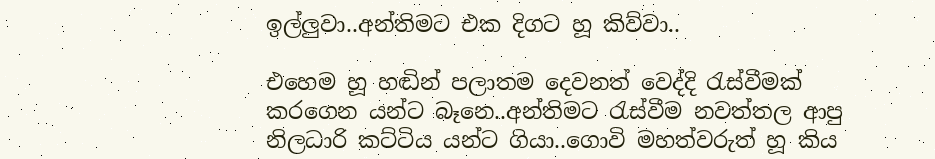ඉල්ලුවා..අන්තිමට එක දිගට හූ කිව්වා..

එහෙම හූ හඬින් පලාතම දෙවනත් වෙද්දි රැස්වීමක් කරගෙන යන්ට බෑනෙ..අන්තිමට රැස්වීම නවත්තල ආපු නිලධාරි කට්ටිය යන්ට ගියා..ගොවි මහත්වරුත් හූ කිය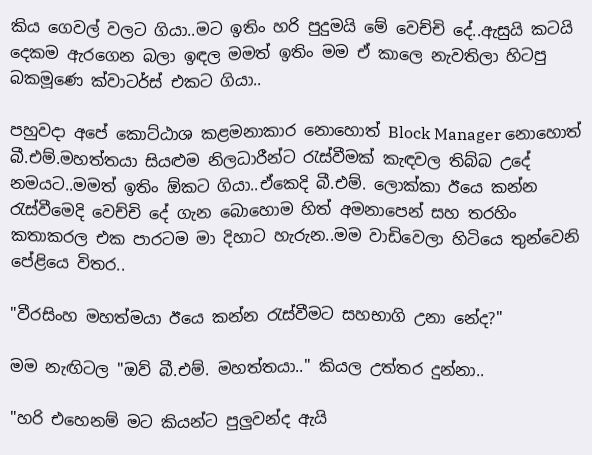කිය ගෙවල් වලට ගියා..මට ඉතිං හරි පුදුමයි මේ වෙච්චි දේ..ඇසුයි කටයි දෙකම ඇරගෙන බලා ඉඳල මමත් ඉතිං මම ඒ කාලෙ නැවතිලා හිටපු බකමූණෙ ක්වාටර්ස් එකට ගියා..

පහුවදා අපේ කොට්ඨාශ කළමනාකාර නොහොත් Block Manager නොහොත් බී.එම්.මහත්තයා සියළුම නිලධාරීන්ට රැස්වීමක් කැඳවල තිබ්බ උදේ නමයට..මමත් ඉතිං ඕකට ගියා..ඒකෙදි බී.එම්. ලොක්කා ඊයෙ කන්න රැස්වීමෙදි වෙච්චි දේ ගැන බොහොම හිත් අමනාපෙන් සහ තරහිං කතාකරල එක පාරටම මා දිහාට හැරුන..මම වාඩිවෙලා හිටියෙ තුන්වෙනි පේළියෙ විතර..

"වීරසිංහ මහත්මයා ඊයෙ කන්න රැස්වීමට සහභාගි උනා නේද?"

මම නැඟිටල "ඔව් බී.එම්. මහත්තයා.." කියල උත්තර දුන්නා..

"හරි එහෙනම් මට කියන්ට පුලුවන්ද ඇයි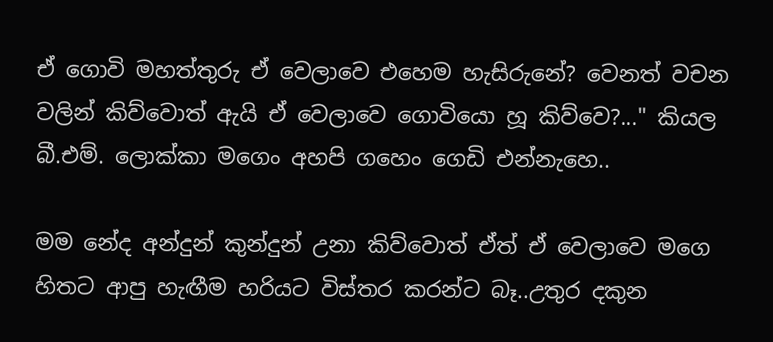ඒ ගොවි මහත්තුරු ඒ වෙලාවෙ එහෙම හැසිරුනේ? වෙනත් වචන වලින් කිව්වොත් ඇයි ඒ වෙලාවෙ ගොවියො හූ කිව්වෙ?..." කියල බී.එම්. ලොක්කා මගෙං අහපි ගහෙං ගෙඩි එන්නැහෙ..

මම නේද අන්දුන් කුන්දුන් උනා කිව්වොත් ඒත් ඒ වෙලාවෙ මගෙ හිතට ආපු හැඟීම හරියට විස්තර කරන්ට බෑ..උතුර දකුන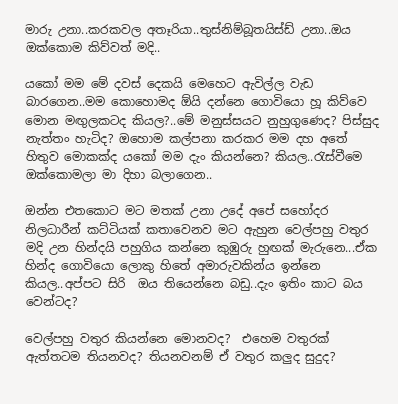මාරු උනා..කරකවල අතෑරියා..තුස්නිම්බූතයිස්ඩ් උනා..ඔය ඔක්කොම කිව්වත් මදි..

යකෝ මම මේ දවස් දෙකයි මෙහෙට ඇවිල්ල වැඩ බාරගෙන..මම කොහොමද ඕයි දන්නෙ ගොවියො හූ කිව්වෙ මොන මඟුලකටද කියල?..මේ මනුස්සයට නුහුගුණෙද? පිස්සුද නැත්තං හැටිද? ඔහොම කල්පනා කරකර මම දහ අතේ හිතුව මොකක්ද යකෝ මම දැං කියන්නෙ? කියල..රැස්වීමෙ ඔක්කොමලා මා දිහා බලාගෙන..

ඔන්න එතකොට මට මතක් උනා උදේ අපේ සහෝදර නිලධාරීන් කට්ටියක් කතාවෙනව මට ඇහුන වෙල්පහු වතුර මදි උන හින්දයි පහුගිය කන්නෙ කුඹුරු හුඟක් මැරුනෙ...ඒක හින්ද ගොවියො ලොකු හිතේ අමාරුවකින්ය ඉන්නෙ කියල..අප්පට සිරි  ඔය තියෙන්නෙ බඩු..දැං ඉතිං කාට බය වෙන්ටද?

වෙල්පහු වතුර කියන්නෙ මොනවද?  එහෙම වතුරක් ඇත්තටම තියනවද? තියනවනම් ඒ වතුර කලුද සුදුද?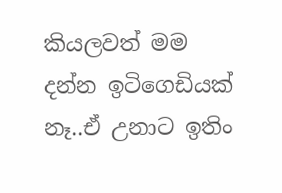කියලවත් මම දන්න ඉටිගෙඩියක් නෑ..ඒ උනාට ඉතිං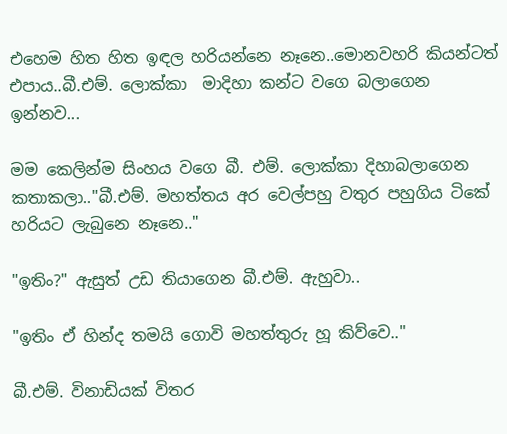එහෙම හිත හිත ඉඳල හරියන්නෙ නෑනෙ..මොනවහරි කියන්ටත් එපාය..බී.එම්. ලොක්කා  මාදිහා කන්ට වගෙ බලාගෙන ඉන්නව...

මම කෙලින්ම සිංහය වගෙ බී. එම්. ලොක්කා දිහාබලාගෙන කතාකලා.."බී.එම්. මහත්තය අර වෙල්පහු වතුර පහුගිය ටිකේ හරියට ලැබුනෙ නෑනෙ.."

"ඉතිං?" ඇසුත් උඩ තියාගෙන බී.එම්. ඇහුවා..

"ඉතිං ඒ හින්ද තමයි ගොවි මහත්තුරු හූ කිව්වෙ.."

බී.එම්. විනාඩියක් විතර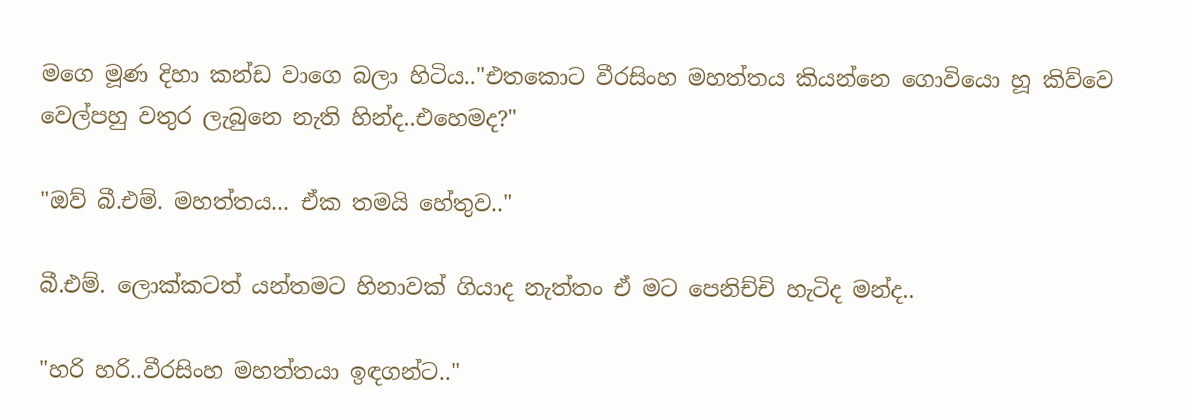මගෙ මූණ දිහා කන්ඩ වාගෙ බලා හිටිය.."එතකොට වීරසිංහ මහත්තය කියන්නෙ ගොවියො හූ කිව්වෙ වෙල්පහු වතුර ලැබුනෙ නැති හින්ද..එහෙමද?"

"ඔව් බී.එම්. මහත්තය... ඒක තමයි හේතුව.."

බී.එම්. ලොක්කටත් යන්තමට හිනාවක් ගියාද නැත්තං ඒ මට පෙනිච්චි හැටිද මන්ද..

"හරි හරි..වීරසිංහ මහත්තයා ඉඳගන්ට.."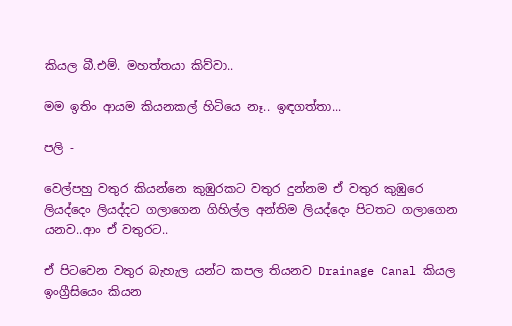කියල බී.එම්. මහත්තයා කිව්වා..

මම ඉතිං ආයම කියනකල් හිටියෙ නෑ.. ඉඳගත්තා...

පලි -

වෙල්පහු වතුර කියන්නෙ කුඹුරකට වතුර දුන්නම ඒ වතුර කුඹුරෙ ලියද්දෙං ලියද්දට ගලාගෙන ගිහිල්ල අන්තිම ලියද්දෙං පිටතට ගලාගෙන යනව..ආං ඒ වතුරට..

ඒ පිටවෙන වතුර බැහැල යන්ට කපල තියනව Drainage Canal කියල ඉංග්‍රීසියෙං කියන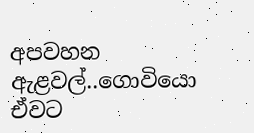අපවහන ඇළවල්..ගොවියො ඒවට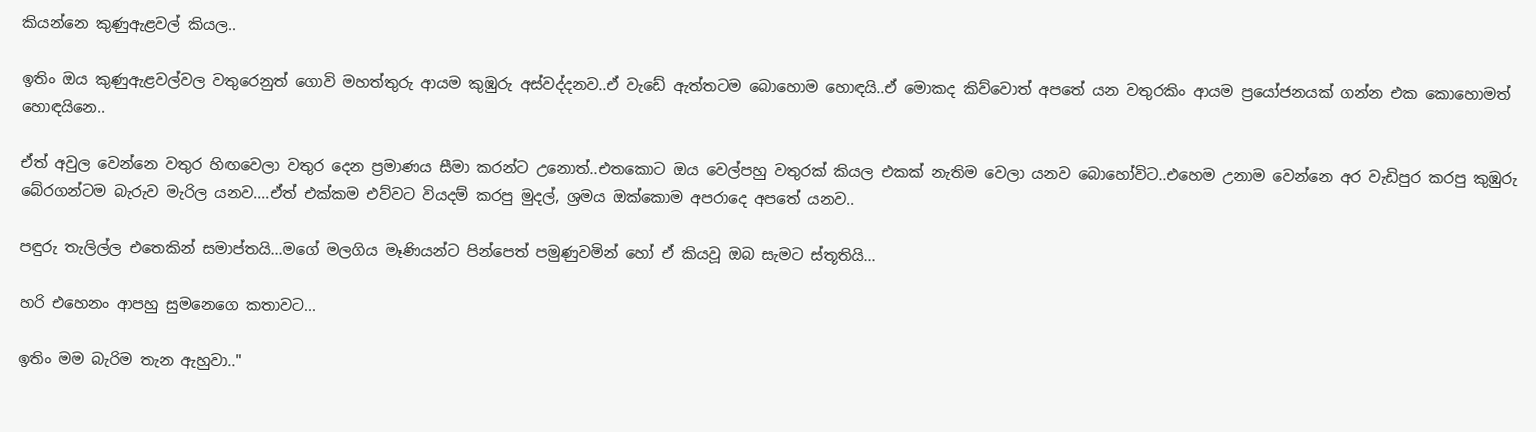කියන්නෙ කුණුඇළවල් කියල..

ඉතිං ඔය කුණුඇළවල්වල වතුරෙනුත් ගොවි මහත්තුරු ආයම කුඹුරු අස්වද්දනව..ඒ වැඩේ ඇත්තටම බොහොම හොඳයි..ඒ මොකද කිව්වොත් අපතේ යන වතුරකිං ආයම ප්‍රයෝජනයක් ගන්න එක කොහොමත් හොඳයිනෙ..

ඒත් අවුල වෙන්නෙ වතුර හිඟවෙලා වතුර දෙන ප්‍රමාණය සීමා කරන්ට උනොත්..එතකොට ඔය වෙල්පහු වතුරක් කියල එකක් නැතිම වෙලා යනව බොහෝවිට..එහෙම උනාම වෙන්නෙ අර වැඩිපුර කරපු කුඹුරු බේරගන්ටම බැරුව මැරිල යනව....ඒත් එක්කම එව්වට වියදම් කරපු මුදල්, ශ්‍රමය ඔක්කොම අපරාදෙ අපතේ යනව..

පඳුරු තැලිල්ල එතෙකින් සමාප්තයි...මගේ මලගිය මෑණියන්ට පින්පෙත් පමුණුවමින් හෝ ඒ කියවූ ඔබ සැමට ස්තූතියි...

හරි එහෙනං ආපහු සුමනෙගෙ කතාවට...

ඉතිං මම බැරිම තැන ඇහුවා.."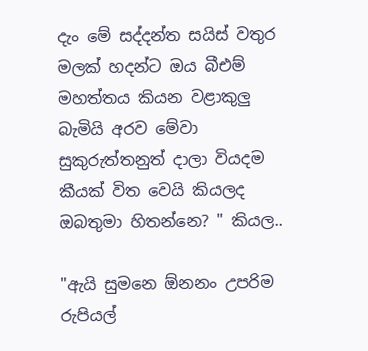දැං මේ සද්දන්ත සයිස් වතුර මලක් හදන්ට ඔය බීඑම් මහත්තය කියන වළාකුලු බැමියි අරව මේවා සුකුරුත්තනුත් දාලා වියදම කීයක් විත වෙයි කියලද ඔබතුමා හිතන්නෙ? " කියල..

"ඇයි සුමනෙ ඕනනං උපරිම රුපියල්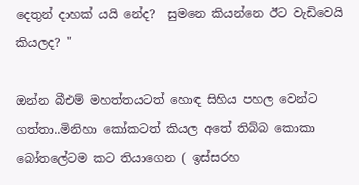දෙතුන් දාහක් යයි නේද?  සුමනෙ කියන්නෙ ඊට වැඩිවෙයි කියලද? "

ඔන්න බීඑම් මහත්තයටත් හොඳ සිහිය පහල වෙන්ට ගත්තා..මිනිහා කෝකටත් කියල අතේ තිබ්බ කොකා බෝතලේටම කට තියාගෙන ( ඉස්සරහ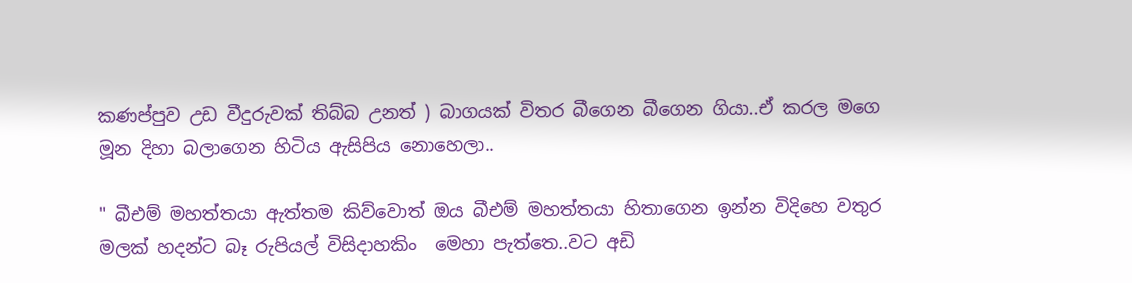කණප්පුව උඩ වීදුරුවක් තිබ්බ උනත් ) බාගයක් විතර බීගෙන බීගෙන ගියා..ඒ කරල මගෙ මූන දිහා බලාගෙන හිටිය ඇසිපිය නොහෙලා..

" බීඑම් මහත්තයා ඇත්තම කිව්වොත් ඔය බීඑම් මහත්තයා හිතාගෙන ඉන්න විදිහෙ වතුර මලක් හදන්ට බෑ රුපියල් විසිදාහකිං  මෙහා පැත්තෙ..වට අඩි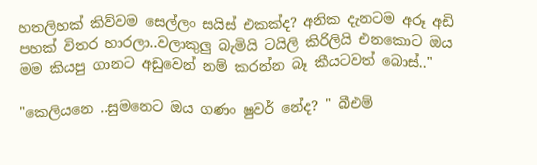හතලිහක් කිව්වම සෙල්ලං සයිස් එකක්ද? අනික දැනටම අරූ අඩි පහක් විතර හාරලා..වලාකුලු බැමියි ටයිලි කිරිලියි එනකොට ඔය මම කියපු ගානට අඩුවෙන් නම් කරන්න බෑ කීයටවත් බොස්.."

"කෙලියනෙ ..සුමනෙට ඔය ගණං ෂුවර් නේද? " බීඑම්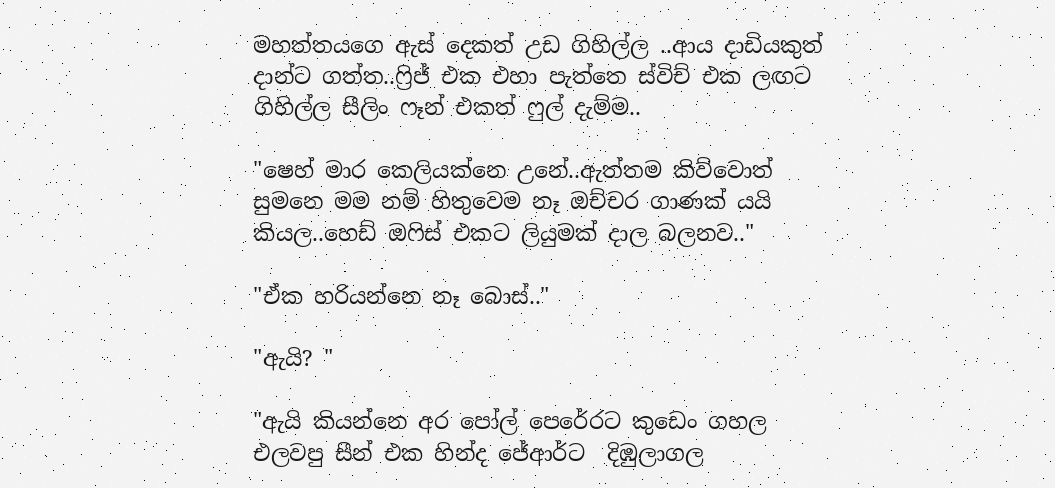මහත්තයගෙ ඇස් දෙකත් උඩ ගිහිල්ල ..ආය දාඩියකුත් දාන්ට ගත්ත..ෆ්‍රිජ් එක එහා පැත්තෙ ස්විච් එක ලඟට ගිහිල්ල සීලිං ෆෑන් එකත් ෆුල් දැම්ම..

"ෂෙහ් මාර කෙලියක්නෙ උනේ..ඇත්තම කිව්වොත් සුමනෙ මම නම් හිතුවෙම නෑ ඔච්චර ගාණක් යයි කියල..හෙඩ් ඔෆිස් එකට ලියුමක් දාල බලනව.."

"ඒක හරියන්නෙ නෑ බොස්.."

"ඇයි? "

"ඇයි කියන්නෙ අර පෝල් පෙරේරට කුඩෙං ගහල එලවපු සීන් එක හින්ද ජේආර්ට  දිඹුලාගල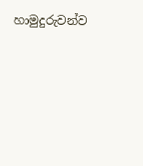හාමුදුරුවන්ව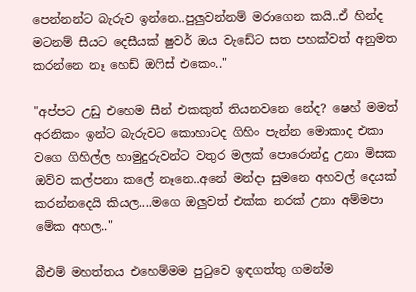පෙන්නන්ට බැරුව ඉන්නෙ..පුලුවන්නම් මරාගෙන කයි..ඒ හින්ද මටනම් සීයට දෙසීයක් ෂුවර් ඔය වැඩේට සත පහක්වත් අනුමත කරන්නෙ නෑ හෙඩ් ඔෆිස් එකෙං.."

"අප්පට උඩු එහෙම සීන් එකකුත් තියනවනෙ නේද? ෂෙහ් මමත් අරනිකං ඉන්ට බැරුවට කොහාටද ගිහිං පැන්න මොකාද එකා වගෙ ගිහිල්ල හාමුදුරුවන්ට වතුර මලක් පොරොන්දු උනා මිසක ඔව්ව කල්පනා කලේ නෑනෙ..අනේ මන්දා සුමනෙ අහවල් දෙයක් කරන්නදෙයි කියල....මගෙ ඔලුවත් එක්ක නරක් උනා අම්මපා මේක අහල.."

බීඑම් මහත්තය එහෙම්මම පුටුවෙ ඉඳගත්තු ගමන්ම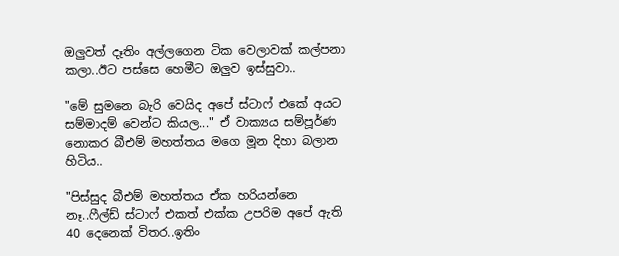ඔලුවත් දෑතිං අල්ලගෙන ටික වෙලාවක් කල්පනා කලා..ඊට පස්සෙ හෙමීට ඔලුව ඉස්සුවා..

"මේ සුමනෙ බැරි වෙයිද අපේ ස්ටාෆ් එකේ අයට සම්මාදම් වෙන්ට කියල..." ඒ වාක්‍යය සම්පූර්ණ නොකර බීඑම් මහත්තය මගෙ මූන දිහා බලාන හිටිය..

"පිස්සුද බීඑම් මහත්තය ඒක හරියන්නෙ නෑ..ෆීල්ඩ් ස්ටාෆ් එකත් එක්ක උපරිම අපේ ඇති 40 දෙනෙක් විතර..ඉතිං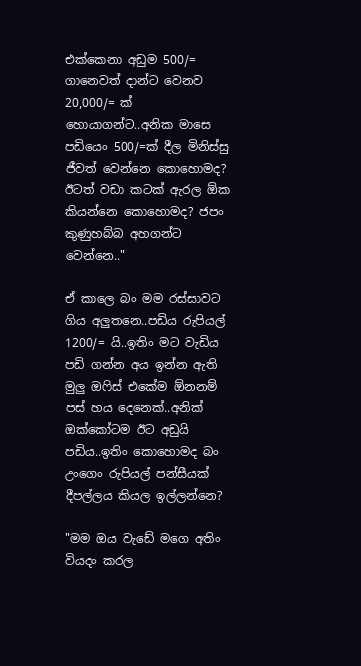එක්කෙනා අඩුම 500/= ගානෙවත් දාන්ට වෙනව 20,000/= ක් හොයාගන්ට..අනික මාසෙ පඩියෙං 500/=ක් දීල මිනිස්සු ජීවත් වෙන්නෙ කොහොමද? ඊටත් වඩා කටක් ඇරල ඕක කියන්නෙ කොහොමද? ජපං කුණුහබ්බ අහගන්ට වෙන්නෙ.."

ඒ කාලෙ බං මම රස්සාවට ගිය අලුතනෙ..පඩිය රුපියල් 1200/= යි..ඉතිං මට වැඩිය පඩි ගන්න අය ඉන්න ඇති මුලු ඔෆිස් එකේම ඕනනම් පස් හය දෙනෙක්..අනික් ඔක්කෝටම ඊට අඩුයි පඩිය..ඉතිං කොහොමද බං උංගෙං රුපියල් පන්සීයක් දීපල්ලය කියල ඉල්ලන්නෙ?

"මම ඔය වැඩේ මගෙ අතිං වියදං කරල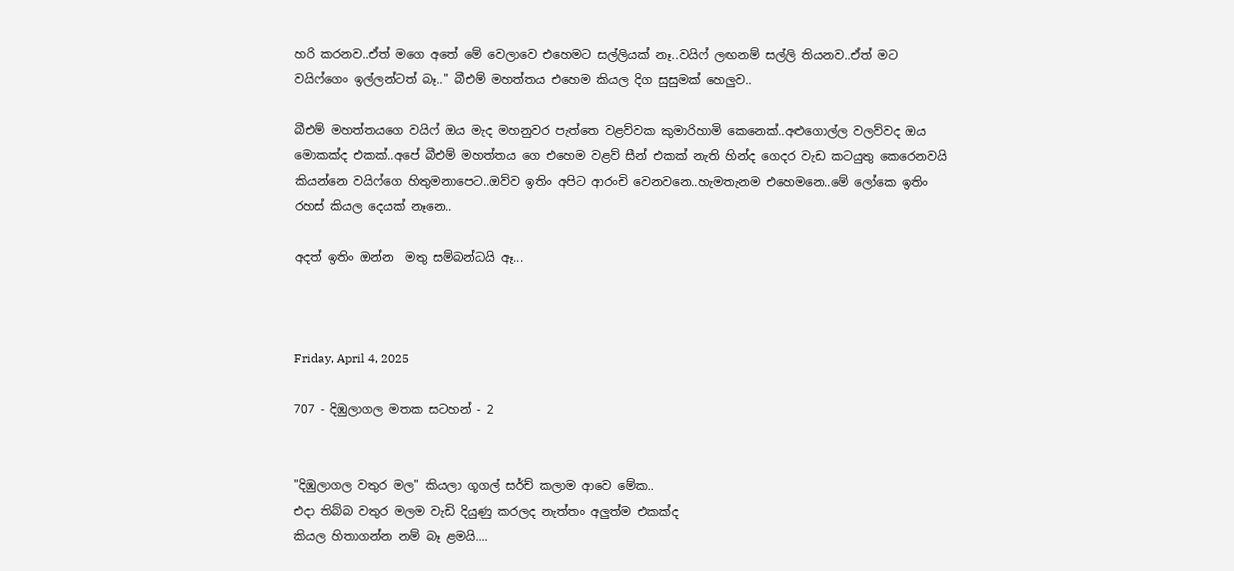හරි කරනව..ඒත් මගෙ අතේ මේ වෙලාවෙ එහෙමට සල්ලියක් නෑ..වයිෆ් ලඟනම් සල්ලි තියනව..ඒත් මට වයිෆ්ගෙං ඉල්ලන්ටත් බෑ.." බීඑම් මහත්තය එහෙම කියල දිග සුසුමක් හෙලුව..

බීඑම් මහත්තයගෙ වයිෆ් ඔය මැද මහනුවර පැත්තෙ වළව්වක කුමාරිහාමි කෙනෙක්..අළුගොල්ල වලව්වද ඔය මොකක්ද එකක්..අපේ බීඑම් මහත්තය ගෙ එහෙම වළව් සීන් එකක් නැති හින්ද ගෙදර වැඩ කටයුතු කෙරෙනවයි කියන්නෙ වයිෆ්ගෙ හිතුමනාපෙට..ඔව්ව ඉතිං අපිට ආරංචි වෙනවනෙ..හැමතැනම එහෙමනෙ..මේ ලෝකෙ ඉතිං රහස් කියල දෙයක් නෑනෙ..

අදත් ඉතිං ඔන්න  මතු සම්බන්ධයි ඈ...



Friday, April 4, 2025

707 - දිඹුලාගල මතක සටහන් - 2


"දිඹුලාගල වතුර මල" කියලා ගූගල් සර්ච් කලාම ආවෙ මේක..
එදා තිබ්බ වතුර මලම වැඩි දියුණු කරලද නැත්තං අලුත්ම එකක්ද
කියල හිතාගන්න නම් බෑ ළමයි....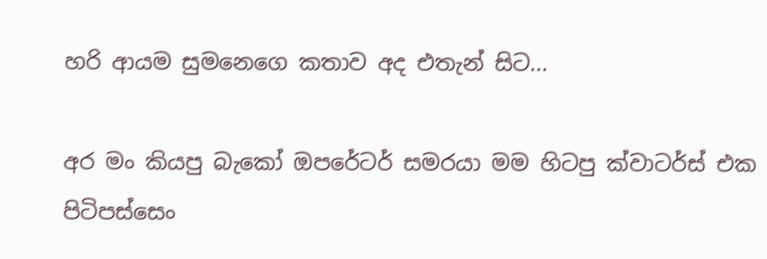හරි ආයම සුමනෙගෙ කතාව අද එතැන් සිට...

අර මං කියපු බැකෝ ඔපරේටර් සමරයා මම හිටපු ක්වාටර්ස් එක පිටිපස්සෙං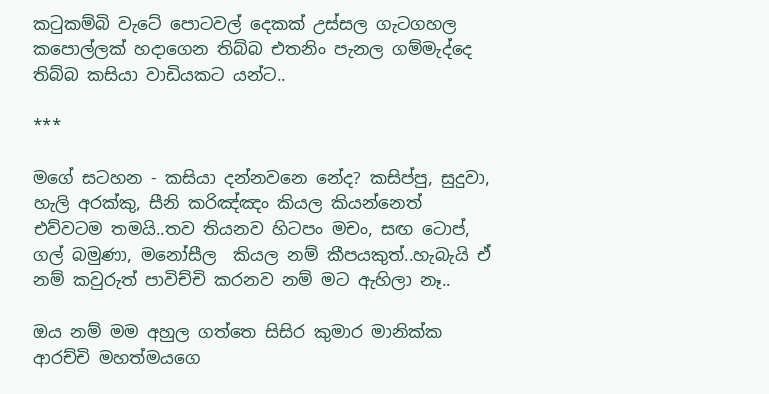කටුකම්බි වැටේ පොටවල් දෙකක් උස්සල ගැටගහල කපොල්ලක් හදාගෙන තිබ්බ එතනිං පැනල ගම්මැද්දෙ තිබ්බ කසියා වාඩියකට යන්ට..

***

මගේ සටහන - කසියා දන්නවනෙ නේද? කසිප්පු, සුදුවා, හැලි අරක්කු, සීනි කරිඤ්ඤං කියල කියන්නෙත් එව්වටම තමයි..තව තියනව හිටපං මචං, සඟ ටොප්, ගල් බමුණා, මනෝසීල  කියල නම් කීපයකුත්..හැබැයි ඒ නම් කවුරුත් පාවිච්චි කරනව නම් මට ඇහිලා නෑ..

ඔය නම් මම අහුල ගත්තෙ සිසිර කුමාර මානික්ක ආරච්චි මහත්මයගෙ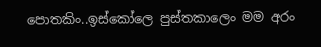පොතකිං..ඉස්කෝලෙ පුස්තකාලෙං මම අරං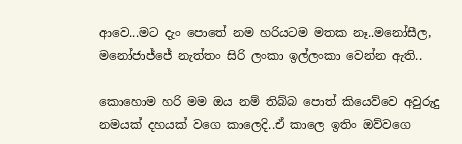ආවෙ...මට දැං පොතේ නම හරියටම මතක නෑ..මනෝසීල, මනෝජාජ්ජේ නැත්තං සිරි ලංකා ඉල්ලංකා වෙන්න ඇති..

කොහොම හරි මම ඔය නම් තිබ්බ පොත් කියෙව්වෙ අවුරුදු නමයක් දහයක් වගෙ කාලෙදි..ඒ කාලෙ ඉතිං ඔව්වගෙ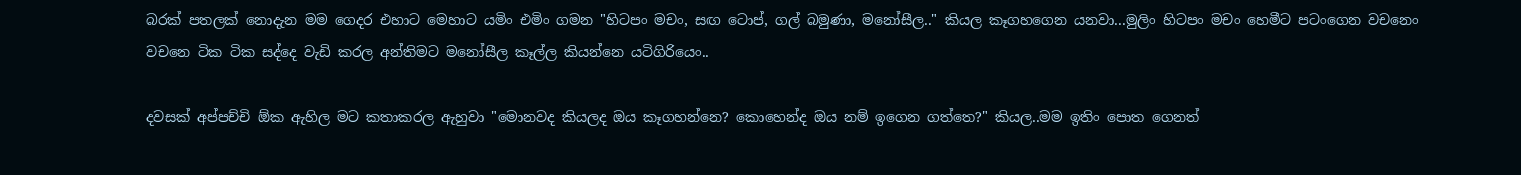බරක් පතලක් නොදැන මම ගෙදර එහාට මෙහාට යමිං එමිං ගමන "හිටපං මචං, සඟ ටොප්, ගල් බමුණා, මනෝසීල.." කියල කෑගහගෙන යනවා...මුලිං හිටපං මචං හෙමීට පටංගෙන වචනෙං වචනෙ ටික ටික සද්දෙ වැඩි කරල අන්තිමට මනෝසීල කෑල්ල කියන්නෙ යටිගිරියෙං..

දවසක් අප්පච්චි ඕක ඇහිල මට කතාකරල ඇහුවා "මොනවද කියලද ඔය කෑගහන්නෙ? කොහෙන්ද ඔය නම් ඉගෙන ගත්තෙ?" කියල..මම ඉතිං පොත ගෙනත්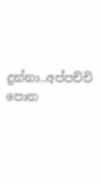දුන්නා..අප්පච්චි පොත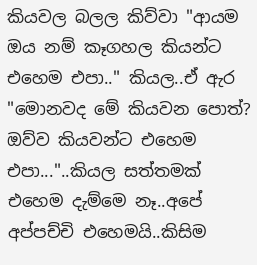කියවල බලල කිව්වා "ආයම ඔය නම් කෑගහල කියන්ට එහෙම එපා.." කියල..ඒ ඇර "මොනවද මේ කියවන පොත්? ඔව්ව කියවන්ට එහෙම එපා..."..කියල සත්තමක් එහෙම දැම්මෙ නෑ..අපේ අප්පච්චි එහෙමයි..කිසිම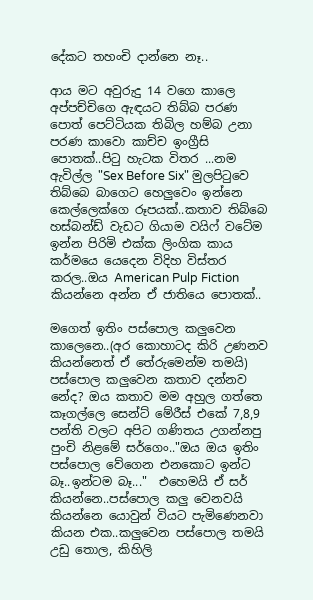දේකට තහංචි දාන්නෙ නෑ..

ආය මට අවුරුදු 14 වගෙ කාලෙ අප්පච්චිගෙ ඇඳයට තිබ්බ පරණ පොත් පෙට්ටියක තිබිල හම්බ උනා පරණ කාවො කාච්ච ඉංග්‍රීසි පොතක්..පිටු හැටක විතර ...නම ඇවිල්ල "Sex Before Six" මුලපිටුවෙ තිබ්බෙ බාගෙට හෙලුවෙං ඉන්නෙ කෙල්ලෙක්ගෙ රූපයක්..කතාව තිබ්බෙ හස්බන්ඩ් වැඩට ගියාම වයිෆ් වටේම ඉන්න පිරිමි එක්ක ලිංගික කාය කර්මයෙ යෙදෙන විදිහ විස්තර කරල..ඔය American Pulp Fiction  කියන්නෙ අන්න ඒ ජාතියෙ පොතක්..

මගෙත් ඉතිං පස්පොල කලුවෙන කාලෙනෙ..(අර කොහාටද කිරි උණනව කියන්නෙත් ඒ තේරුමෙන්ම තමයි) පස්පොල කලුවෙන කතාව දන්නව නේද? ඔය කතාව මම අහුල ගත්තෙ කෑගල්ලෙ සෙන්ට් මේරීස් එකේ 7,8,9 පන්ති වලට අපිට ගණිතය උගන්නපු පුංචි නිළමේ සර්ගෙං.."ඔය ඔය ඉතිං පස්පොල වේගෙන එනකොට ඉන්ට බෑ..ඉන්ටම බෑ..."  එහෙමයි ඒ සර් කියන්නෙ..පස්පොල කලු වෙනවයි කියන්නෙ යොවුන් වියට පැමිණෙනවා කියන එක..කලුවෙන පස්පොල තමයි උඩු තොල, කිහිලි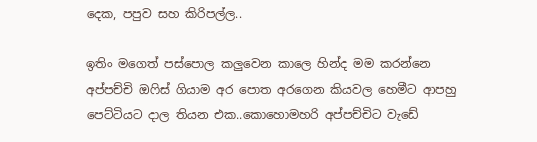දෙක, පපුව සහ කිරිපල්ල..

ඉතිං මගෙත් පස්පොල කලුවෙන කාලෙ හින්ද මම කරන්නෙ අප්පච්චි ඔෆිස් ගියාම අර පොත අරගෙන කියවල හෙමීට ආපහු පෙට්ටියට දාල තියන එක..කොහොමහරි අප්පච්චිට වැඩේ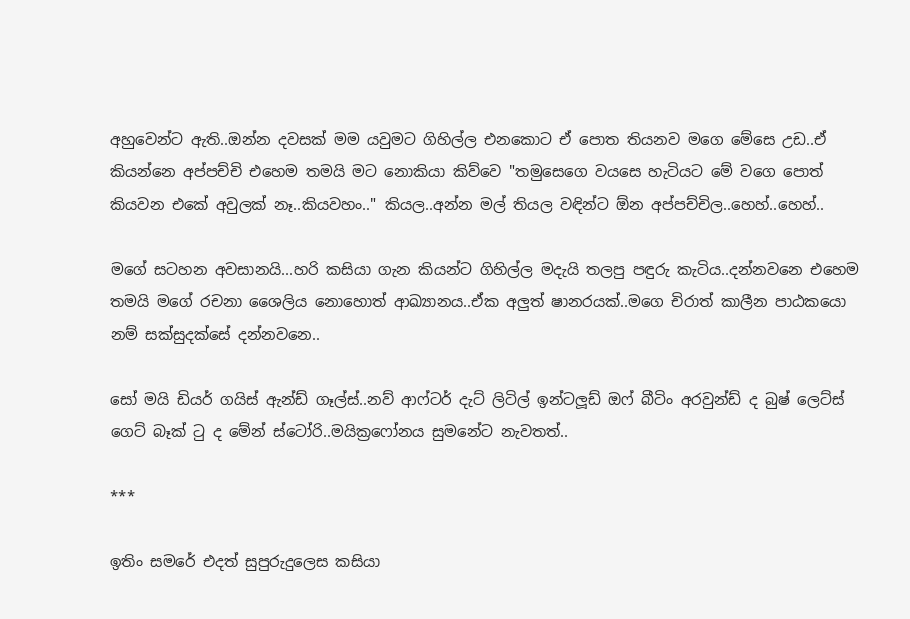අහුවෙන්ට ඇති..ඔන්න දවසක් මම යවුමට ගිහිල්ල එනකොට ඒ පොත තියනව මගෙ මේසෙ උඩ..ඒ කියන්නෙ අප්පච්චි එහෙම තමයි මට නොකියා කිව්වෙ "තමුසෙගෙ වයසෙ හැටියට මේ වගෙ පොත් කියවන එකේ අවුලක් නෑ..කියවහං.." කියල..අන්න මල් තියල වඳින්ට ඕන අප්පච්චිල..හෙහ්..හෙහ්..

මගේ සටහන අවසානයි...හරි කසියා ගැන කියන්ට ගිහිල්ල මදැයි තලපු පඳුරු කැටිය..දන්නවනෙ එහෙම තමයි මගේ රචනා ශෛලිය නොහොත් ආඛ්‍යානය..ඒක අලුත් ෂානරයක්..මගෙ චිරාත් කාලීන පාඨකයො නම් සක්සුදක්සේ දන්නවනෙ..

සෝ මයි ඩියර් ගයිස් ඇන්ඩ් ගෑල්ස්..නව් ආෆ්ටර් දැට් ලිටිල් ඉන්ටලූඩ් ඔෆ් බීටිං අරවුන්ඩ් ද බුෂ් ලෙට්ස් ගෙට් බෑක් ටු ද මේන් ස්ටෝරි..මයික්‍රෆෝනය සුමනේට නැවතත්..

***

ඉතිං සමරේ එදත් සුපුරුදුලෙස කසියා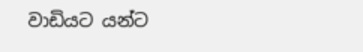වාඩියට යන්ට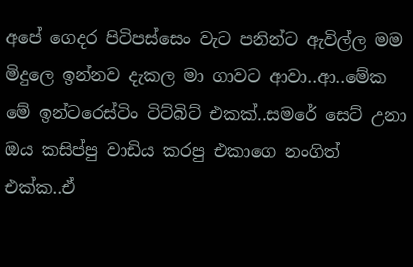අපේ ගෙදර පිටිපස්සෙං වැට පනින්ට ඇවිල්ල මම මිදුලෙ ඉන්නව දැකල මා ගාවට ආවා..ආ..මේක මේ ඉන්ටරෙස්ටිං ටිට්බිට් එකක්..සමරේ සෙට් උනා ඔය කසිප්පු වාඩිය කරපු එකාගෙ නංගිත් එක්ක..ඒ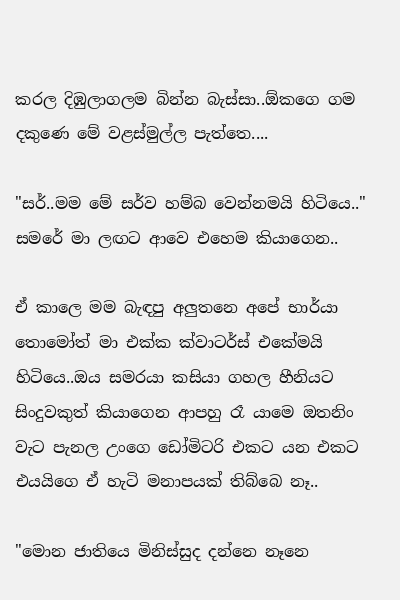කරල දිඹුලාගලම බින්න බැස්සා..ඕකගෙ ගම දකුණෙ මේ වළස්මුල්ල පැත්තෙ....

"සර්..මම මේ සර්ව හම්බ වෙන්නමයි හිටියෙ.." සමරේ මා ලඟට ආවෙ එහෙම කියාගෙන..

ඒ කාලෙ මම බැඳපු අලුතනෙ අපේ භාර්යා තොමෝත් මා එක්ක ක්වාටර්ස් එකේමයි හිටියෙ..ඔය සමරයා කසියා ගහල හීනියට සිංදුවකුත් කියාගෙන ආපහු රෑ යාමෙ ඔතනිං වැට පැනල උංගෙ ඩෝමිටරි එකට යන එකට එයයිගෙ ඒ හැටි මනාපයක් තිබ්බෙ නෑ..

"මොන ජාතියෙ මිනිස්සුද දන්නෙ නෑනෙ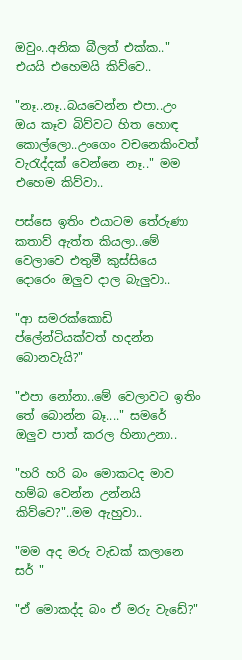ඔවුං..අනික බීලත් එක්ක.." එයයි එහෙමයි කිව්වෙ..

"නෑ..නෑ..බයවෙන්න එපා..උං ඔය කෑව බිව්වට හිත හොඳ කොල්ලො..උංගෙං වචනෙකිංවත් වැරැද්දක් වෙන්නෙ නෑ.." මම එහෙම කිව්වා..

පස්සෙ ඉතිං එයාටම තේරුණා කතාව් ඇත්ත කියලා..මේ වෙලාවෙ එතුමී කුස්සියෙ දොරෙං ඔලුව දාල බැලුවා..

"ආ සමරක්කොඩි ප්ලේන්ටියක්වත් හදන්න බොනවැයි?"

"එපා නෝනා..මේ වෙලාවට ඉතිං තේ බොන්න බෑ...." සමරේ ඔලුව පාත් කරල හිනාඋනා..

"හරි හරි බං මොකටද මාව හම්බ වෙන්න උන්නයි කිව්වෙ?"..මම ඇහුවා..

"මම අද මරු වැඩක් කලානෙ  සර් "

"ඒ මොකද්ද බං ඒ මරු වැඩේ?"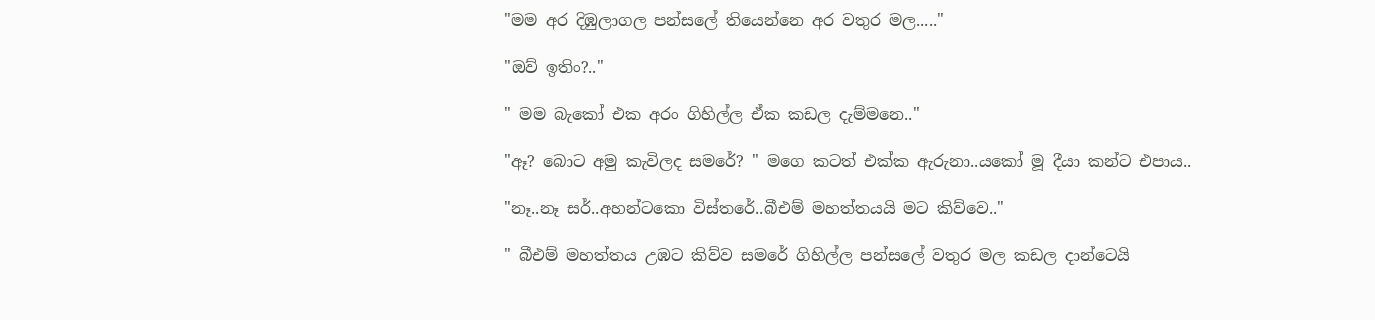"මම අර දිඹුලාගල පන්සලේ තියෙන්නෙ අර වතුර මල....."

"ඔව් ඉතිං?.."

" මම බැකෝ එක අරං ගිහිල්ල ඒක කඩල දැම්මනෙ.."

"ඈ? බොට අමු කැවිලද සමරේ? " මගෙ කටත් එක්ක ඇරුනා..යකෝ මූ දීයා කන්ට එපාය..

"නෑ..නෑ සර්..අහන්ටකො විස්තරේ..බීඑම් මහත්තයයි මට කිව්වෙ.."

" බීඑම් මහත්තය උඹට කිව්ව සමරේ ගිහිල්ල පන්සලේ වතුර මල කඩල දාන්ටෙයි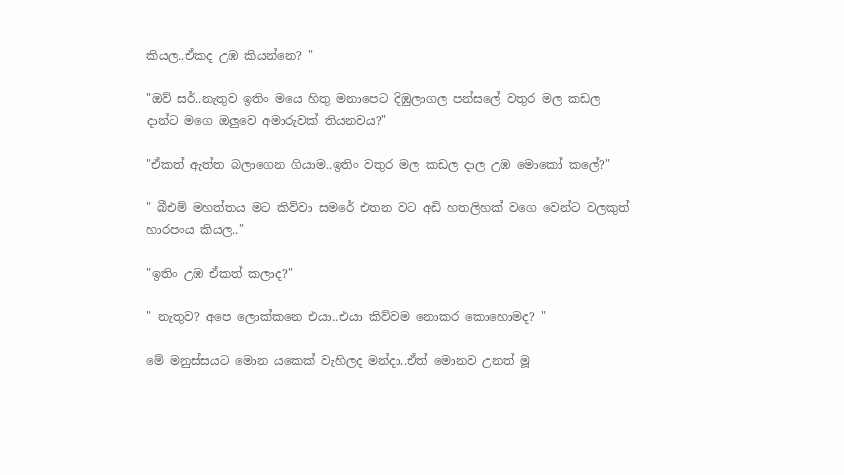කියල..ඒකද උඹ කියන්නෙ? "

"ඔව් සර්..නැතුව ඉතිං මයෙ හිතු මනාපෙට දිඹුලාගල පන්සලේ වතුර මල කඩල දාන්ට මගෙ ඔලුවෙ අමාරුවක් තියනවය?"

"ඒකත් ඇත්ත බලාගෙන ගියාම..ඉතිං වතුර මල කඩල දාල උඹ මොකෝ කලේ?"

" බීඑම් මහත්තය මට කිව්වා සමරේ එතන වට අඩි හතලිහක් වගෙ වෙන්ට වලකුත් හාරපංය කියල.."

"ඉතිං උඹ ඒකත් කලාද?"

" නැතුව? අපෙ ලොක්කනෙ එයා..එයා කිව්වම නොකර කොහොමද? "

මේ මනුස්සයට මොන යකෙක් වැහිලද මන්දා..ඒත් මොනව උනත් මූ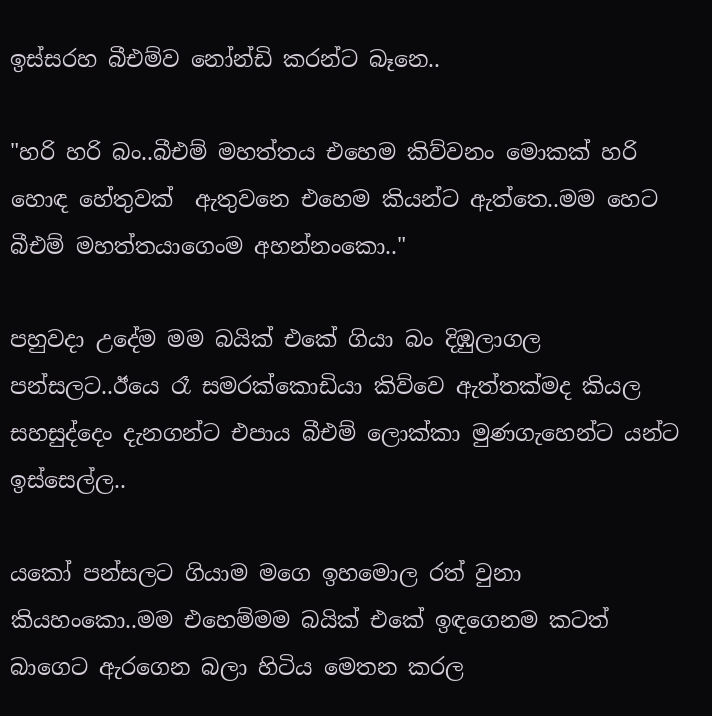ඉස්සරහ බීඑම්ව නෝන්ඩි කරන්ට බෑනෙ..

"හරි හරි බං..බීඑම් මහත්තය එහෙම කිව්වනං මොකක් හරි හොඳ හේතුවක්  ඇතුවනෙ එහෙම කියන්ට ඇත්තෙ..මම හෙට බීඑම් මහත්තයාගෙංම අහන්නංකො.."

පහුවදා උදේම මම බයික් එකේ ගියා බං දිඹුලාගල පන්සලට..ඊයෙ රෑ සමරක්කොඩියා කිව්වෙ ඇත්තක්මද කියල සහසුද්දෙං දැනගන්ට එපාය බීඑම් ලොක්කා මුණගැහෙන්ට යන්ට ඉස්සෙල්ල..

යකෝ පන්සලට ගියාම මගෙ ඉහමොල රත් වුනා කියහංකො..මම එහෙම්මම බයික් එකේ ඉඳගෙනම කටත් බාගෙට ඇරගෙන බලා හිටිය මෙතන කරල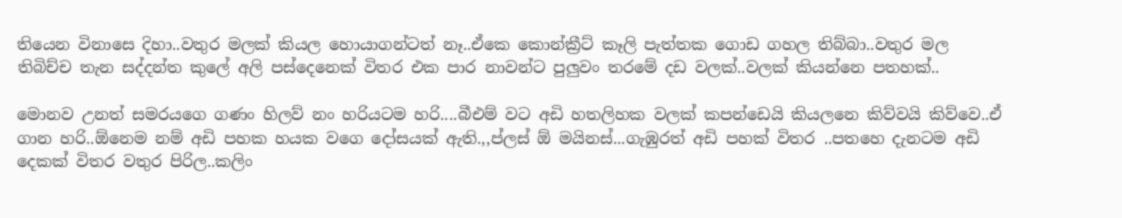තියෙන විනාසෙ දිහා..වතුර මලක් කියල හොයාගන්ටත් නෑ..ඒකෙ කොන්ක්‍රීට් කෑලි පැත්තක ගොඩ ගහල තිබ්බා..වතුර මල තිබිච්ච තැන සද්දන්ත කුලේ අලි පස්දෙනෙක් විතර එක පාර නාවන්ට පුලුවං තරමේ දඩ වලක්..වලක් කියන්නෙ පතහක්..

මොනව උනත් සමරයගෙ ගණං හිලව් නං හරියටම හරි....බීඑම් වට අඩි හතලිහක වලක් කපන්ඩෙයි කියලනෙ කිව්වයි කිව්වෙ..ඒ ගාන හරි..ඕනෙම නම් අඩි පහක හයක වගෙ දෝසයක් ඇති.,,ප්ලස් ඕ මයිනස්...ගැඹුරත් අඩි පහක් විතර ..පතහෙ දැනටම අඩි දෙකක් විතර වතුර පිරිල..කලිං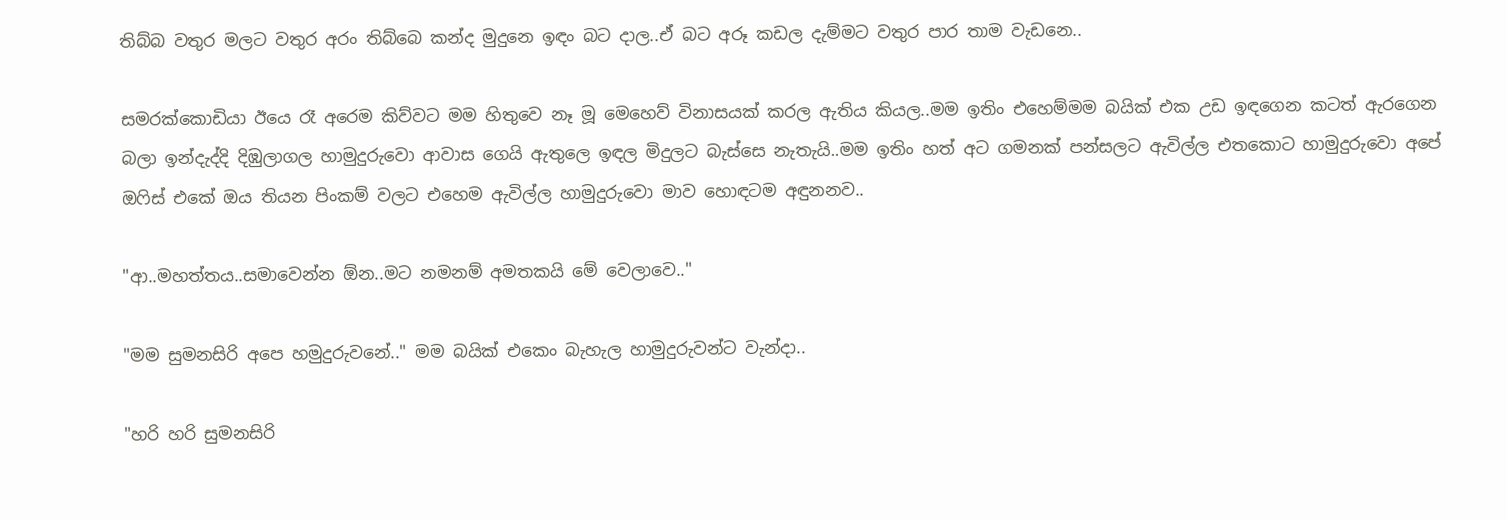තිබ්බ වතුර මලට වතුර අරං තිබ්බෙ කන්ද මුදුනෙ ඉඳං බට දාල..ඒ බට අරූ කඩල දැම්මට වතුර පාර තාම වැඩනෙ..

සමරක්කොඩියා ඊයෙ රෑ අරෙම කිව්වට මම හිතුවෙ නෑ මූ මෙහෙව් විනාසයක් කරල ඇතිය කියල..මම ඉතිං එහෙම්මම බයික් එක උඩ ඉඳගෙන කටත් ඇරගෙන බලා ඉන්දැද්දි දිඹුලාගල හාමුදුරුවො ආවාස ගෙයි ඇතුලෙ ඉඳල මිදුලට බැස්සෙ නැතැයි..මම ඉතිං හත් අට ගමනක් පන්සලට ඇවිල්ල එතකොට හාමුදුරුවො අපේ ඔෆිස් එකේ ඔය තියන පිංකම් වලට එහෙම ඇවිල්ල හාමුදුරුවො මාව හොඳටම අඳුනනව..

"ආ..මහත්තය..සමාවෙන්න ඕන..මට නමනම් අමතකයි මේ වෙලාවෙ.."

"මම සුමනසිරි අපෙ හමුදුරුවනේ.." මම බයික් එකෙං බැහැල හාමුදුරුවන්ට වැන්දා..

"හරි හරි සුමනසිරි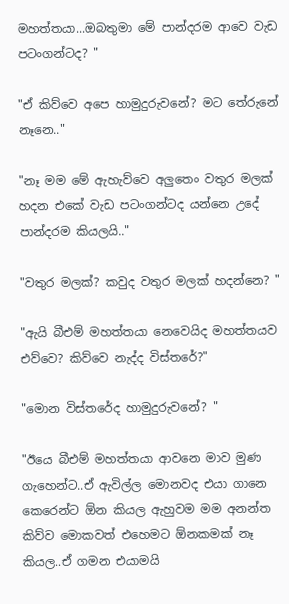මහත්තයා...ඔබතුමා මේ පාන්දරම ආවෙ වැඩ පටංගන්ටද? "

"ඒ කිව්වෙ අපෙ හාමුදුරුවනේ? මට තේරුනේ නෑනෙ.."

"නෑ මම මේ ඇහැව්වෙ අලුතෙං වතුර මලක් හදන එකේ වැඩ පටංගන්ටද යන්නෙ උදේ පාන්දරම කියලයි.."

"වතුර මලක්? කවුද වතුර මලක් හදන්නෙ? "

"ඇයි බීඑම් මහත්තයා නෙවෙයිද මහත්තයව එව්වෙ? කිව්වෙ නැද්ද විස්තරේ?"

"මොන විස්තරේද හාමුදුරුවනේ? "

"ඊයෙ බීඑම් මහත්තයා ආවනෙ මාව මුණ ගැහෙන්ට..ඒ ඇවිල්ල මොනවද එයා ගානෙ කෙරෙන්ට ඕන කියල ඇහුවම මම අනන්ත කිව්ව මොකවත් එහෙමට ඕනකමක් නෑ කියල..ඒ ගමන එයාමයි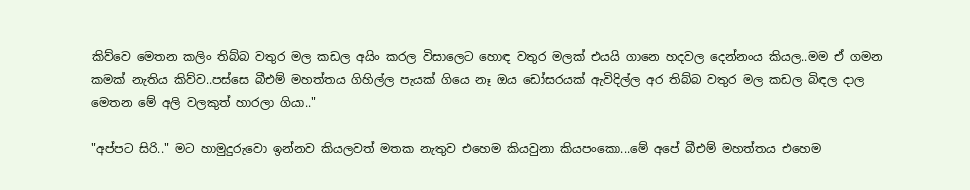කිව්වෙ මෙතන කලිං තිබ්බ වතුර මල කඩල අයිං කරල විසාලෙට හොඳ වතුර මලක් එයයි ගානෙ හදවල දෙන්නංය කියල..මම ඒ ගමන කමක් නැතිය කිව්ව..පස්සෙ බීඑම් මහත්තය ගිහිල්ල පැයක් ගියෙ නෑ ඔය ඩෝසරයක් ඇවිදිල්ල අර තිබ්බ වතුර මල කඩල බිඳල දාල මෙතන මේ අලි වලකුත් හාරලා ගියා.."

"අප්පට සිරි.." මට හාමුදුරුවො ඉන්නව කියලවත් මතක නැතුව එහෙම කියවුනා කියපංකො...මේ අපේ බීඑම් මහත්තය එහෙම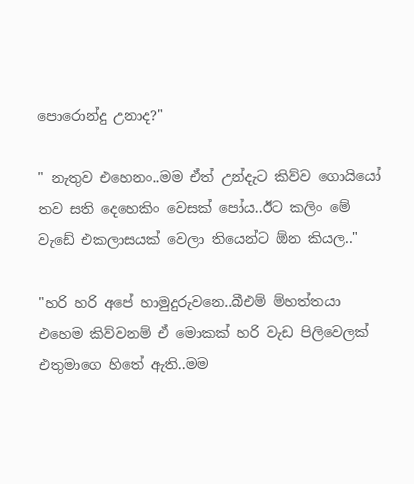පොරොන්දු උනාද?"

" නැතුව එහෙනං..මම ඒත් උන්දැට කිව්ව ගොයියෝ තව සති දෙහෙකිං වෙසක් පෝය..ඊට කලිං මේ වැඩේ එකලාසයක් වෙලා තියෙන්ට ඕන කියල.."

"හරි හරි අපේ හාමුදුරුවනෙ..බීඑම් ම්හත්තයා එහෙම කිව්වනම් ඒ මොකක් හරි වැඩ පිලිවෙලක් එතුමාගෙ හිතේ ඇති..මම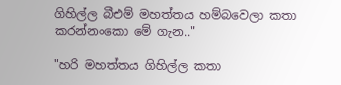ගිහිල්ල බීඑම් මහත්තය හම්බවෙලා කතා කරන්නංකො මේ ගැන.."

"හරි මහත්තය ගිහිල්ල කතා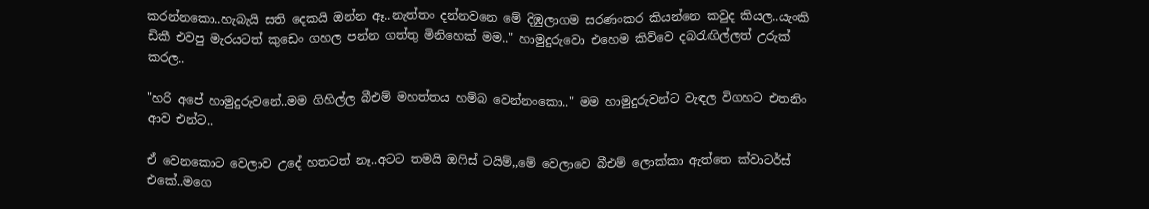කරන්නකො..හැබැයි සති දෙකයි ඔන්න ඈ..නැත්තං දන්නවනෙ මේ දිඹුලාගම සරණංකර කියන්නෙ කවුද කියල..යැංකි ඩිකී එවපු මැරයටත් කුඩෙං ගහල පන්න ගත්තු මිනිහෙක් මම.." හාමුදුරුවො එහෙම කිව්වෙ දබරැඟිල්ලත් උරුක් කරල..

"හරි අපේ හාමුදුරුවනේ..මම ගිහිල්ල බීඑම් මහත්තය හම්බ වෙන්නංකො.." මම හාමුදුරුවන්ට වැඳල විගහට එතනිං ආව එන්ට..

ඒ වෙනකොට වෙලාව උදේ හතටත් නෑ..අටට තමයි ඔෆිස් ටයිම්,,මේ වෙලාවෙ බීඑම් ලොක්කා ඇත්තෙ ක්වාටර්ස් එකේ..මගෙ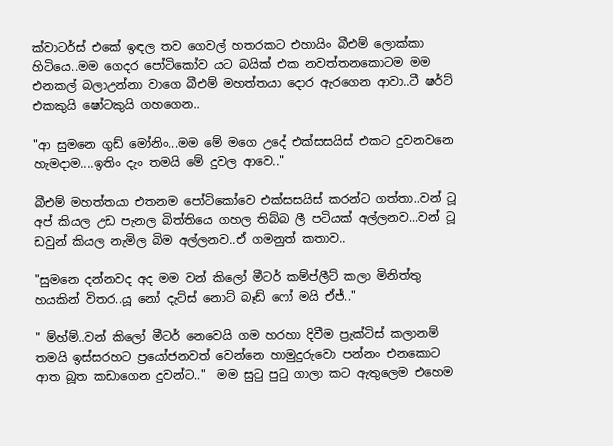ක්වාටර්ස් එකේ ඉඳල තව ගෙවල් හතරකට එහායිං බීඑම් ලොක්කා හිටියෙ..මම ගෙදර පෝටිකෝව යට බයික් එක නවත්තනකොටම මම එනකල් බලාඋන්නා වාගෙ බීඑම් මහත්තයා දොර ඇරගෙන ආවා..ටී ෂර්ට් එකකුයි ෂෝටකුයි ගහගෙන..

"ආ සුමනෙ ගුඩ් මෝනිං...මම මේ මගෙ උදේ එක්සසයිස් එකට දුවනවනෙ හැමදාම....ඉතිං දැං තමයි මේ දුවල ආවෙ.."

බීඑම් මහත්තයා එතනම පෝටිකෝවෙ එක්සසයිස් කරන්ට ගත්තා..වන් ටූ අප් කියල උඩ පැනල බිත්තියෙ ගහල තිබ්බ ලී පටියක් අල්ලනව...වන් ටූ ඩවුන් කියල නැමිල බිම අල්ලනව..ඒ ගමනුත් කතාව..

"සුමනෙ දන්නවද අද මම වන් කිලෝ මීටර් කම්ප්ලීට් කලා මිනිත්තු හයකින් විතර..යූ නෝ දැට්ස් නොට් බෑඩ් ෆෝ මයි ඒජ්.."

" ම්හ්ම්..වන් කිලෝ මීටර් නෙවෙයි ගම හරහා දිවීම ප්‍රැක්ටිස් කලානම් තමයි ඉස්සරහට ප්‍රයෝජනවත් වෙන්නෙ හාමුදුරුවො පන්නං එනකොට ආත බූත කඩාගෙන දුවන්ට.."  මම සුටු පුටු ගාලා කට ඇතුලෙම එහෙම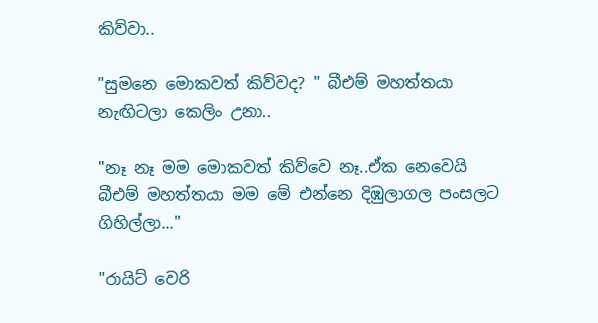කිව්වා..

"සුමනෙ මොකවත් කිව්වද? " බීඑම් මහත්තයා නැඟිටලා කෙලිං උනා..

"නෑ නෑ මම මොකවත් කිව්වෙ නෑ..ඒක නෙවෙයි බීඑම් මහත්තයා මම මේ එන්නෙ දිඹුලාගල පංසලට ගිහිල්ලා..."

"රායිට් වෙරි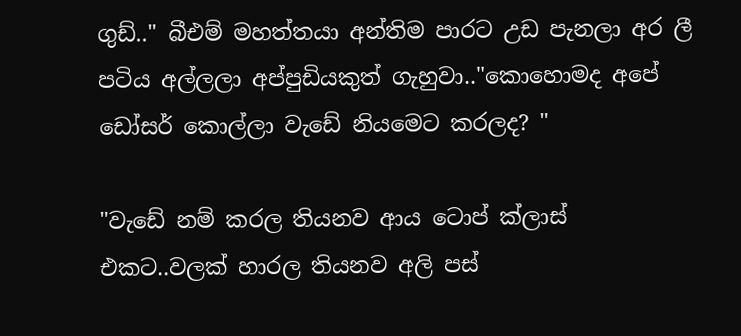ගුඩ්.." බීඑම් මහත්තයා අන්තිම පාරට උඩ පැනලා අර ලී පටිය අල්ලලා අප්පුඩියකුත් ගැහුවා.."කොහොමද අපේ ඩෝසර් කොල්ලා වැඩේ නියමෙට කරලද? "

"වැඩේ නම් කරල තියනව ආය ටොප් ක්ලාස් එකට..වලක් හාරල තියනව අලි පස්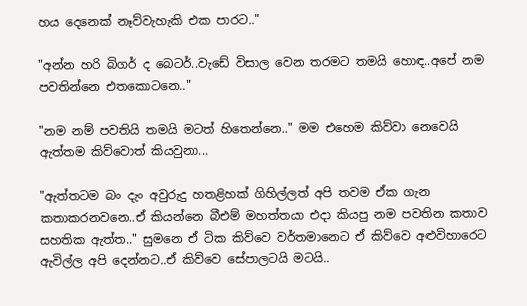හය දෙනෙක් නෑව්වැහැකි එක පාරට.."

"අන්න හරි බිගර් ද බෙටර්..වැඩේ විසාල වෙන තරමට තමයි හොඳ..අපේ නම පවතින්නෙ එතකොටනෙ.."

"නම නම් පවතියි තමයි මටත් හිතෙන්නෙ.." මම එහෙම කිව්වා නෙවෙයි ඇත්තම කිව්වොත් කියවුනා...

"ඇත්තටම බං දැං අවුරුදු හතළිහක් ගිහිල්ලත් අපි තවම ඒක ගැන කතාකරනවනෙ..ඒ කියන්නෙ බීඑම් මහත්තයා එදා කියපු නම පවතින කතාව සහතික ඇත්ත.." සුමනෙ ඒ ටික කිව්වෙ වර්තමානෙට ඒ කිව්වෙ අළුවිහාරෙට  ඇවිල්ල අපි දෙන්නට..ඒ කිව්වෙ සේපාලටයි මටයි..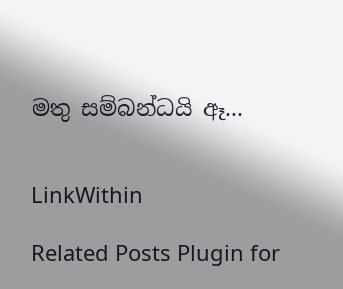මතු සම්බන්ධයි ඈ...


LinkWithin

Related Posts Plugin for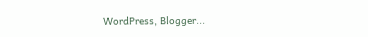WordPress, Blogger...